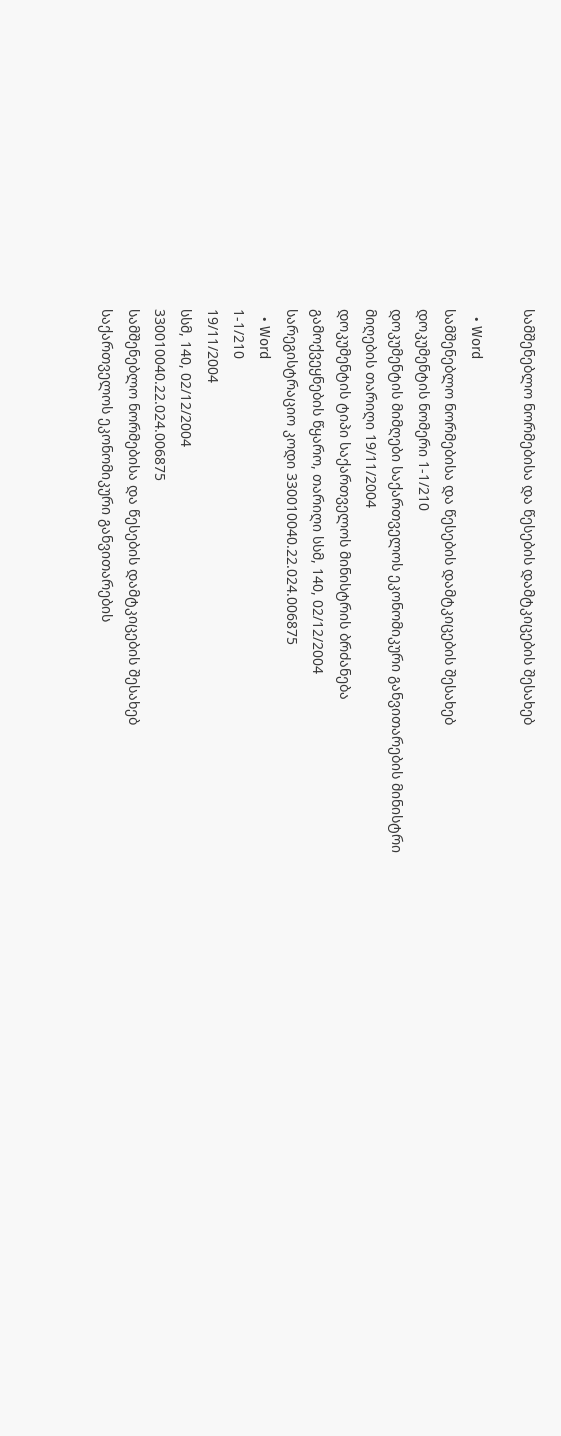სამშენებლო ნორმებისა და წესების დამტკიცების შესახებ

  • Word
სამშენებლო ნორმებისა და წესების დამტკიცების შესახებ
დოკუმენტის ნომერი 1-1/210
დოკუმენტის მიმღები საქართველოს ეკონომიკური განვითარების მინისტრი
მიღების თარიღი 19/11/2004
დოკუმენტის ტიპი საქართველოს მინისტრის ბრძანება
გამოქვეყნების წყარო, თარიღი სსმ, 140, 02/12/2004
სარეგისტრაციო კოდი 330010040.22.024.006875
  • Word
1-1/210
19/11/2004
სსმ, 140, 02/12/2004
330010040.22.024.006875
სამშენებლო ნორმებისა და წესების დამტკიცების შესახებ
საქართველოს ეკონომიკური განვითარების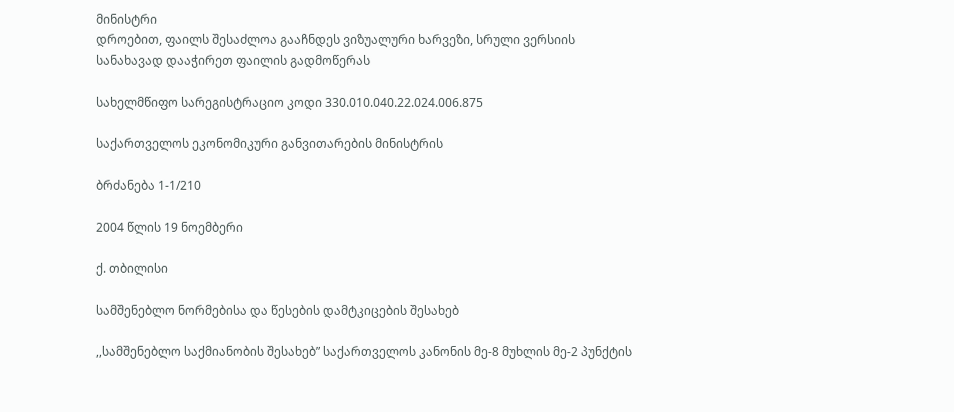მინისტრი
დროებით, ფაილს შესაძლოა გააჩნდეს ვიზუალური ხარვეზი, სრული ვერსიის სანახავად დააჭირეთ ფაილის გადმოწერას

სახელმწიფო სარეგისტრაციო კოდი 330.010.040.22.024.006.875

საქართველოს ეკონომიკური განვითარების მინისტრის

ბრძანება 1-1/210

2004 წლის 19 ნოემბერი

ქ. თბილისი

სამშენებლო ნორმებისა და წესების დამტკიცების შესახებ

,,სამშენებლო საქმიანობის შესახებ” საქართველოს კანონის მე-8 მუხლის მე-2 პუნქტის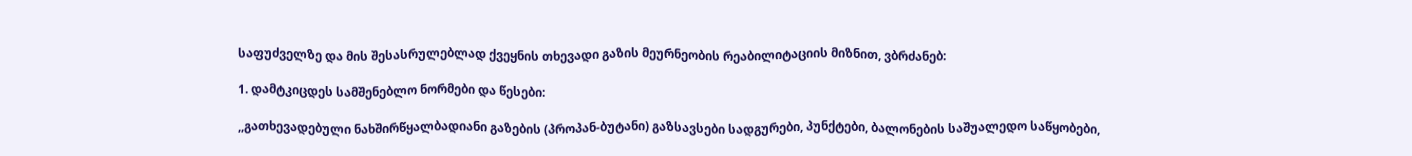საფუძველზე და მის შესასრულებლად ქვეყნის თხევადი გაზის მეურნეობის რეაბილიტაციის მიზნით, ვბრძანებ:

1. დამტკიცდეს სამშენებლო ნორმები და წესები:

,,გათხევადებული ნახშირწყალბადიანი გაზების (პროპან-ბუტანი) გაზსავსები სადგურები, პუნქტები, ბალონების საშუალედო საწყობები,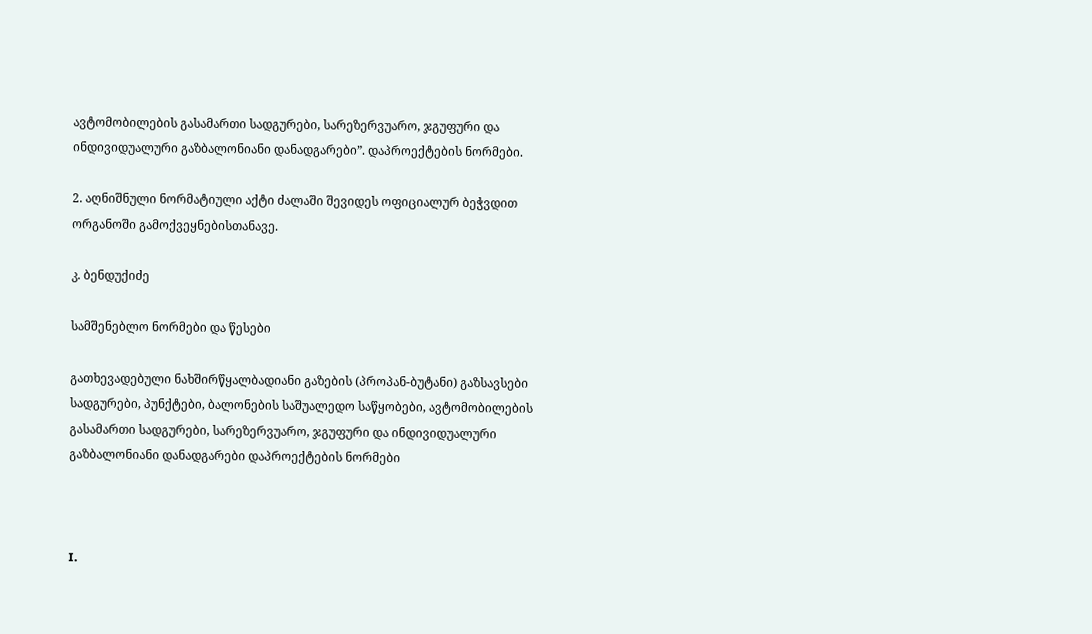ავტომობილების გასამართი სადგურები, სარეზერვუარო, ჯგუფური და ინდივიდუალური გაზბალონიანი დანადგარები”. დაპროექტების ნორმები.

2. აღნიშნული ნორმატიული აქტი ძალაში შევიდეს ოფიციალურ ბეჭვდით ორგანოში გამოქვეყნებისთანავე.

კ. ბენდუქიძე

სამშენებლო ნორმები და წესები

გათხევადებული ნახშირწყალბადიანი გაზების (პროპან-ბუტანი) გაზსავსები სადგურები, პუნქტები, ბალონების საშუალედო საწყობები, ავტომობილების გასამართი სადგურები, სარეზერვუარო, ჯგუფური და ინდივიდუალური გაზბალონიანი დანადგარები დაპროექტების ნორმები



I.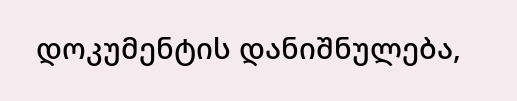დოკუმენტის დანიშნულება,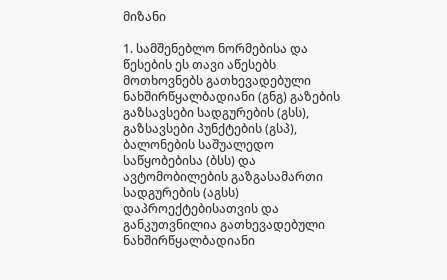მიზანი

1. სამშენებლო ნორმებისა და წესების ეს თავი აწესებს მოთხოვნებს გათხევადებული ნახშირწყალბადიანი (გნგ) გაზების გაზსავსები სადგურების (გსს), გაზსავსები პუნქტების (გსპ), ბალონების საშუალედო საწყობებისა (ბსს) და ავტომობილების გაზგასამართი სადგურების (აგსს) დაპროექტებისათვის და განკუთვნილია გათხევადებული ნახშირწყალბადიანი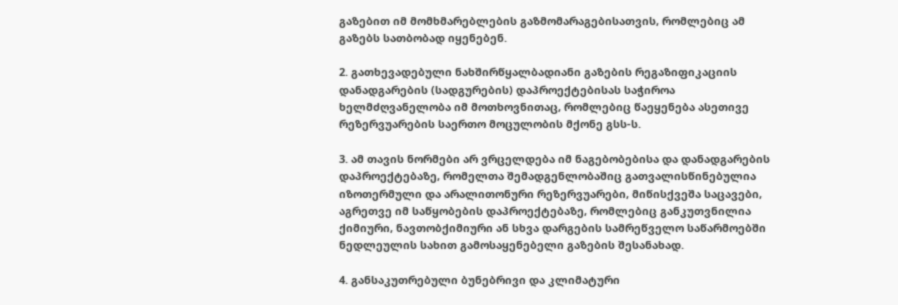გაზებით იმ მომხმარებლების გაზმომარაგებისათვის, რომლებიც ამ გაზებს სათბობად იყენებენ.

2. გათხევადებული ნახშირწყალბადიანი გაზების რეგაზიფიკაციის დანადგარების (სადგურების) დაპროექტებისას საჭიროა ხელმძღვანელობა იმ მოთხოვნითაც, რომლებიც წაეყენება ასეთივე რეზერვუარების საერთო მოცულობის მქონე გსს-ს.

3. ამ თავის ნორმები არ ვრცელდება იმ ნაგებობებისა და დანადგარების დაპროექტებაზე, რომელთა შემადგენლობაშიც გათვალისწინებულია იზოთერმული და არალითონური რეზერვუარები, მიწისქვეშა საცავები, აგრეთვე იმ საწყობების დაპროექტებაზე, რომლებიც განკუთვნილია ქიმიური, ნავთობქიმიური ან სხვა დარგების სამრეწველო საწარმოებში ნედლეულის სახით გამოსაყენებელი გაზების შესანახად.

4. განსაკუთრებული ბუნებრივი და კლიმატური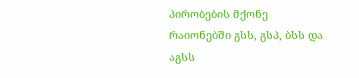პირობების მქონე რაიონებში გსს, გსპ, ბსს და აგსს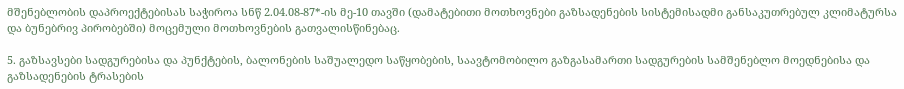მშენებლობის დაპროექტებისას საჭიროა სნწ 2.04.08-87*-ის მე-10 თავში (დამატებითი მოთხოვნები გაზსადენების სისტემისადმი განსაკუთრებულ კლიმატურსა და ბუნებრივ პირობებში) მოცემული მოთხოვნების გათვალისწინებაც.

5. გაზსავსები სადგურებისა და პუნქტების, ბალონების საშუალედო საწყობების, საავტომობილო გაზგასამართი სადგურების სამშენებლო მოედნებისა და გაზსადენების ტრასების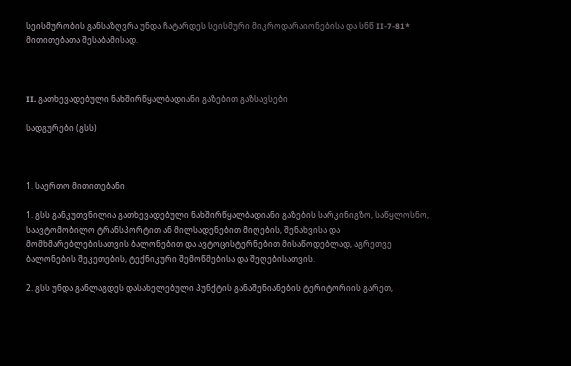სეისმურობის განსაზღვრა უნდა ჩატარდეს სეისმური მიკროდარაიონებისა და სნწ II-7-81* მითითებათა შესაბამისად.



II. გათხევადებული ნახშირწყალბადიანი გაზებით გაზსავსები

სადგურები (გსს)



1. საერთო მითითებანი

1. გსს განკუთვნილია გათხევადებული ნახშირწყალბადიანი გაზების სარკინიგზო, საწყლოსნო, საავტომობილო ტრანსპორტით ან მილსადენებით მიღების, შენახვისა და მომხმარებლებისათვის ბალონებით და ავტოცისტერნებით მისაწოდებლად, აგრეთვე ბალონების შეკეთების, ტექნიკური შემოწმებისა და შეღებისათვის.

2. გსს უნდა განლაგდეს დასახელებული პუნქტის განაშენიანების ტერიტორიის გარეთ,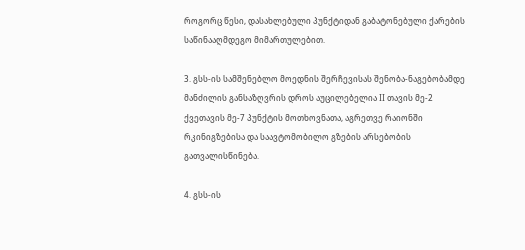როგორც წესი, დასახლებული პუნქტიდან გაბატონებული ქარების საწინააღმდეგო მიმართულებით.

3. გსს-ის სამშენებლო მოედნის შერჩევისას შენობა-ნაგებობამდე მანძილის განსაზღვრის დროს აუცილებელია II თავის მე-2 ქვეთავის მე-7 პუნქტის მოთხოვნათა, აგრეთვე რაიონში რკინიგზებისა და საავტომობილო გზების არსებობის გათვალისწინება.

4. გსს-ის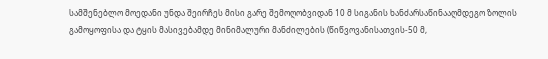სამშენებლო მოედანი უნდა შეირჩეს მისი გარე შემოღობვიდან 10 მ სიგანის ხანძარსაწინააღმდეგო ზოლის გამოყოფისა და ტყის მასივებამდე მინიმალური მანძილების (წიწვოვანისათვის-50 მ,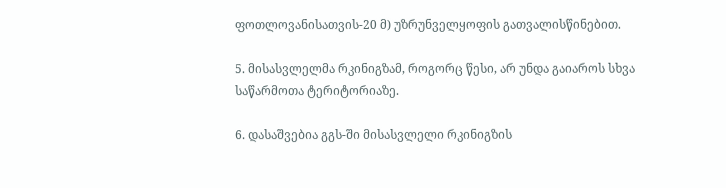ფოთლოვანისათვის-20 მ) უზრუნველყოფის გათვალისწინებით.

5. მისასვლელმა რკინიგზამ, როგორც წესი, არ უნდა გაიაროს სხვა საწარმოთა ტერიტორიაზე.

6. დასაშვებია გგს-ში მისასვლელი რკინიგზის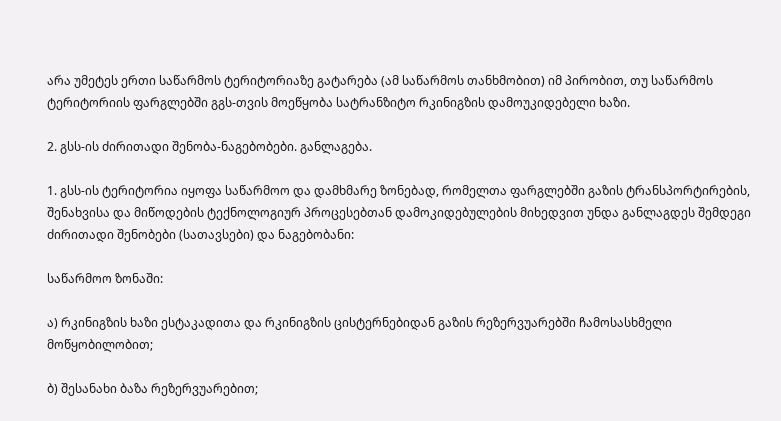არა უმეტეს ერთი საწარმოს ტერიტორიაზე გატარება (ამ საწარმოს თანხმობით) იმ პირობით, თუ საწარმოს ტერიტორიის ფარგლებში გგს-თვის მოეწყობა სატრანზიტო რკინიგზის დამოუკიდებელი ხაზი.

2. გსს-ის ძირითადი შენობა-ნაგებობები. განლაგება.

1. გსს-ის ტერიტორია იყოფა საწარმოო და დამხმარე ზონებად, რომელთა ფარგლებში გაზის ტრანსპორტირების, შენახვისა და მიწოდების ტექნოლოგიურ პროცესებთან დამოკიდებულების მიხედვით უნდა განლაგდეს შემდეგი ძირითადი შენობები (სათავსები) და ნაგებობანი:

საწარმოო ზონაში:

ა) რკინიგზის ხაზი ესტაკადითა და რკინიგზის ცისტერნებიდან გაზის რეზერვუარებში ჩამოსასხმელი მოწყობილობით;

ბ) შესანახი ბაზა რეზერვუარებით;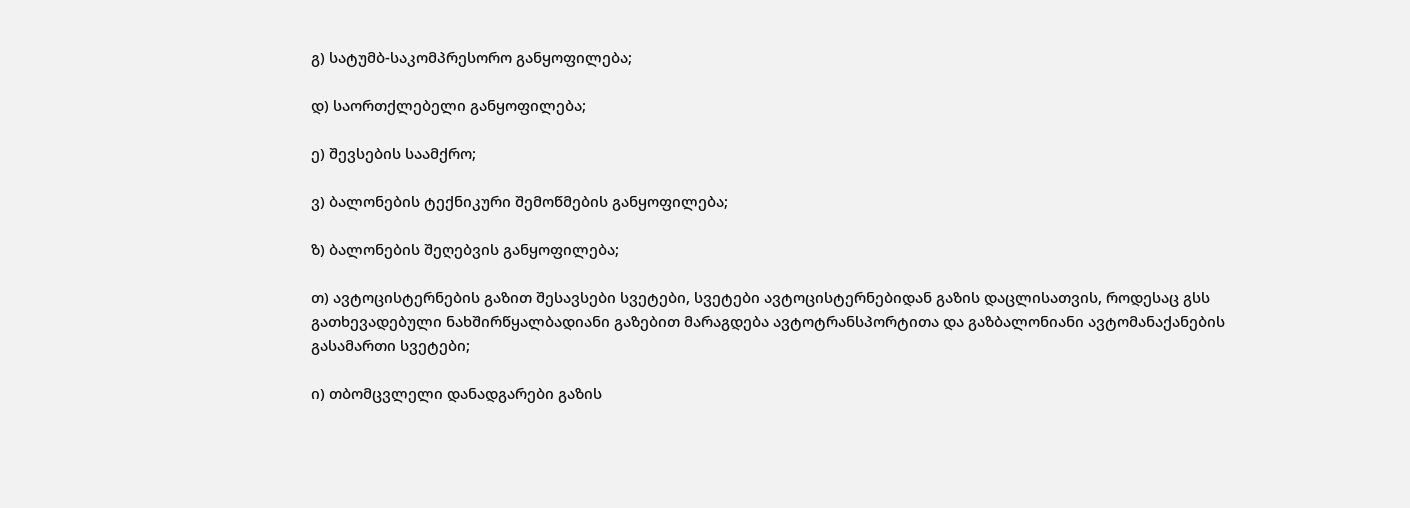გ) სატუმბ-საკომპრესორო განყოფილება;

დ) საორთქლებელი განყოფილება;

ე) შევსების საამქრო;

ვ) ბალონების ტექნიკური შემოწმების განყოფილება;

ზ) ბალონების შეღებვის განყოფილება;

თ) ავტოცისტერნების გაზით შესავსები სვეტები, სვეტები ავტოცისტერნებიდან გაზის დაცლისათვის, როდესაც გსს გათხევადებული ნახშირწყალბადიანი გაზებით მარაგდება ავტოტრანსპორტითა და გაზბალონიანი ავტომანაქანების გასამართი სვეტები;

ი) თბომცვლელი დანადგარები გაზის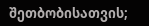შეთბობისათვის;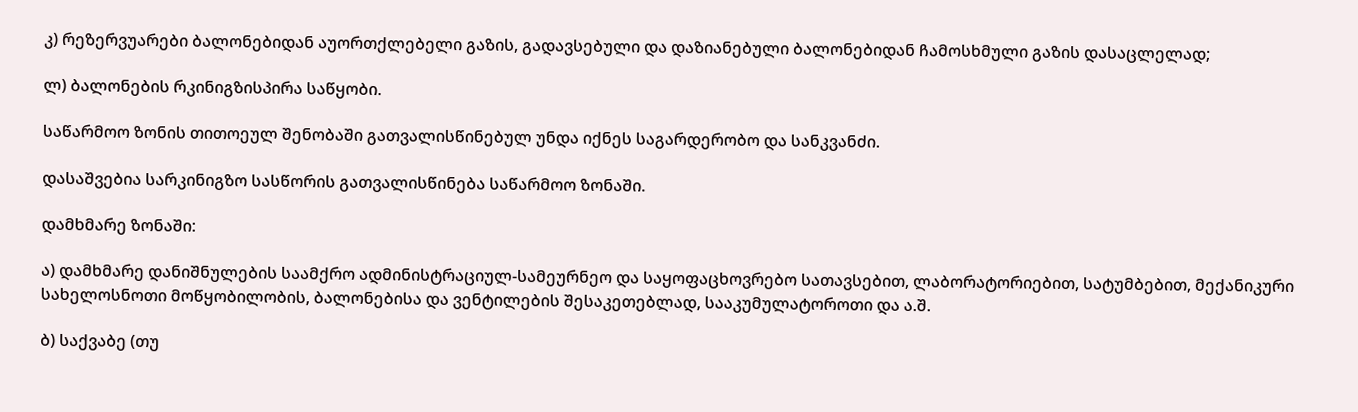კ) რეზერვუარები ბალონებიდან აუორთქლებელი გაზის, გადავსებული და დაზიანებული ბალონებიდან ჩამოსხმული გაზის დასაცლელად;

ლ) ბალონების რკინიგზისპირა საწყობი.

საწარმოო ზონის თითოეულ შენობაში გათვალისწინებულ უნდა იქნეს საგარდერობო და სანკვანძი.

დასაშვებია სარკინიგზო სასწორის გათვალისწინება საწარმოო ზონაში.

დამხმარე ზონაში:

ა) დამხმარე დანიშნულების საამქრო ადმინისტრაციულ-სამეურნეო და საყოფაცხოვრებო სათავსებით, ლაბორატორიებით, სატუმბებით, მექანიკური სახელოსნოთი მოწყობილობის, ბალონებისა და ვენტილების შესაკეთებლად, სააკუმულატოროთი და ა.შ.

ბ) საქვაბე (თუ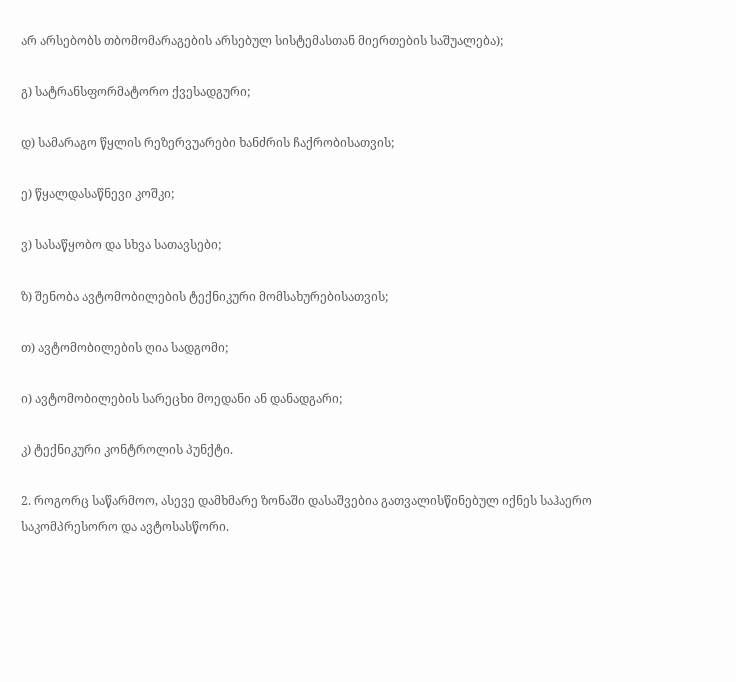არ არსებობს თბომომარაგების არსებულ სისტემასთან მიერთების საშუალება);

გ) სატრანსფორმატორო ქვესადგური;

დ) სამარაგო წყლის რეზერვუარები ხანძრის ჩაქრობისათვის;

ე) წყალდასაწნევი კოშკი;

ვ) სასაწყობო და სხვა სათავსები;

ზ) შენობა ავტომობილების ტექნიკური მომსახურებისათვის;

თ) ავტომობილების ღია სადგომი;

ი) ავტომობილების სარეცხი მოედანი ან დანადგარი;

კ) ტექნიკური კონტროლის პუნქტი.

2. როგორც საწარმოო, ასევე დამხმარე ზონაში დასაშვებია გათვალისწინებულ იქნეს საჰაერო საკომპრესორო და ავტოსასწორი.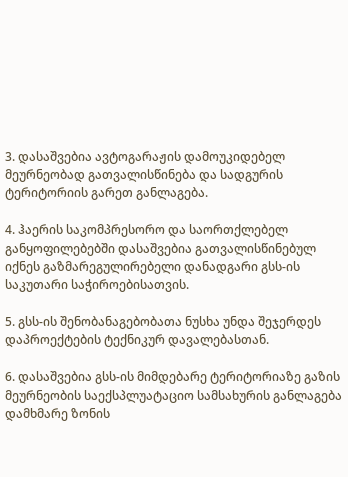3. დასაშვებია ავტოგარაჟის დამოუკიდებელ მეურნეობად გათვალისწინება და სადგურის ტერიტორიის გარეთ განლაგება.

4. ჰაერის საკომპრესორო და საორთქლებელ განყოფილებებში დასაშვებია გათვალისწინებულ იქნეს გაზმარეგულირებელი დანადგარი გსს-ის საკუთარი საჭიროებისათვის.

5. გსს-ის შენობანაგებობათა ნუსხა უნდა შეჯერდეს დაპროექტების ტექნიკურ დავალებასთან.

6. დასაშვებია გსს-ის მიმდებარე ტერიტორიაზე გაზის მეურნეობის საექსპლუატაციო სამსახურის განლაგება დამხმარე ზონის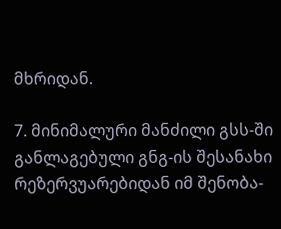მხრიდან.

7. მინიმალური მანძილი გსს-ში განლაგებული გნგ-ის შესანახი რეზერვუარებიდან იმ შენობა-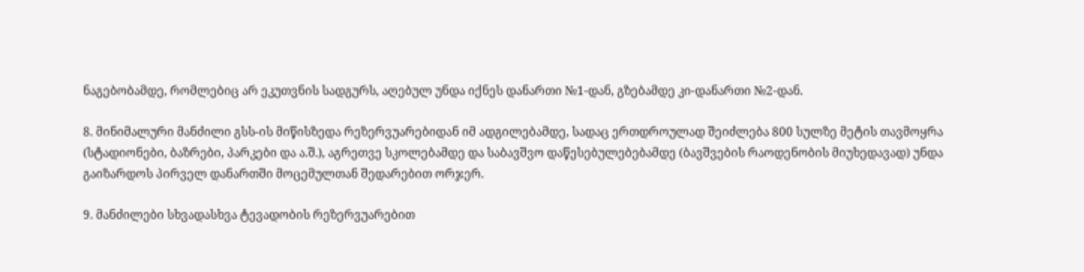ნაგებობამდე, რომლებიც არ ეკუთვნის სადგურს, აღებულ უნდა იქნეს დანართი №1-დან, გზებამდე კი-დანართი №2-დან.

8. მინიმალური მანძილი გსს-ის მიწისზედა რეზერვუარებიდან იმ ადგილებამდე, სადაც ერთდროულად შეიძლება 800 სულზე მეტის თავმოყრა (სტადიონები, ბაზრები, პარკები და ა.შ.), აგრეთვე სკოლებამდე და საბავშვო დაწესებულებებამდე (ბავშვების რაოდენობის მიუხედავად) უნდა გაიზარდოს პირველ დანართში მოცემულთან შედარებით ორჯერ.

9. მანძილები სხვადასხვა ტევადობის რეზერვუარებით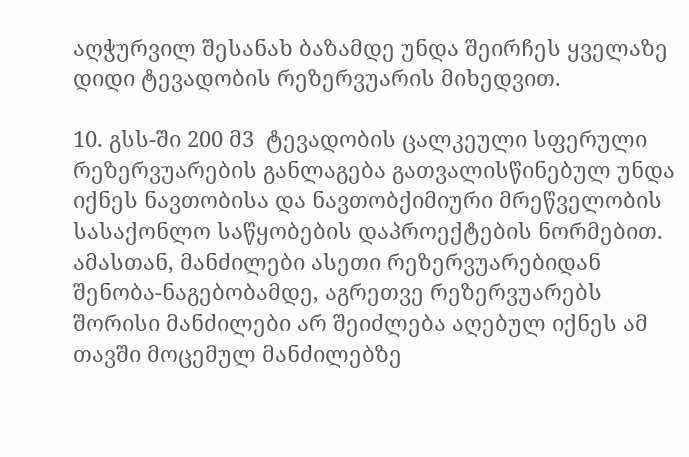აღჭურვილ შესანახ ბაზამდე უნდა შეირჩეს ყველაზე დიდი ტევადობის რეზერვუარის მიხედვით.

10. გსს-ში 200 მ3  ტევადობის ცალკეული სფერული რეზერვუარების განლაგება გათვალისწინებულ უნდა იქნეს ნავთობისა და ნავთობქიმიური მრეწველობის სასაქონლო საწყობების დაპროექტების ნორმებით. ამასთან, მანძილები ასეთი რეზერვუარებიდან შენობა-ნაგებობამდე, აგრეთვე რეზერვუარებს შორისი მანძილები არ შეიძლება აღებულ იქნეს ამ თავში მოცემულ მანძილებზე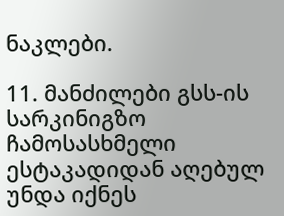ნაკლები.

11. მანძილები გსს-ის სარკინიგზო ჩამოსასხმელი ესტაკადიდან აღებულ უნდა იქნეს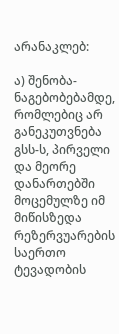არანაკლებ:

ა) შენობა-ნაგებობებამდე, რომლებიც არ განეკუთვნება გსს-ს, პირველი და მეორე დანართებში მოცემულზე იმ მიწისზედა რეზერვუარების საერთო ტევადობის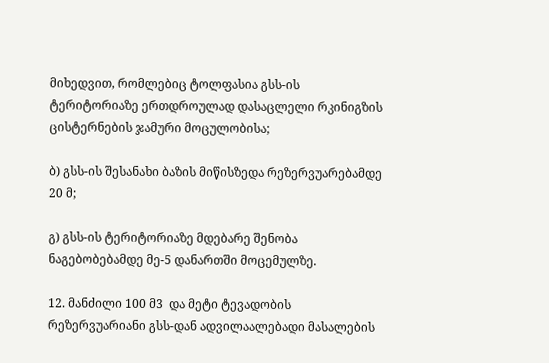მიხედვით, რომლებიც ტოლფასია გსს-ის ტერიტორიაზე ერთდროულად დასაცლელი რკინიგზის ცისტერნების ჯამური მოცულობისა;

ბ) გსს-ის შესანახი ბაზის მიწისზედა რეზერვუარებამდე 20 მ;

გ) გსს-ის ტერიტორიაზე მდებარე შენობა ნაგებობებამდე მე-5 დანართში მოცემულზე.

12. მანძილი 100 მ3  და მეტი ტევადობის რეზერვუარიანი გსს-დან ადვილაალებადი მასალების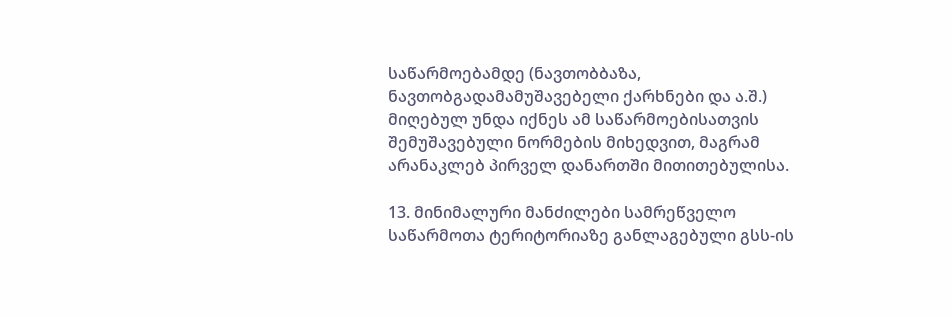საწარმოებამდე (ნავთობბაზა, ნავთობგადამამუშავებელი ქარხნები და ა.შ.) მიღებულ უნდა იქნეს ამ საწარმოებისათვის შემუშავებული ნორმების მიხედვით, მაგრამ არანაკლებ პირველ დანართში მითითებულისა.

13. მინიმალური მანძილები სამრეწველო საწარმოთა ტერიტორიაზე განლაგებული გსს-ის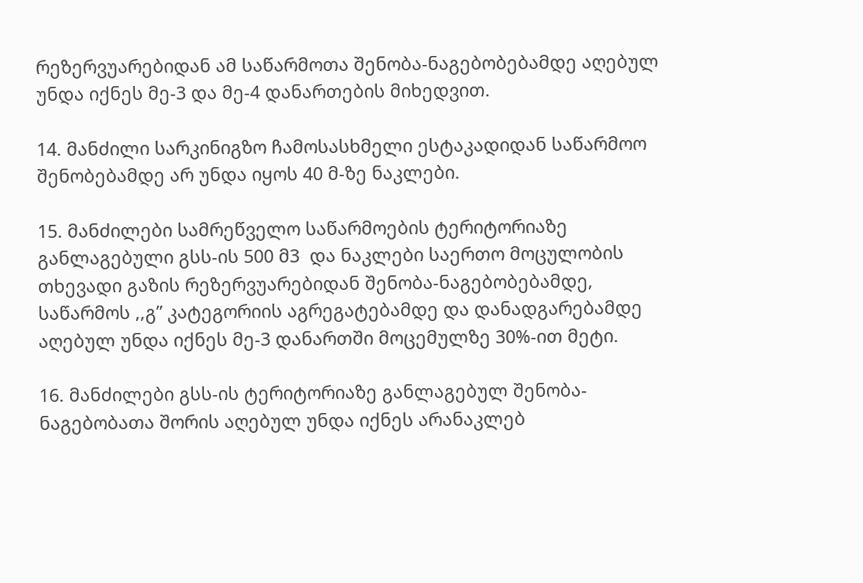რეზერვუარებიდან ამ საწარმოთა შენობა-ნაგებობებამდე აღებულ უნდა იქნეს მე-3 და მე-4 დანართების მიხედვით.

14. მანძილი სარკინიგზო ჩამოსასხმელი ესტაკადიდან საწარმოო შენობებამდე არ უნდა იყოს 40 მ-ზე ნაკლები.

15. მანძილები სამრეწველო საწარმოების ტერიტორიაზე განლაგებული გსს-ის 500 მ3  და ნაკლები საერთო მოცულობის თხევადი გაზის რეზერვუარებიდან შენობა-ნაგებობებამდე, საწარმოს ,,გ” კატეგორიის აგრეგატებამდე და დანადგარებამდე აღებულ უნდა იქნეს მე-3 დანართში მოცემულზე 30%-ით მეტი.

16. მანძილები გსს-ის ტერიტორიაზე განლაგებულ შენობა-ნაგებობათა შორის აღებულ უნდა იქნეს არანაკლებ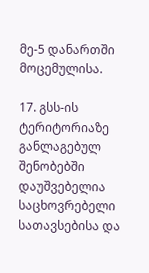მე-5 დანართში მოცემულისა.

17. გსს-ის ტერიტორიაზე განლაგებულ შენობებში დაუშვებელია საცხოვრებელი სათავსებისა და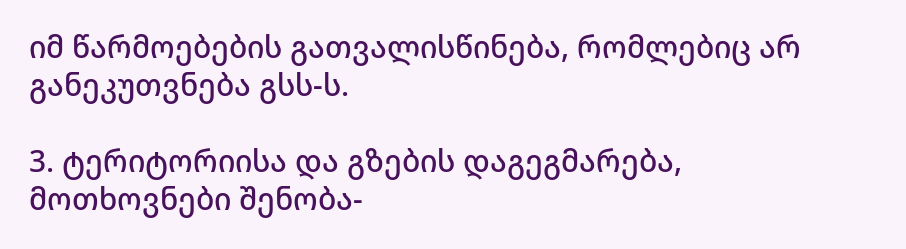იმ წარმოებების გათვალისწინება, რომლებიც არ განეკუთვნება გსს-ს.

3. ტერიტორიისა და გზების დაგეგმარება, მოთხოვნები შენობა-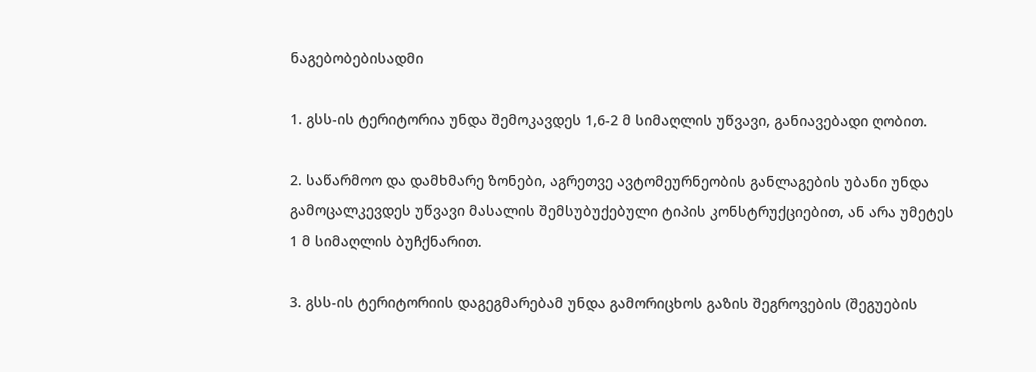ნაგებობებისადმი

1. გსს-ის ტერიტორია უნდა შემოკავდეს 1,6-2 მ სიმაღლის უწვავი, განიავებადი ღობით.

2. საწარმოო და დამხმარე ზონები, აგრეთვე ავტომეურნეობის განლაგების უბანი უნდა გამოცალკევდეს უწვავი მასალის შემსუბუქებული ტიპის კონსტრუქციებით, ან არა უმეტეს 1 მ სიმაღლის ბუჩქნარით.

3. გსს-ის ტერიტორიის დაგეგმარებამ უნდა გამორიცხოს გაზის შეგროვების (შეგუების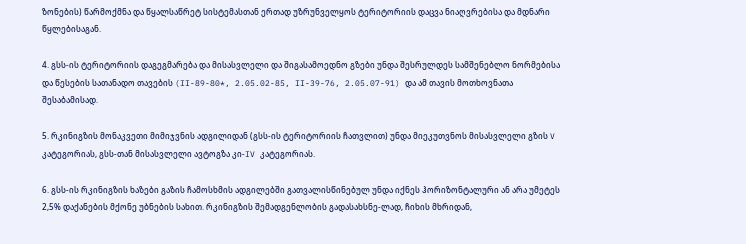ზონების) წარმოქმნა და წყალსაწრეტ სისტემასთან ერთად უზრუნველყოს ტერიტორიის დაცვა ნიაღვრებისა და მდნარი წყლებისაგან.

4. გსს-ის ტერიტორიის დაგეგმარება და მისასვლელი და შიგასამოედნო გზები უნდა შესრულდეს სამშენებლო ნორმებისა და წესების სათანადო თავების (II-89-80*, 2.05.02-85, II-39-76, 2.05.07-91) და ამ თავის მოთხოვნათა შესაბამისად.

5. რკინიგზის მონაკვეთი მიმიჯვნის ადგილიდან (გსს-ის ტერიტორიის ჩათვლით) უნდა მიეკუთვნოს მისასვლელი გზის V კატეგორიას, გსს-თან მისასვლელი ავტოგზა კი-IV კატეგორიას.

6. გსს-ის რკინიგზის ხაზები გაზის ჩამოსხმის ადგილებში გათვალისწინებულ უნდა იქნეს ჰორიზონტალური ან არა უმეტეს 2,5% დაქანების მქონე უბნების სახით. რკინიგზის შემადგენლობის გადასახსნე-ლად, ჩიხის მხრიდან,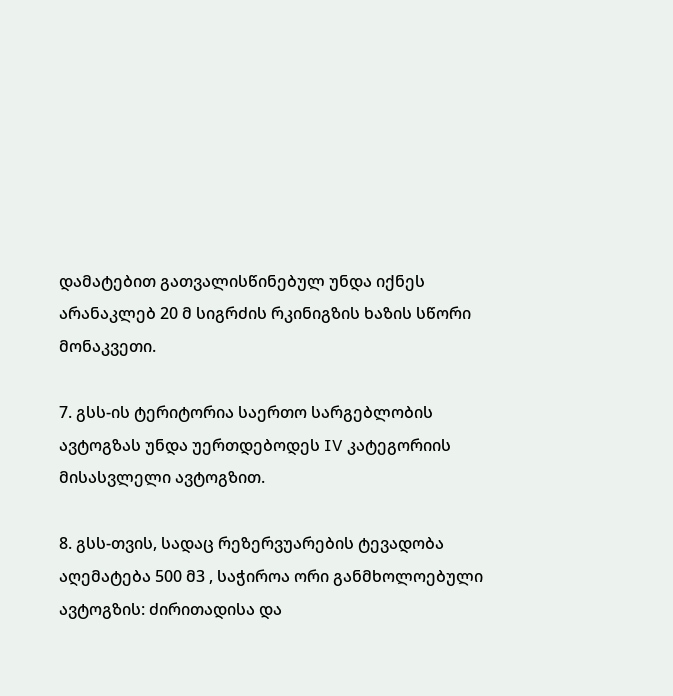დამატებით გათვალისწინებულ უნდა იქნეს არანაკლებ 20 მ სიგრძის რკინიგზის ხაზის სწორი მონაკვეთი.

7. გსს-ის ტერიტორია საერთო სარგებლობის ავტოგზას უნდა უერთდებოდეს IV კატეგორიის მისასვლელი ავტოგზით.

8. გსს-თვის, სადაც რეზერვუარების ტევადობა აღემატება 500 მ3 , საჭიროა ორი განმხოლოებული ავტოგზის: ძირითადისა და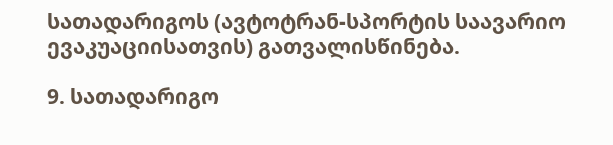სათადარიგოს (ავტოტრან-სპორტის საავარიო ევაკუაციისათვის) გათვალისწინება.

9. სათადარიგო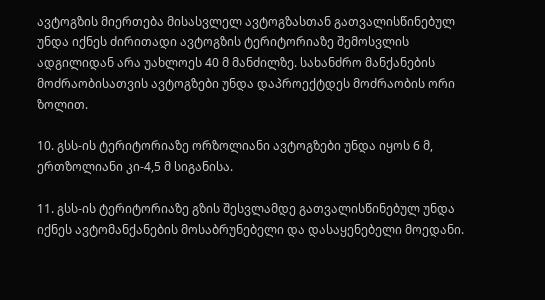ავტოგზის მიერთება მისასვლელ ავტოგზასთან გათვალისწინებულ უნდა იქნეს ძირითადი ავტოგზის ტერიტორიაზე შემოსვლის ადგილიდან არა უახლოეს 40 მ მანძილზე. სახანძრო მანქანების მოძრაობისათვის ავტოგზები უნდა დაპროექტდეს მოძრაობის ორი ზოლით.

10. გსს-ის ტერიტორიაზე ორზოლიანი ავტოგზები უნდა იყოს 6 მ, ერთზოლიანი კი-4,5 მ სიგანისა.

11. გსს-ის ტერიტორიაზე გზის შესვლამდე გათვალისწინებულ უნდა იქნეს ავტომანქანების მოსაბრუნებელი და დასაყენებელი მოედანი.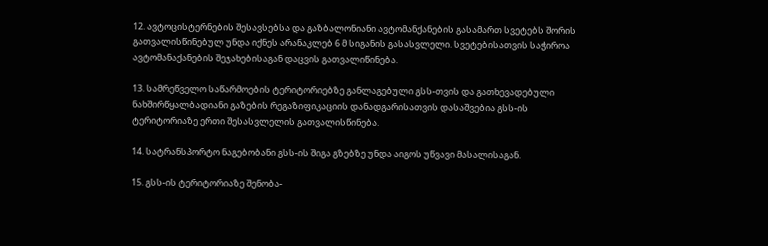12. ავტოცისტერნების შესავსებსა და გაზბალონიანი ავტომანქანების გასამართ სვეტებს შორის გათვალისწინებულ უნდა იქნეს არანაკლებ 6 მ სიგანის გასასვლელი. სვეტებისათვის საჭიროა ავტომანაქანების შეჯახებისაგან დაცვის გათვალიწინება.

13. სამრეწველო საწარმოების ტერიტორიებზე განლაგებული გსს-თვის და გათხევადებული ნახშირწყალბადიანი გაზების რეგაზიფიკაციის დანადგარისათვის დასაშვებია გსს-ის ტერიტორიაზე ერთი შესასვლელის გათვალისწინება.

14. სატრანსპორტო ნაგებობანი გსს-ის შიგა გზებზე უნდა აიგოს უწვავი მასალისაგან.

15. გსს-ის ტერიტორიაზე შენობა-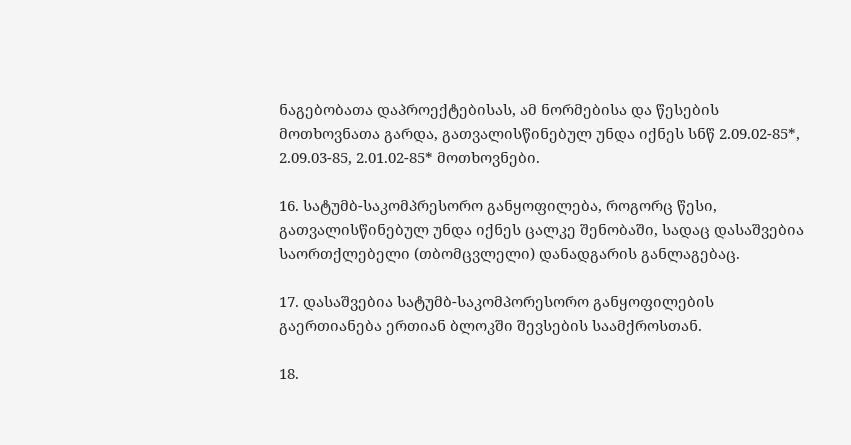ნაგებობათა დაპროექტებისას, ამ ნორმებისა და წესების მოთხოვნათა გარდა, გათვალისწინებულ უნდა იქნეს სნწ 2.09.02-85*, 2.09.03-85, 2.01.02-85* მოთხოვნები.

16. სატუმბ-საკომპრესორო განყოფილება, როგორც წესი, გათვალისწინებულ უნდა იქნეს ცალკე შენობაში, სადაც დასაშვებია საორთქლებელი (თბომცვლელი) დანადგარის განლაგებაც.

17. დასაშვებია სატუმბ-საკომპორესორო განყოფილების გაერთიანება ერთიან ბლოკში შევსების საამქროსთან.

18.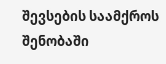შევსების საამქროს შენობაში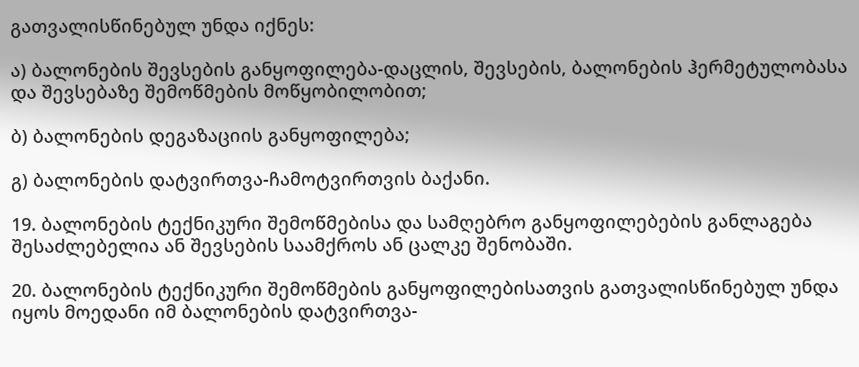გათვალისწინებულ უნდა იქნეს:

ა) ბალონების შევსების განყოფილება-დაცლის, შევსების, ბალონების ჰერმეტულობასა და შევსებაზე შემოწმების მოწყობილობით;

ბ) ბალონების დეგაზაციის განყოფილება;

გ) ბალონების დატვირთვა-ჩამოტვირთვის ბაქანი.

19. ბალონების ტექნიკური შემოწმებისა და სამღებრო განყოფილებების განლაგება შესაძლებელია ან შევსების საამქროს ან ცალკე შენობაში.

20. ბალონების ტექნიკური შემოწმების განყოფილებისათვის გათვალისწინებულ უნდა იყოს მოედანი იმ ბალონების დატვირთვა-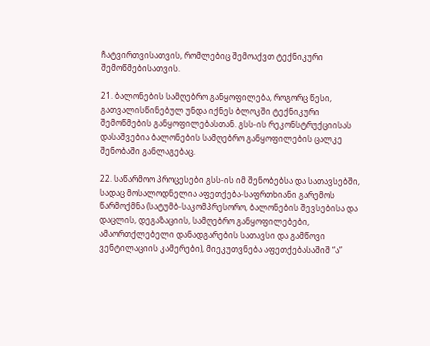ჩატვირთვისათვის, რომლებიც შემოაქვთ ტექნიკური შემოწმებისათვის.

21. ბალონების სამღებრო განყოფილება, როგორც წესი, გათვალისწინებულ უნდა იქნეს ბლოკში ტექნიკური შემოწმების განყოფილებასთან. გსს-ის რეკონსტრუქციისას დასაშვებია ბალონების სამღებრო განყოფილების ცალკე შენობაში განლაგებაც.

22. საწარმოო პროცესები გსს-ის იმ შენობებსა და სათავსებში, სადაც მოსალოდნელია აფეთქება-საფრთხიანი გარემოს წარმოქმნა (სატუმბ-საკომპრესორო, ბალონების შევსებისა და დაცლის, დეგაზაციის, სამღებრო განყოფილებები, ამაორთქლებელი დანადგარების სათავსი და გამწოვი ვენტილაციის კამერები), მიეკუთვნება აფეთქებასაშიშ “ა”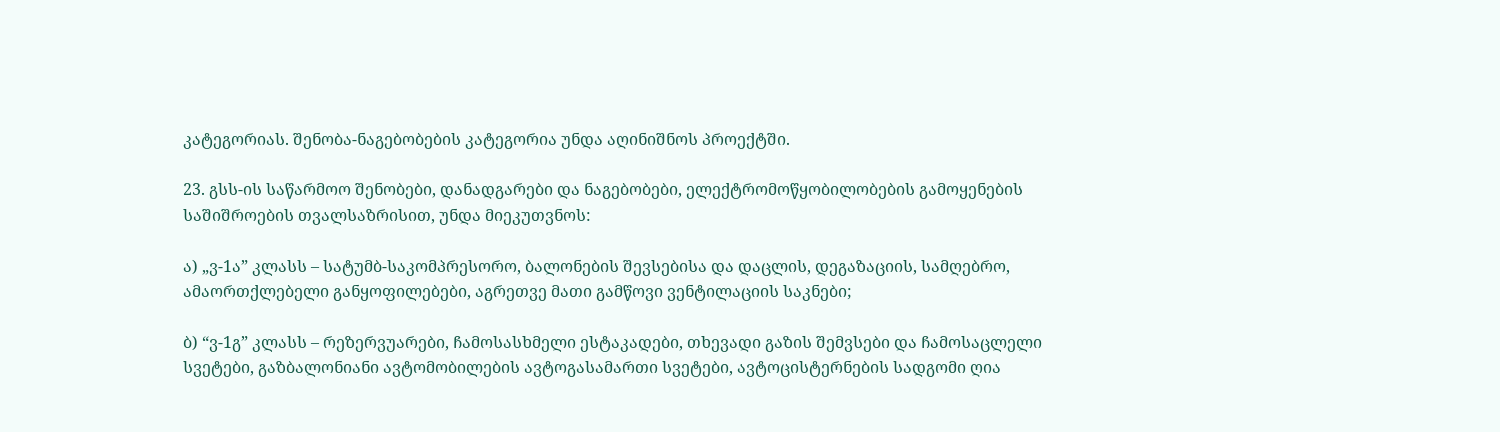კატეგორიას. შენობა-ნაგებობების კატეგორია უნდა აღინიშნოს პროექტში.

23. გსს-ის საწარმოო შენობები, დანადგარები და ნაგებობები, ელექტრომოწყობილობების გამოყენების საშიშროების თვალსაზრისით, უნდა მიეკუთვნოს:

ა) „ვ-1ა” კლასს – სატუმბ-საკომპრესორო, ბალონების შევსებისა და დაცლის, დეგაზაციის, სამღებრო, ამაორთქლებელი განყოფილებები, აგრეთვე მათი გამწოვი ვენტილაციის საკნები;

ბ) “ვ-1გ” კლასს – რეზერვუარები, ჩამოსასხმელი ესტაკადები, თხევადი გაზის შემვსები და ჩამოსაცლელი სვეტები, გაზბალონიანი ავტომობილების ავტოგასამართი სვეტები, ავტოცისტერნების სადგომი ღია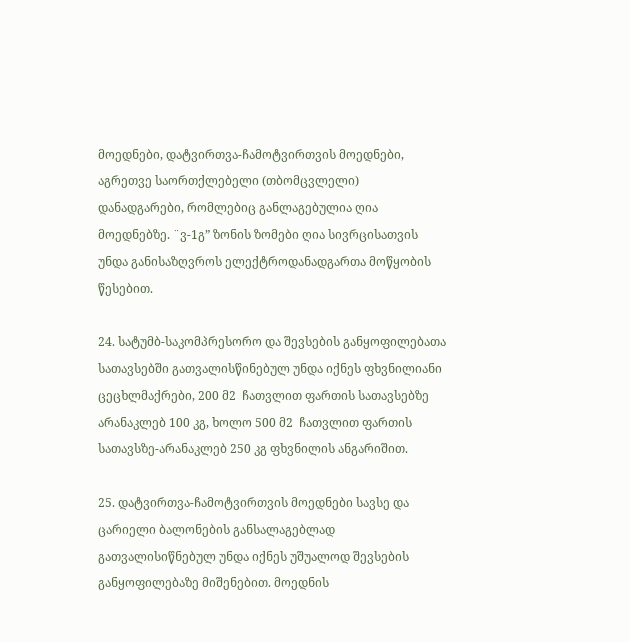მოედნები, დატვირთვა-ჩამოტვირთვის მოედნები, აგრეთვე საორთქლებელი (თბომცვლელი) დანადგარები, რომლებიც განლაგებულია ღია მოედნებზე. ¨ვ-1გ” ზონის ზომები ღია სივრცისათვის უნდა განისაზღვროს ელექტროდანადგართა მოწყობის წესებით.

24. სატუმბ-საკომპრესორო და შევსების განყოფილებათა სათავსებში გათვალისწინებულ უნდა იქნეს ფხვნილიანი ცეცხლმაქრები, 200 მ2  ჩათვლით ფართის სათავსებზე არანაკლებ 100 კგ, ხოლო 500 მ2  ჩათვლით ფართის სათავსზე-არანაკლებ 250 კგ ფხვნილის ანგარიშით.

25. დატვირთვა-ჩამოტვირთვის მოედნები სავსე და ცარიელი ბალონების განსალაგებლად გათვალისიწნებულ უნდა იქნეს უშუალოდ შევსების განყოფილებაზე მიშენებით. მოედნის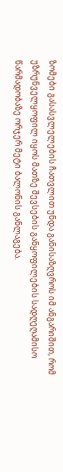ზომები გასასვლელების ჩათვლით უნდა განისაზღვროს იმ ანგარიშით, რომ უზრუნველყოფილ იყოს მათზე შევსების განყოფილების სადღეღამისო წარმადობაზე ორჯერ მეტი ბალონის განლაგება.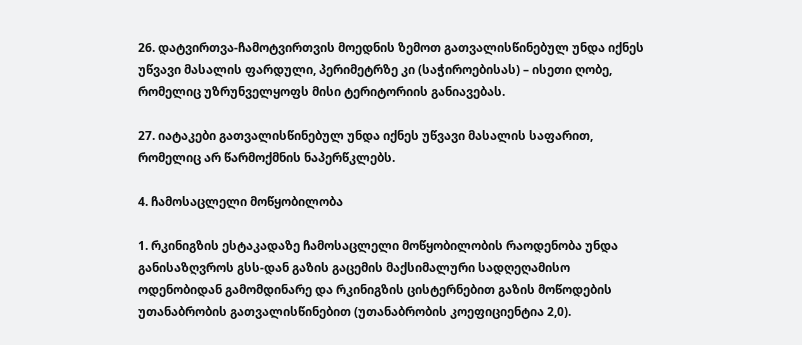26. დატვირთვა-ჩამოტვირთვის მოედნის ზემოთ გათვალისწინებულ უნდა იქნეს უწვავი მასალის ფარდული, პერიმეტრზე კი (საჭიროებისას) – ისეთი ღობე, რომელიც უზრუნველყოფს მისი ტერიტორიის განიავებას.

27. იატაკები გათვალისწინებულ უნდა იქნეს უწვავი მასალის საფარით, რომელიც არ წარმოქმნის ნაპერწკლებს.

4. ჩამოსაცლელი მოწყობილობა

1. რკინიგზის ესტაკადაზე ჩამოსაცლელი მოწყობილობის რაოდენობა უნდა განისაზღვროს გსს-დან გაზის გაცემის მაქსიმალური სადღეღამისო ოდენობიდან გამომდინარე და რკინიგზის ცისტერნებით გაზის მოწოდების უთანაბრობის გათვალისწინებით (უთანაბრობის კოეფიციენტია 2,0).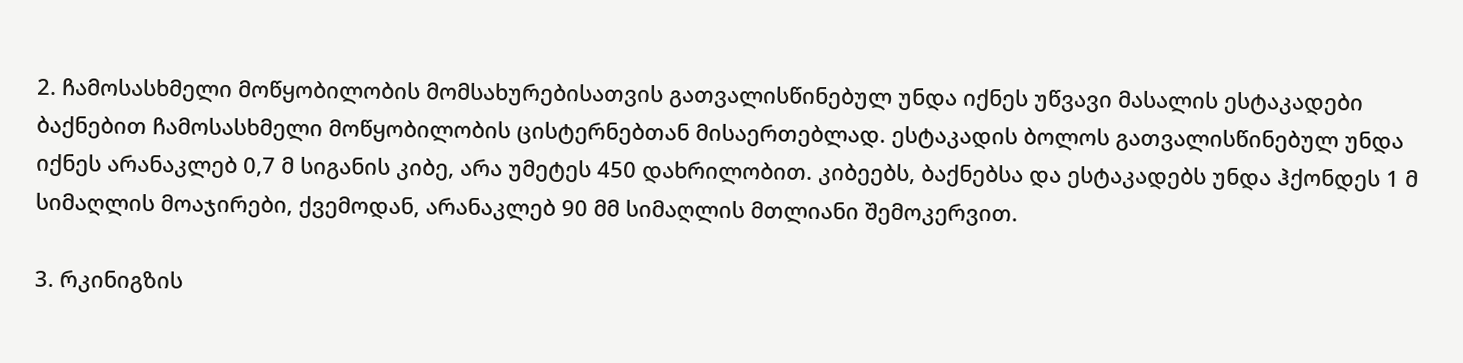2. ჩამოსასხმელი მოწყობილობის მომსახურებისათვის გათვალისწინებულ უნდა იქნეს უწვავი მასალის ესტაკადები ბაქნებით ჩამოსასხმელი მოწყობილობის ცისტერნებთან მისაერთებლად. ესტაკადის ბოლოს გათვალისწინებულ უნდა იქნეს არანაკლებ 0,7 მ სიგანის კიბე, არა უმეტეს 450 დახრილობით. კიბეებს, ბაქნებსა და ესტაკადებს უნდა ჰქონდეს 1 მ სიმაღლის მოაჯირები, ქვემოდან, არანაკლებ 90 მმ სიმაღლის მთლიანი შემოკერვით.

3. რკინიგზის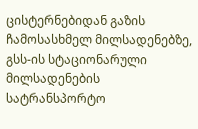ცისტერნებიდან გაზის ჩამოსასხმელ მილსადენებზე, გსს-ის სტაციონარული მილსადენების სატრანსპორტო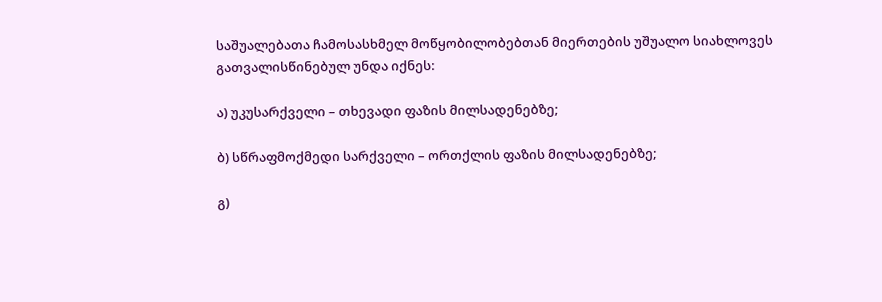საშუალებათა ჩამოსასხმელ მოწყობილობებთან მიერთების უშუალო სიახლოვეს გათვალისწინებულ უნდა იქნეს:

ა) უკუსარქველი – თხევადი ფაზის მილსადენებზე;

ბ) სწრაფმოქმედი სარქველი – ორთქლის ფაზის მილსადენებზე;

გ)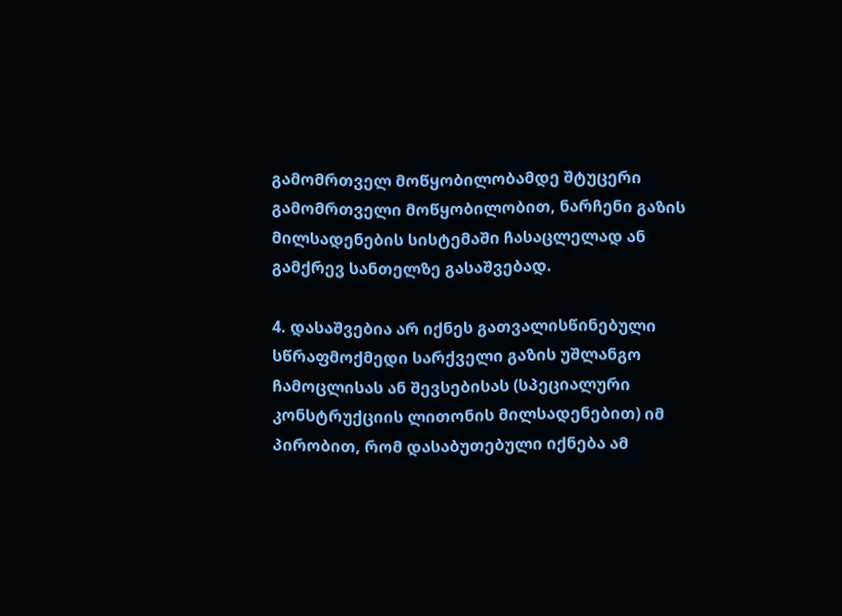გამომრთველ მოწყობილობამდე შტუცერი გამომრთველი მოწყობილობით, ნარჩენი გაზის მილსადენების სისტემაში ჩასაცლელად ან გამქრევ სანთელზე გასაშვებად.

4. დასაშვებია არ იქნეს გათვალისწინებული სწრაფმოქმედი სარქველი გაზის უშლანგო ჩამოცლისას ან შევსებისას (სპეციალური კონსტრუქციის ლითონის მილსადენებით) იმ პირობით, რომ დასაბუთებული იქნება ამ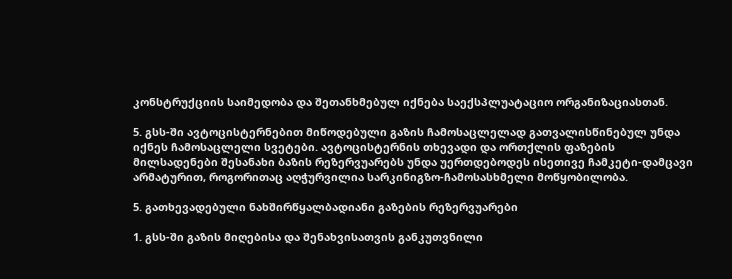კონსტრუქციის საიმედობა და შეთანხმებულ იქნება საექსპლუატაციო ორგანიზაციასთან.

5. გსს-ში ავტოცისტერნებით მიწოდებული გაზის ჩამოსაცლელად გათვალისწინებულ უნდა იქნეს ჩამოსაცლელი სვეტები. ავტოცისტერნის თხევადი და ორთქლის ფაზების მილსადენები შესანახი ბაზის რეზერვუარებს უნდა უერთდებოდეს ისეთივე ჩამკეტი-დამცავი არმატურით, როგორითაც აღჭურვილია სარკინიგზო-ჩამოსასხმელი მოწყობილობა.

5. გათხევადებული ნახშირწყალბადიანი გაზების რეზერვუარები

1. გსს-ში გაზის მიღებისა და შენახვისათვის განკუთვნილი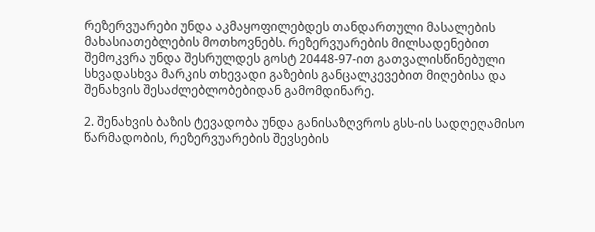რეზერვუარები უნდა აკმაყოფილებდეს თანდართული მასალების მახასიათებლების მოთხოვნებს. რეზერვუარების მილსადენებით შემოკვრა უნდა შესრულდეს გოსტ 20448-97-ით გათვალისწინებული სხვადასხვა მარკის თხევადი გაზების განცალკევებით მიღებისა და შენახვის შესაძლებლობებიდან გამომდინარე.

2. შენახვის ბაზის ტევადობა უნდა განისაზღვროს გსს-ის სადღეღამისო წარმადობის, რეზერვუარების შევსების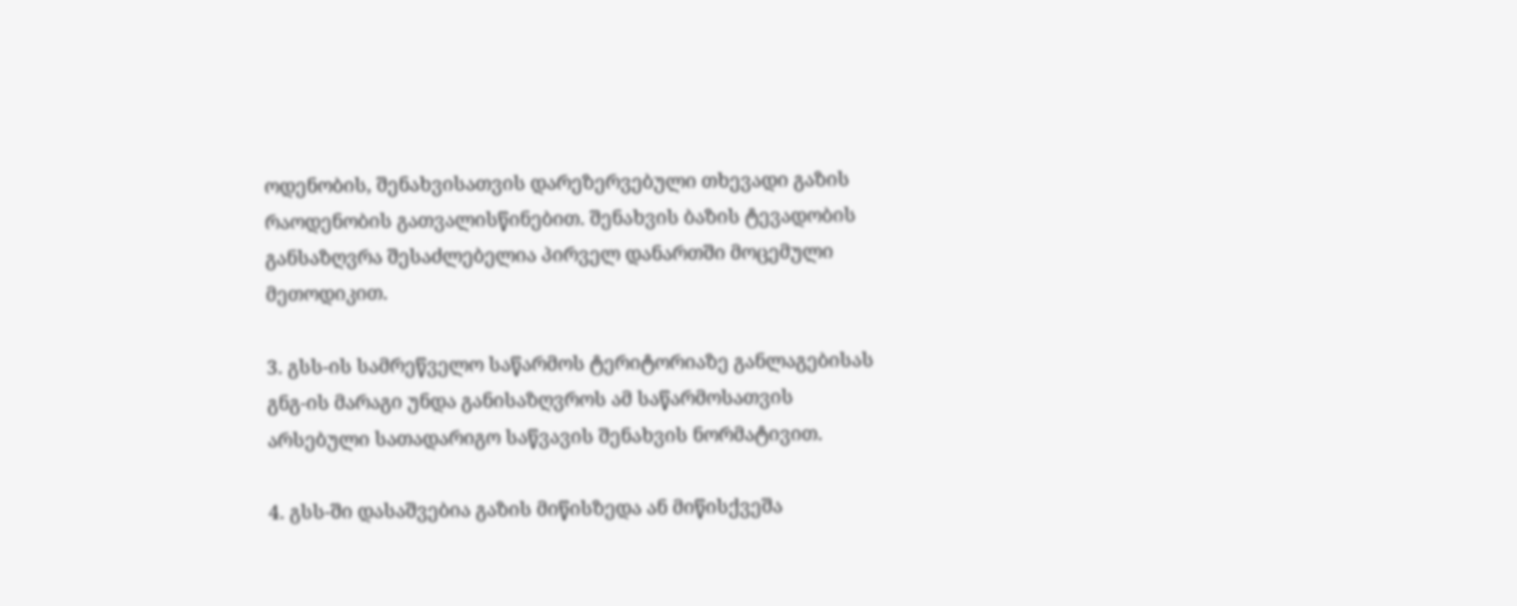ოდენობის, შენახვისათვის დარეზერვებული თხევადი გაზის რაოდენობის გათვალისწინებით. შენახვის ბაზის ტევადობის განსაზღვრა შესაძლებელია პირველ დანართში მოცემული მეთოდიკით.

3. გსს-ის სამრეწველო საწარმოს ტერიტორიაზე განლაგებისას გნგ-ის მარაგი უნდა განისაზღვროს ამ საწარმოსათვის არსებული სათადარიგო საწვავის შენახვის ნორმატივით.

4. გსს-ში დასაშვებია გაზის მიწისზედა ან მიწისქვეშა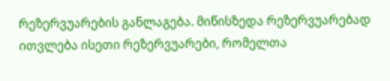რეზერვუარების განლაგება. მიწისზედა რეზერვუარებად ითვლება ისეთი რეზერვუარები, რომელთა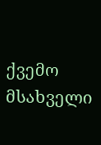ქვემო მსახველი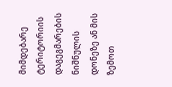მიმდებარე ტერიტორიის დაგეგმარების ნიშნულის დონეზე ან მის ზემოთ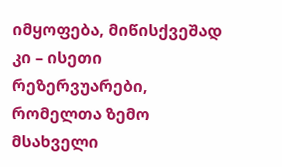იმყოფება, მიწისქვეშად კი – ისეთი რეზერვუარები, რომელთა ზემო მსახველი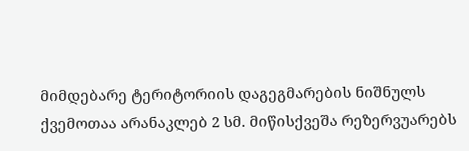მიმდებარე ტერიტორიის დაგეგმარების ნიშნულს ქვემოთაა არანაკლებ 2 სმ. მიწისქვეშა რეზერვუარებს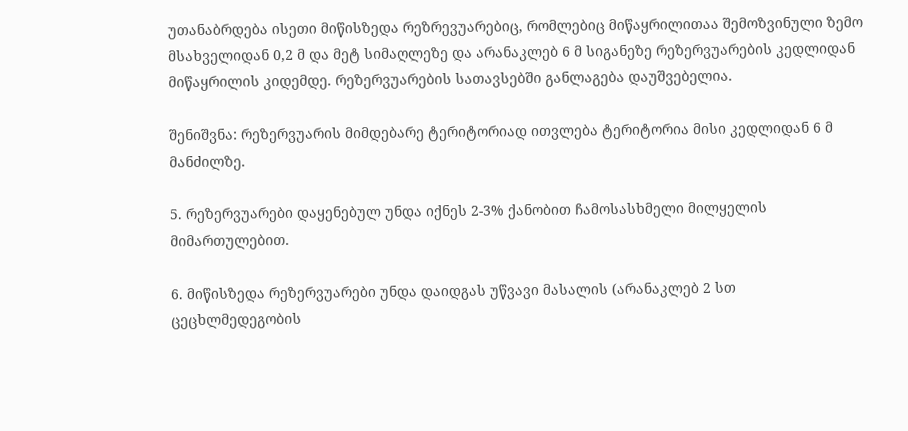უთანაბრდება ისეთი მიწისზედა რეზრევუარებიც, რომლებიც მიწაყრილითაა შემოზვინული ზემო მსახველიდან 0,2 მ და მეტ სიმაღლეზე და არანაკლებ 6 მ სიგანეზე რეზერვუარების კედლიდან მიწაყრილის კიდემდე. რეზერვუარების სათავსებში განლაგება დაუშვებელია.

შენიშვნა: რეზერვუარის მიმდებარე ტერიტორიად ითვლება ტერიტორია მისი კედლიდან 6 მ მანძილზე.

5. რეზერვუარები დაყენებულ უნდა იქნეს 2-3% ქანობით ჩამოსასხმელი მილყელის მიმართულებით.

6. მიწისზედა რეზერვუარები უნდა დაიდგას უწვავი მასალის (არანაკლებ 2 სთ ცეცხლმედეგობის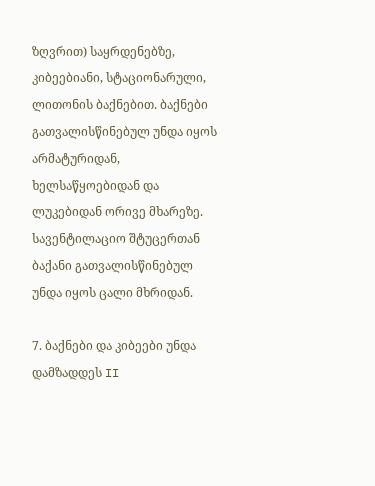ზღვრით) საყრდენებზე, კიბეებიანი, სტაციონარული, ლითონის ბაქნებით. ბაქნები გათვალისწინებულ უნდა იყოს არმატურიდან, ხელსაწყოებიდან და ლუკებიდან ორივე მხარეზე. სავენტილაციო შტუცერთან ბაქანი გათვალისწინებულ უნდა იყოს ცალი მხრიდან.

7. ბაქნები და კიბეები უნდა დამზადდეს II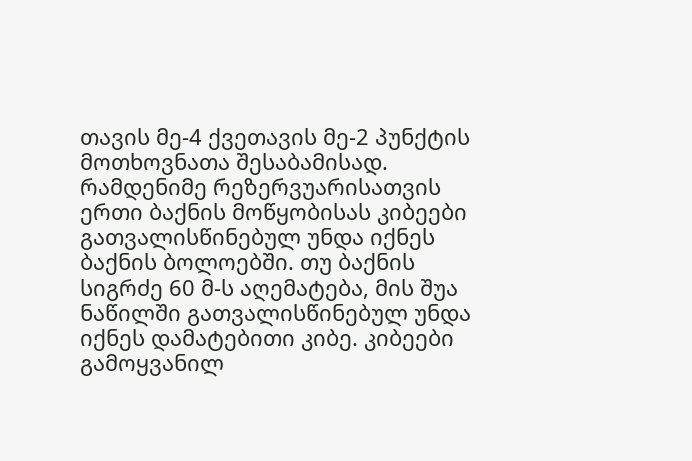თავის მე-4 ქვეთავის მე-2 პუნქტის მოთხოვნათა შესაბამისად. რამდენიმე რეზერვუარისათვის ერთი ბაქნის მოწყობისას კიბეები გათვალისწინებულ უნდა იქნეს ბაქნის ბოლოებში. თუ ბაქნის სიგრძე 60 მ-ს აღემატება, მის შუა ნაწილში გათვალისწინებულ უნდა იქნეს დამატებითი კიბე. კიბეები გამოყვანილ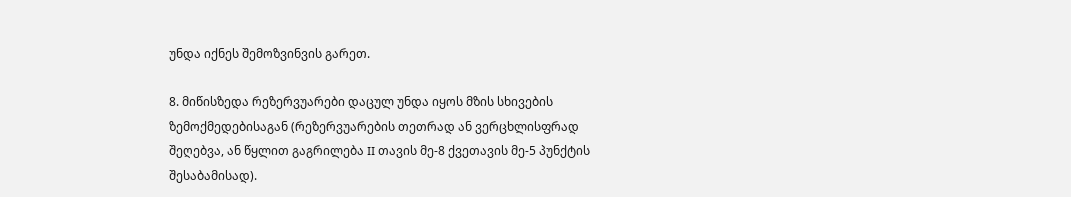უნდა იქნეს შემოზვინვის გარეთ.

8. მიწისზედა რეზერვუარები დაცულ უნდა იყოს მზის სხივების ზემოქმედებისაგან (რეზერვუარების თეთრად ან ვერცხლისფრად შეღებვა, ან წყლით გაგრილება II თავის მე-8 ქვეთავის მე-5 პუნქტის შესაბამისად).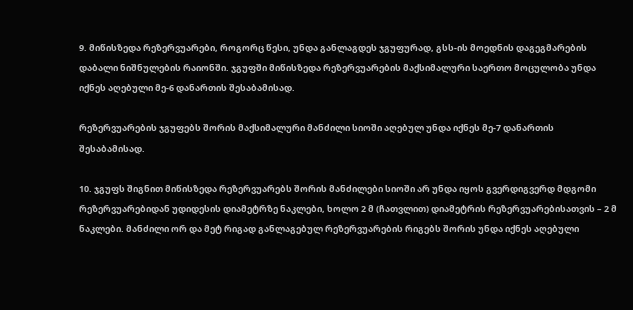9. მიწისზედა რეზერვუარები, როგორც წესი, უნდა განლაგდეს ჯგუფურად, გსს-ის მოედნის დაგეგმარების დაბალი ნიშნულების რაიონში. ჯგუფში მიწისზედა რეზერვუარების მაქსიმალური საერთო მოცულობა უნდა იქნეს აღებული მე-6 დანართის შესაბამისად.

რეზერვუარების ჯგუფებს შორის მაქსიმალური მანძილი სიოში აღებულ უნდა იქნეს მე-7 დანართის შესაბამისად.

10. ჯგუფს შიგნით მიწისზედა რეზერვუარებს შორის მანძილები სიოში არ უნდა იყოს გვერდიგვერდ მდგომი რეზერვუარებიდან უდიდესის დიამეტრზე ნაკლები, ხოლო 2 მ (ჩათვლით) დიამეტრის რეზერვუარებისათვის – 2 მ ნაკლები. მანძილი ორ და მეტ რიგად განლაგებულ რეზერვუარების რიგებს შორის უნდა იქნეს აღებული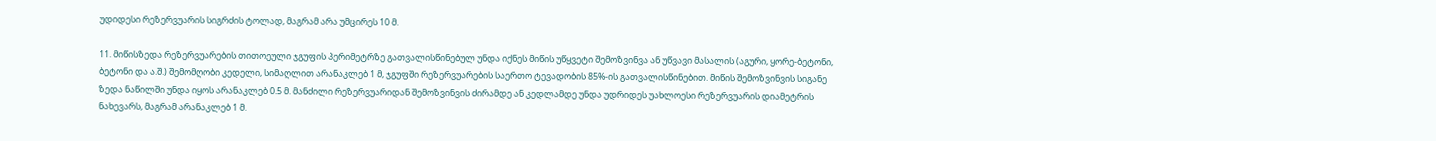უდიდესი რეზერვუარის სიგრძის ტოლად, მაგრამ არა უმცირეს 10 მ.

11. მიწისზედა რეზერვუარების თითოეული ჯგუფის პერიმეტრზე გათვალისწინებულ უნდა იქნეს მიწის უწყვეტი შემოზვინვა ან უწვავი მასალის (აგური, ყორე-ბეტონი, ბეტონი და ა.შ.) შემომღობი კედელი, სიმაღლით არანაკლებ 1 მ, ჯგუფში რეზერვუარების საერთო ტევადობის 85%-ის გათვალისწინებით. მიწის შემოზვინვის სიგანე ზედა ნაწილში უნდა იყოს არანაკლებ 0.5 მ. მანძილი რეზერვუარიდან შემოზვინვის ძირამდე ან კედლამდე უნდა უდრიდეს უახლოესი რეზერვუარის დიამეტრის ნახევარს, მაგრამ არანაკლებ 1 მ.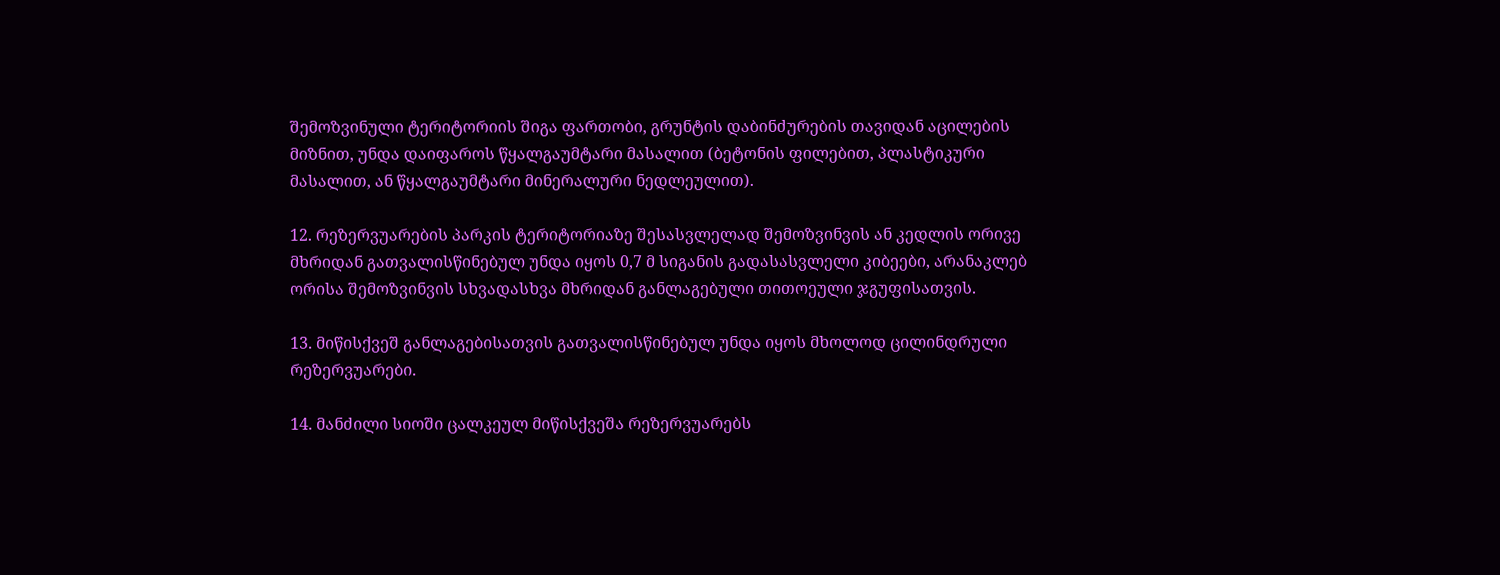შემოზვინული ტერიტორიის შიგა ფართობი, გრუნტის დაბინძურების თავიდან აცილების მიზნით, უნდა დაიფაროს წყალგაუმტარი მასალით (ბეტონის ფილებით, პლასტიკური მასალით, ან წყალგაუმტარი მინერალური ნედლეულით).

12. რეზერვუარების პარკის ტერიტორიაზე შესასვლელად შემოზვინვის ან კედლის ორივე მხრიდან გათვალისწინებულ უნდა იყოს 0,7 მ სიგანის გადასასვლელი კიბეები, არანაკლებ ორისა შემოზვინვის სხვადასხვა მხრიდან განლაგებული თითოეული ჯგუფისათვის.

13. მიწისქვეშ განლაგებისათვის გათვალისწინებულ უნდა იყოს მხოლოდ ცილინდრული რეზერვუარები.

14. მანძილი სიოში ცალკეულ მიწისქვეშა რეზერვუარებს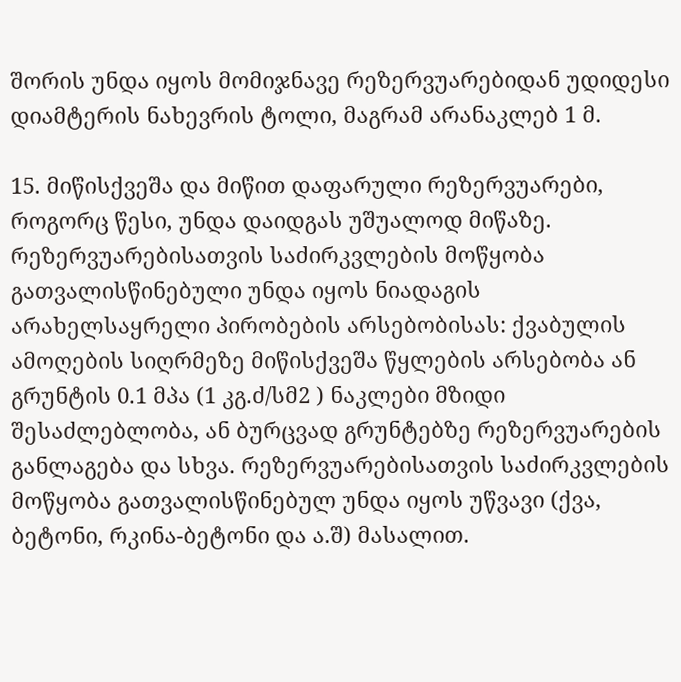შორის უნდა იყოს მომიჯნავე რეზერვუარებიდან უდიდესი დიამტერის ნახევრის ტოლი, მაგრამ არანაკლებ 1 მ.

15. მიწისქვეშა და მიწით დაფარული რეზერვუარები, როგორც წესი, უნდა დაიდგას უშუალოდ მიწაზე. რეზერვუარებისათვის საძირკვლების მოწყობა გათვალისწინებული უნდა იყოს ნიადაგის არახელსაყრელი პირობების არსებობისას: ქვაბულის ამოღების სიღრმეზე მიწისქვეშა წყლების არსებობა ან გრუნტის 0.1 მპა (1 კგ.ძ/სმ2 ) ნაკლები მზიდი შესაძლებლობა, ან ბურცვად გრუნტებზე რეზერვუარების განლაგება და სხვა. რეზერვუარებისათვის საძირკვლების მოწყობა გათვალისწინებულ უნდა იყოს უწვავი (ქვა, ბეტონი, რკინა-ბეტონი და ა.შ) მასალით.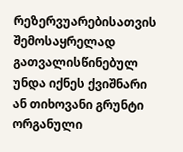რეზერვუარებისათვის შემოსაყრელად გათვალისწინებულ უნდა იქნეს ქვიშნარი ან თიხოვანი გრუნტი ორგანული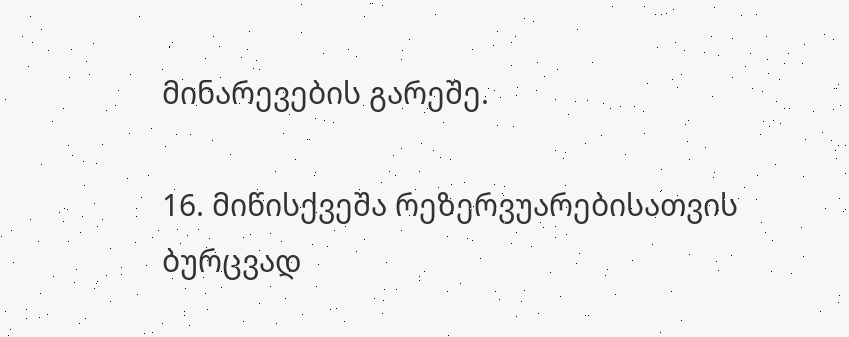მინარევების გარეშე.

16. მიწისქვეშა რეზერვუარებისათვის ბურცვად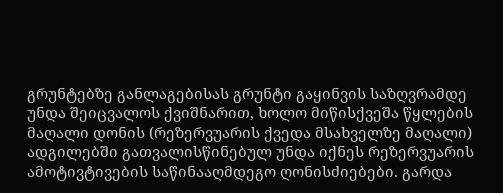გრუნტებზე განლაგებისას გრუნტი გაყინვის საზღვრამდე უნდა შეიცვალოს ქვიშნარით, ხოლო მიწისქვეშა წყლების მაღალი დონის (რეზერვუარის ქვედა მსახველზე მაღალი) ადგილებში გათვალისწინებულ უნდა იქნეს რეზერვუარის ამოტივტივების საწინააღმდეგო ღონისძიებები. გარდა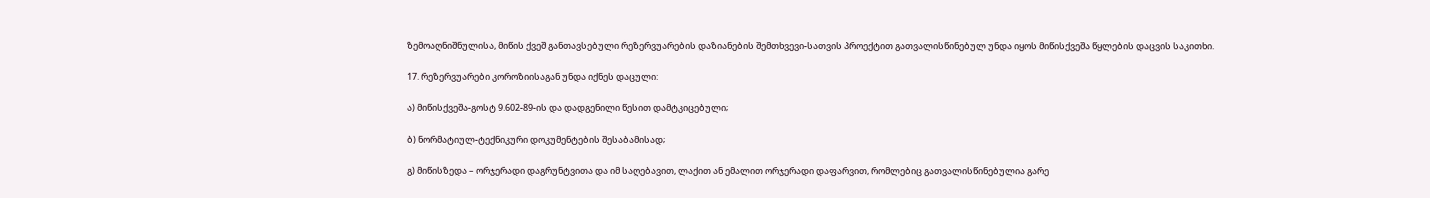ზემოაღნიშნულისა, მიწის ქვეშ განთავსებული რეზერვუარების დაზიანების შემთხვევი-სათვის პროექტით გათვალისწინებულ უნდა იყოს მიწისქვეშა წყლების დაცვის საკითხი.

17. რეზერვუარები კოროზიისაგან უნდა იქნეს დაცული:

ა) მიწისქვეშა-გოსტ 9.602-89-ის და დადგენილი წესით დამტკიცებული;

ბ) ნორმატიულ-ტექნიკური დოკუმენტების შესაბამისად;

გ) მიწისზედა – ორჯერადი დაგრუნტვითა და იმ საღებავით, ლაქით ან ემალით ორჯერადი დაფარვით, რომლებიც გათვალისწინებულია გარე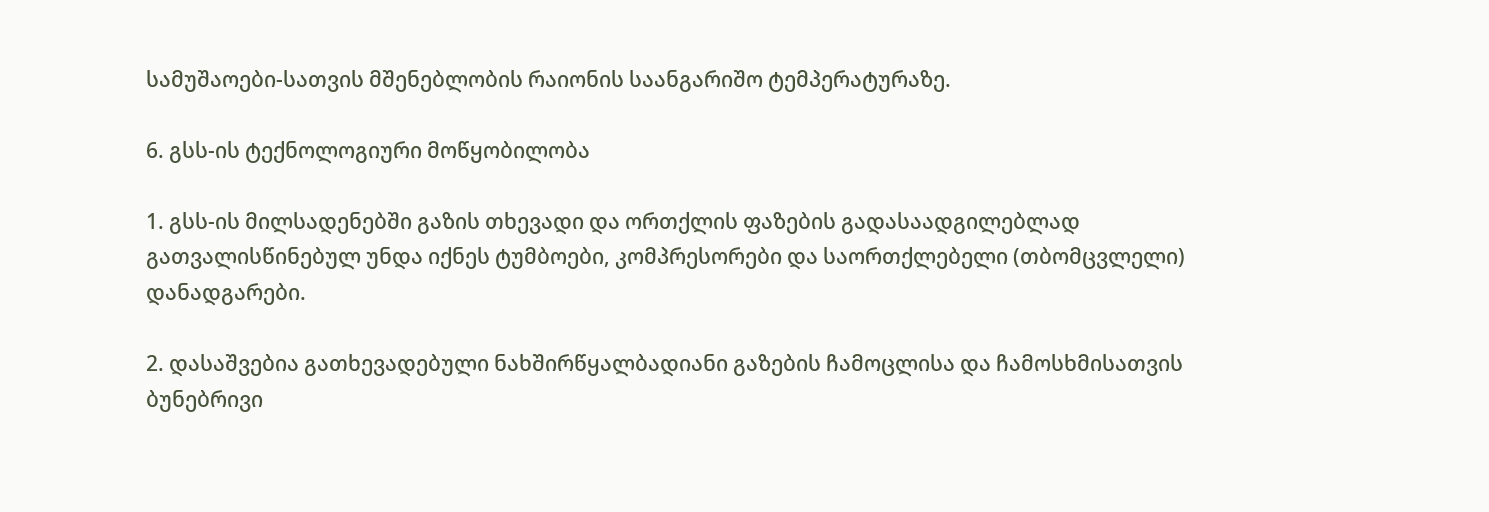სამუშაოები-სათვის მშენებლობის რაიონის საანგარიშო ტემპერატურაზე.

6. გსს-ის ტექნოლოგიური მოწყობილობა

1. გსს-ის მილსადენებში გაზის თხევადი და ორთქლის ფაზების გადასაადგილებლად გათვალისწინებულ უნდა იქნეს ტუმბოები, კომპრესორები და საორთქლებელი (თბომცვლელი) დანადგარები.

2. დასაშვებია გათხევადებული ნახშირწყალბადიანი გაზების ჩამოცლისა და ჩამოსხმისათვის ბუნებრივი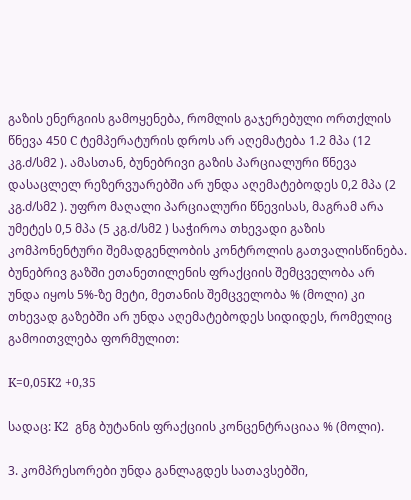გაზის ენერგიის გამოყენება, რომლის გაჯერებული ორთქლის წნევა 450 C ტემპერატურის დროს არ აღემატება 1.2 მპა (12 კგ.ძ/სმ2 ). ამასთან, ბუნებრივი გაზის პარციალური წნევა დასაცლელ რეზერვუარებში არ უნდა აღემატებოდეს 0,2 მპა (2 კგ.ძ/სმ2 ). უფრო მაღალი პარციალური წნევისას, მაგრამ არა უმეტეს 0,5 მპა (5 კგ.ძ/სმ2 ) საჭიროა თხევადი გაზის კომპონენტური შემადგენლობის კონტროლის გათვალისწინება. ბუნებრივ გაზში ეთანეთილენის ფრაქციის შემცველობა არ უნდა იყოს 5%-ზე მეტი, მეთანის შემცველობა % (მოლი) კი თხევად გაზებში არ უნდა აღემატებოდეს სიდიდეს, რომელიც გამოითვლება ფორმულით:

K=0,05K2 +0,35

სადაც: K2  გნგ ბუტანის ფრაქციის კონცენტრაციაა % (მოლი).

3. კომპრესორები უნდა განლაგდეს სათავსებში,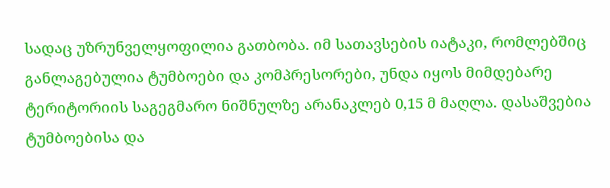სადაც უზრუნველყოფილია გათბობა. იმ სათავსების იატაკი, რომლებშიც განლაგებულია ტუმბოები და კომპრესორები, უნდა იყოს მიმდებარე ტერიტორიის საგეგმარო ნიშნულზე არანაკლებ 0,15 მ მაღლა. დასაშვებია ტუმბოებისა და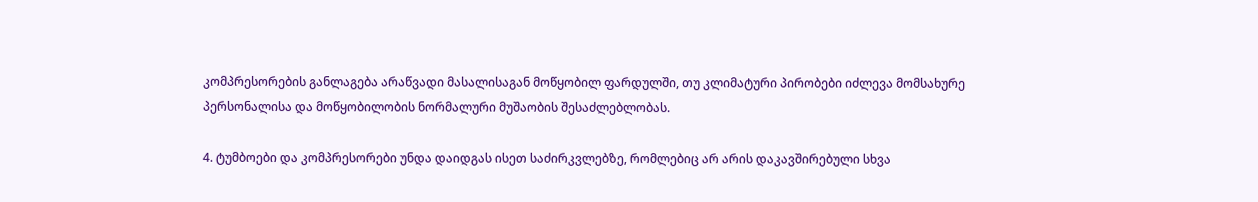კომპრესორების განლაგება არაწვადი მასალისაგან მოწყობილ ფარდულში, თუ კლიმატური პირობები იძლევა მომსახურე პერსონალისა და მოწყობილობის ნორმალური მუშაობის შესაძლებლობას.

4. ტუმბოები და კომპრესორები უნდა დაიდგას ისეთ საძირკვლებზე, რომლებიც არ არის დაკავშირებული სხვა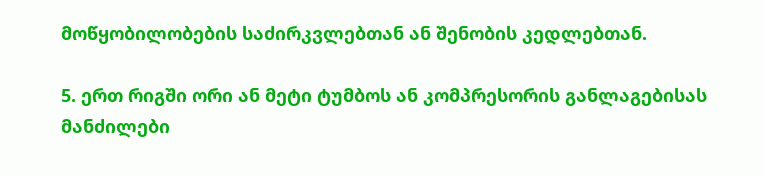მოწყობილობების საძირკვლებთან ან შენობის კედლებთან.

5. ერთ რიგში ორი ან მეტი ტუმბოს ან კომპრესორის განლაგებისას მანძილები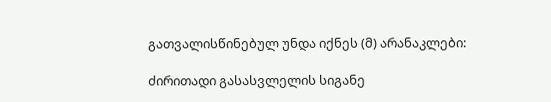გათვალისწინებულ უნდა იქნეს (მ) არანაკლები:

ძირითადი გასასვლელის სიგანე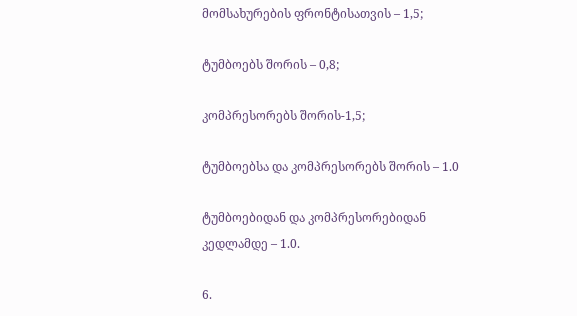მომსახურების ფრონტისათვის – 1,5;

ტუმბოებს შორის – 0,8;

კომპრესორებს შორის-1,5;

ტუმბოებსა და კომპრესორებს შორის – 1.0

ტუმბოებიდან და კომპრესორებიდან კედლამდე – 1.0.

6.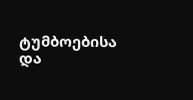ტუმბოებისა და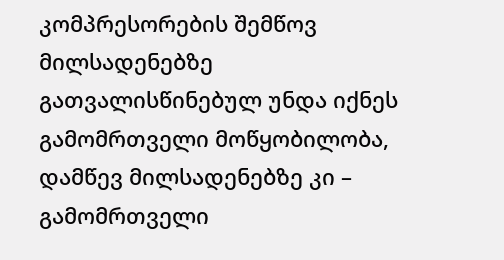კომპრესორების შემწოვ მილსადენებზე გათვალისწინებულ უნდა იქნეს გამომრთველი მოწყობილობა, დამწევ მილსადენებზე კი – გამომრთველი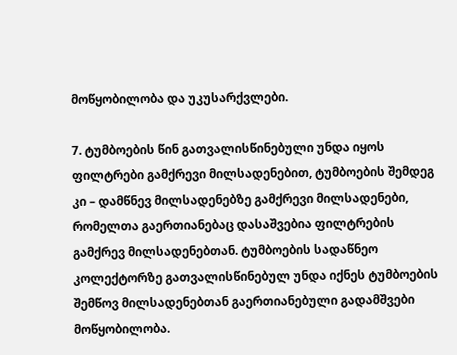მოწყობილობა და უკუსარქვლები.

7. ტუმბოების წინ გათვალისწინებული უნდა იყოს ფილტრები გამქრევი მილსადენებით, ტუმბოების შემდეგ კი – დამწნევ მილსადენებზე გამქრევი მილსადენები, რომელთა გაერთიანებაც დასაშვებია ფილტრების გამქრევ მილსადენებთან. ტუმბოების სადაწნეო კოლექტორზე გათვალისწინებულ უნდა იქნეს ტუმბოების შემწოვ მილსადენებთან გაერთიანებული გადამშვები მოწყობილობა.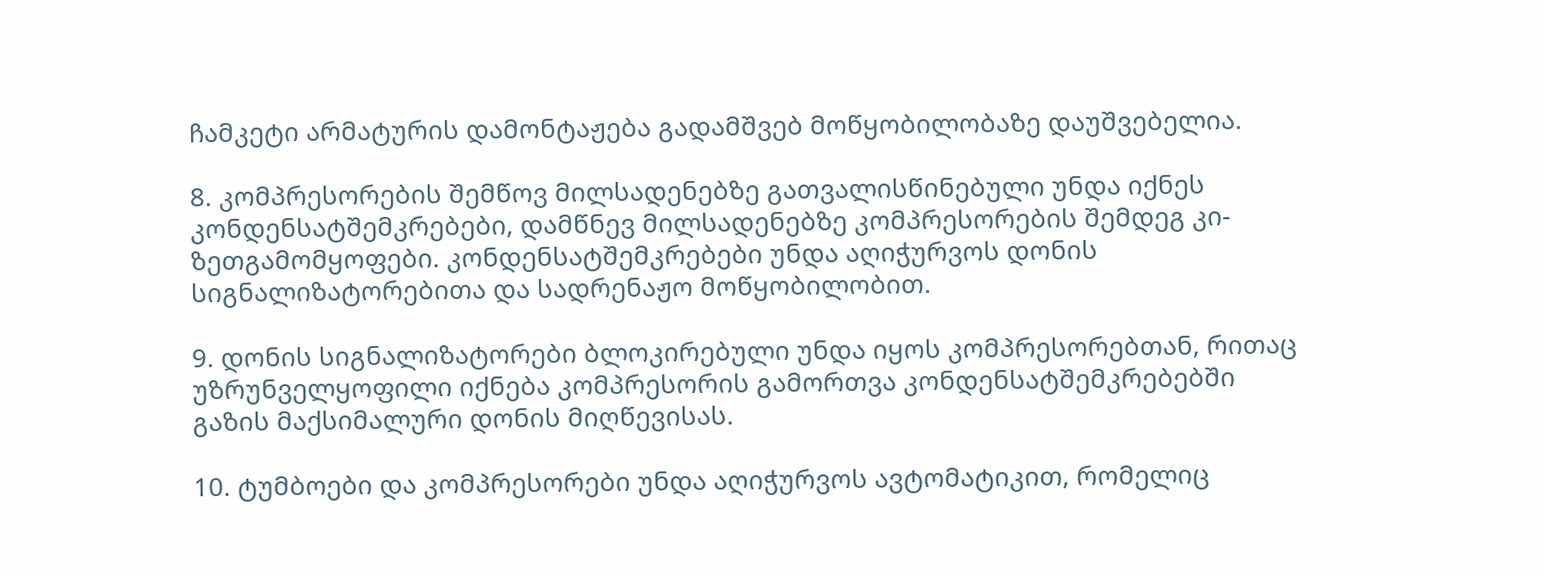ჩამკეტი არმატურის დამონტაჟება გადამშვებ მოწყობილობაზე დაუშვებელია.

8. კომპრესორების შემწოვ მილსადენებზე გათვალისწინებული უნდა იქნეს კონდენსატშემკრებები, დამწნევ მილსადენებზე კომპრესორების შემდეგ კი-ზეთგამომყოფები. კონდენსატშემკრებები უნდა აღიჭურვოს დონის სიგნალიზატორებითა და სადრენაჟო მოწყობილობით.

9. დონის სიგნალიზატორები ბლოკირებული უნდა იყოს კომპრესორებთან, რითაც უზრუნველყოფილი იქნება კომპრესორის გამორთვა კონდენსატშემკრებებში გაზის მაქსიმალური დონის მიღწევისას.

10. ტუმბოები და კომპრესორები უნდა აღიჭურვოს ავტომატიკით, რომელიც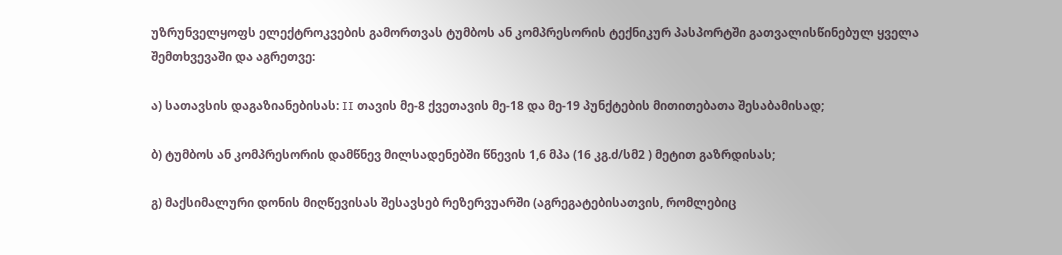უზრუნველყოფს ელექტროკვების გამორთვას ტუმბოს ან კომპრესორის ტექნიკურ პასპორტში გათვალისწინებულ ყველა შემთხვევაში და აგრეთვე:

ა) სათავსის დაგაზიანებისას: II თავის მე-8 ქვეთავის მე-18 და მე-19 პუნქტების მითითებათა შესაბამისად;

ბ) ტუმბოს ან კომპრესორის დამწნევ მილსადენებში წნევის 1,6 მპა (16 კგ.ძ/სმ2 ) მეტით გაზრდისას;

გ) მაქსიმალური დონის მიღწევისას შესავსებ რეზერვუარში (აგრეგატებისათვის, რომლებიც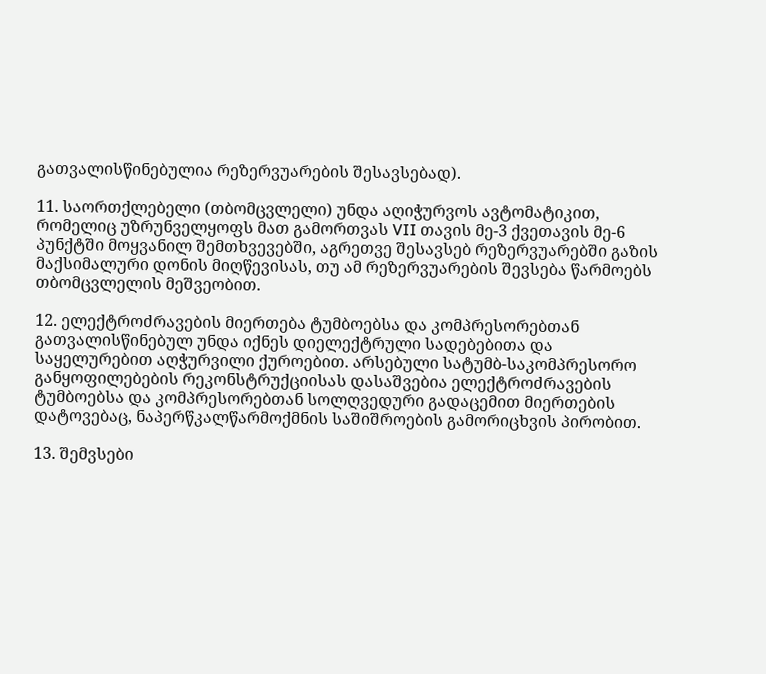გათვალისწინებულია რეზერვუარების შესავსებად).

11. საორთქლებელი (თბომცვლელი) უნდა აღიჭურვოს ავტომატიკით, რომელიც უზრუნველყოფს მათ გამორთვას VII თავის მე-3 ქვეთავის მე-6 პუნქტში მოყვანილ შემთხვევებში, აგრეთვე შესავსებ რეზერვუარებში გაზის მაქსიმალური დონის მიღწევისას, თუ ამ რეზერვუარების შევსება წარმოებს თბომცვლელის მეშვეობით.

12. ელექტროძრავების მიერთება ტუმბოებსა და კომპრესორებთან გათვალისწინებულ უნდა იქნეს დიელექტრული სადებებითა და საყელურებით აღჭურვილი ქუროებით. არსებული სატუმბ-საკომპრესორო განყოფილებების რეკონსტრუქციისას დასაშვებია ელექტროძრავების ტუმბოებსა და კომპრესორებთან სოლღვედური გადაცემით მიერთების დატოვებაც, ნაპერწკალწარმოქმნის საშიშროების გამორიცხვის პირობით.

13. შემვსები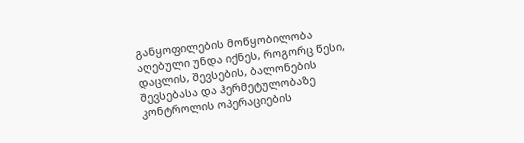განყოფილების მოწყობილობა აღებული უნდა იქნეს, როგორც წესი, დაცლის, შევსების, ბალონების შევსებასა და ჰერმეტულობაზე კონტროლის ოპერაციების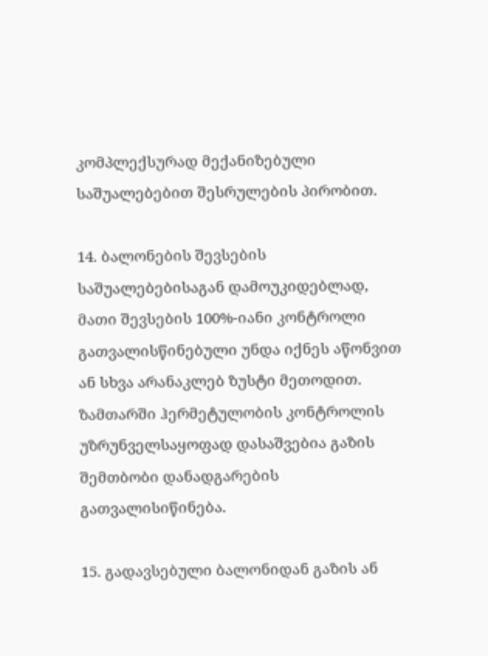კომპლექსურად მექანიზებული საშუალებებით შესრულების პირობით.

14. ბალონების შევსების საშუალებებისაგან დამოუკიდებლად, მათი შევსების 100%-იანი კონტროლი გათვალისწინებული უნდა იქნეს აწონვით ან სხვა არანაკლებ ზუსტი მეთოდით. ზამთარში ჰერმეტულობის კონტროლის უზრუნველსაყოფად დასაშვებია გაზის შემთბობი დანადგარების გათვალისიწინება.

15. გადავსებული ბალონიდან გაზის ან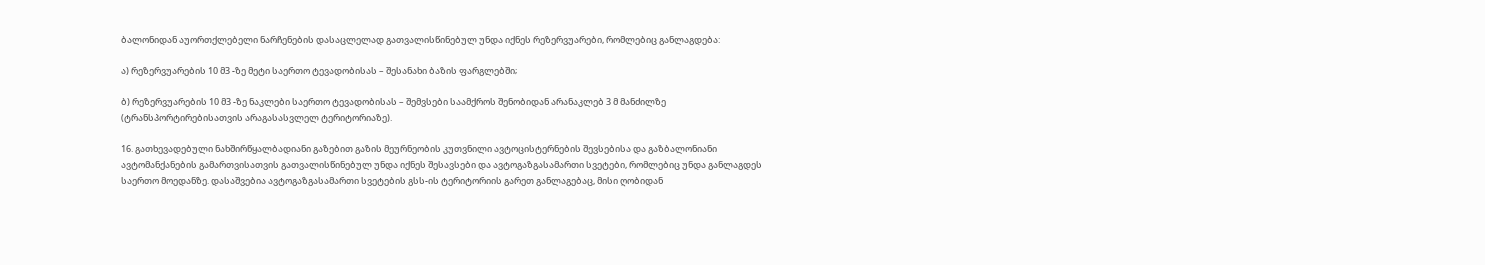ბალონიდან აუორთქლებელი ნარჩენების დასაცლელად გათვალისწინებულ უნდა იქნეს რეზერვუარები, რომლებიც განლაგდება:

ა) რეზერვუარების 10 მ3 -ზე მეტი საერთო ტევადობისას – შესანახი ბაზის ფარგლებში;

ბ) რეზერვუარების 10 მ3 -ზე ნაკლები საერთო ტევადობისას – შემვსები საამქროს შენობიდან არანაკლებ 3 მ მანძილზე (ტრანსპორტირებისათვის არაგასასვლელ ტერიტორიაზე).

16. გათხევადებული ნახშირწყალბადიანი გაზებით გაზის მეურნეობის კუთვნილი ავტოცისტერნების შევსებისა და გაზბალონიანი ავტომანქანების გამართვისათვის გათვალისწინებულ უნდა იქნეს შესავსები და ავტოგაზგასამართი სვეტები, რომლებიც უნდა განლაგდეს საერთო მოედანზე. დასაშვებია ავტოგაზგასამართი სვეტების გსს-ის ტერიტორიის გარეთ განლაგებაც, მისი ღობიდან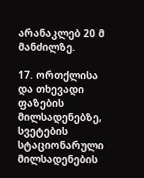არანაკლებ 20 მ მანძილზე.

17. ორთქლისა და თხევადი ფაზების მილსადენებზე, სვეტების სტაციონარული მილსადენების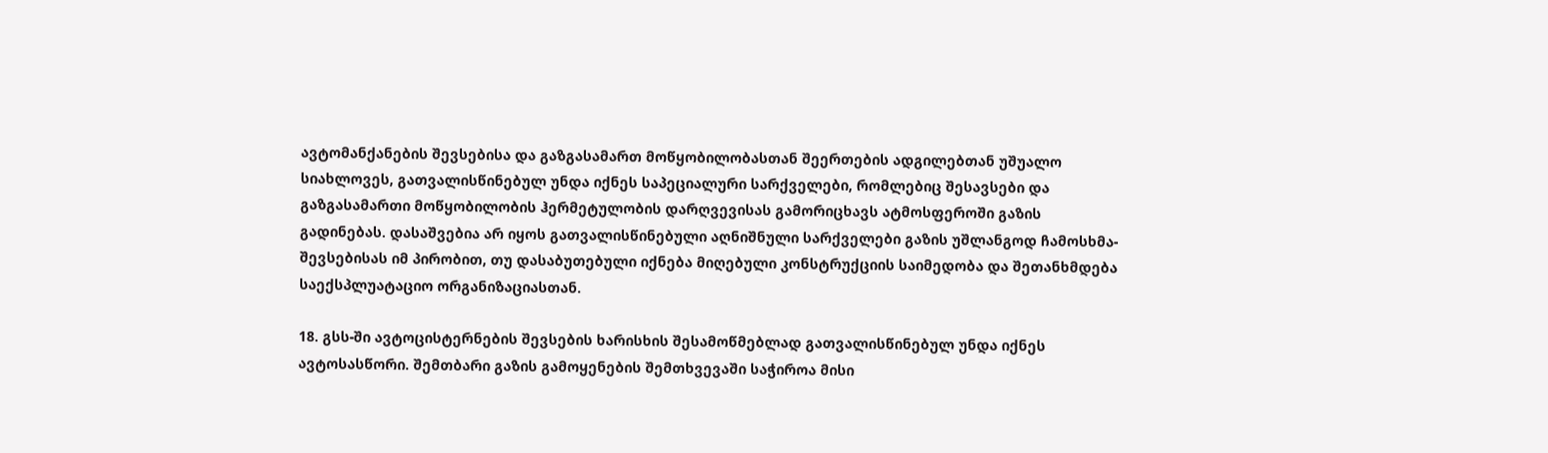ავტომანქანების შევსებისა და გაზგასამართ მოწყობილობასთან შეერთების ადგილებთან უშუალო სიახლოვეს, გათვალისწინებულ უნდა იქნეს საპეციალური სარქველები, რომლებიც შესავსები და გაზგასამართი მოწყობილობის ჰერმეტულობის დარღვევისას გამორიცხავს ატმოსფეროში გაზის გადინებას. დასაშვებია არ იყოს გათვალისწინებული აღნიშნული სარქველები გაზის უშლანგოდ ჩამოსხმა-შევსებისას იმ პირობით, თუ დასაბუთებული იქნება მიღებული კონსტრუქციის საიმედობა და შეთანხმდება საექსპლუატაციო ორგანიზაციასთან.

18. გსს-ში ავტოცისტერნების შევსების ხარისხის შესამოწმებლად გათვალისწინებულ უნდა იქნეს ავტოსასწორი. შემთბარი გაზის გამოყენების შემთხვევაში საჭიროა მისი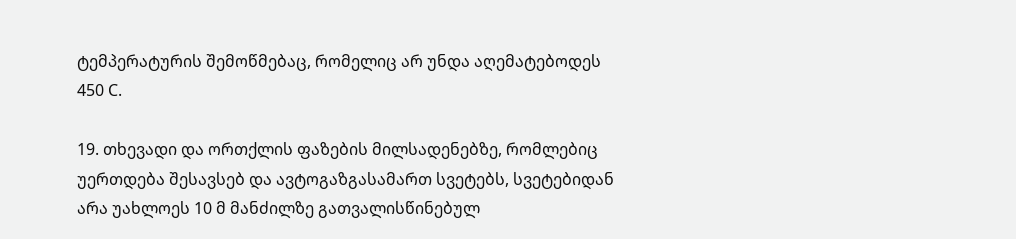ტემპერატურის შემოწმებაც, რომელიც არ უნდა აღემატებოდეს 450 C.

19. თხევადი და ორთქლის ფაზების მილსადენებზე, რომლებიც უერთდება შესავსებ და ავტოგაზგასამართ სვეტებს, სვეტებიდან არა უახლოეს 10 მ მანძილზე გათვალისწინებულ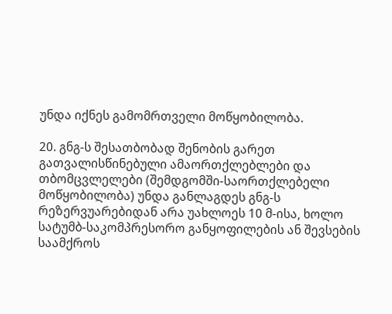უნდა იქნეს გამომრთველი მოწყობილობა.

20. გნგ-ს შესათბობად შენობის გარეთ გათვალისწინებული ამაორთქლებლები და თბომცვლელები (შემდგომში-საორთქლებელი მოწყობილობა) უნდა განლაგდეს გნგ-ს რეზერვუარებიდან არა უახლოეს 10 მ-ისა, ხოლო სატუმბ-საკომპრესორო განყოფილების ან შევსების საამქროს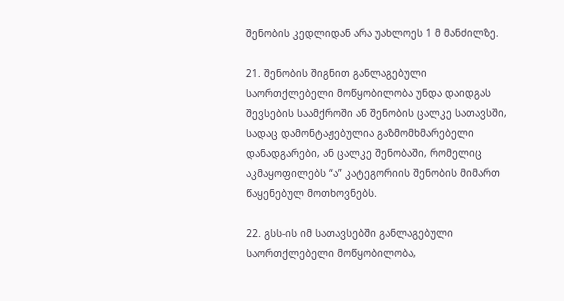შენობის კედლიდან არა უახლოეს 1 მ მანძილზე.

21. შენობის შიგნით განლაგებული საორთქლებელი მოწყობილობა უნდა დაიდგას შევსების საამქროში ან შენობის ცალკე სათავსში, სადაც დამონტაჟებულია გაზმომხმარებელი დანადგარები, ან ცალკე შენობაში, რომელიც აკმაყოფილებს “ა” კატეგორიის შენობის მიმართ წაყენებულ მოთხოვნებს.

22. გსს-ის იმ სათავსებში განლაგებული საორთქლებელი მოწყობილობა,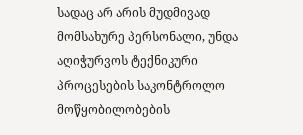სადაც არ არის მუდმივად მომსახურე პერსონალი, უნდა აღიჭურვოს ტექნიკური პროცესების საკონტროლო მოწყობილობების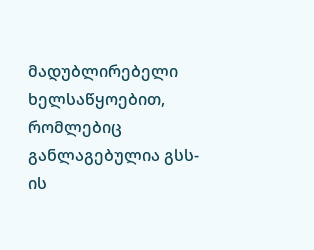მადუბლირებელი ხელსაწყოებით, რომლებიც განლაგებულია გსს-ის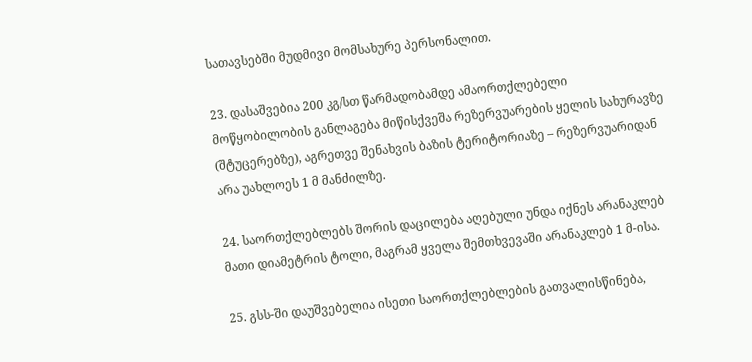სათავსებში მუდმივი მომსახურე პერსონალით.

23. დასაშვებია 200 კგ/სთ წარმადობამდე ამაორთქლებელი მოწყობილობის განლაგება მიწისქვეშა რეზერვუარების ყელის სახურავზე (შტუცერებზე), აგრეთვე შენახვის ბაზის ტერიტორიაზე – რეზერვუარიდან არა უახლოეს 1 მ მანძილზე.

24. საორთქლებლებს შორის დაცილება აღებული უნდა იქნეს არანაკლებ მათი დიამეტრის ტოლი, მაგრამ ყველა შემთხვევაში არანაკლებ 1 მ-ისა.

25. გსს-ში დაუშვებელია ისეთი საორთქლებლების გათვალისწინება,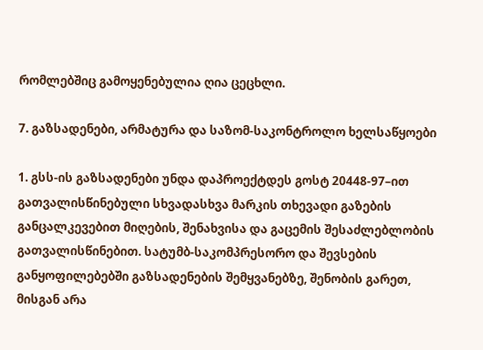რომლებშიც გამოყენებულია ღია ცეცხლი.

7. გაზსადენები, არმატურა და საზომ-საკონტროლო ხელსაწყოები

1. გსს-ის გაზსადენები უნდა დაპროექტდეს გოსტ 20448-97–ით გათვალისწინებული სხვადასხვა მარკის თხევადი გაზების განცალკევებით მიღების, შენახვისა და გაცემის შესაძლებლობის გათვალისწინებით. სატუმბ-საკომპრესორო და შევსების განყოფილებებში გაზსადენების შემყვანებზე, შენობის გარეთ, მისგან არა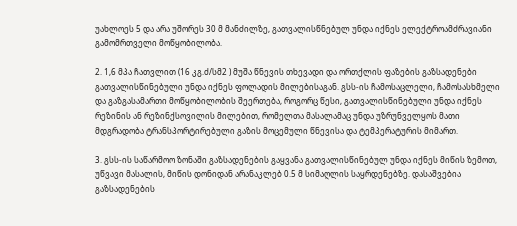უახლოეს 5 და არა უშორეს 30 მ მანძილზე, გათვალისწნებულ უნდა იქნეს ელექტროამძრავიანი გამომრთველი მოწყობილობა.

2. 1,6 მპა ჩათვლით (16 კგ.ძ/სმ2 ) მუშა წნევის თხევადი და ორთქლის ფაზების გაზსადენები გათვალისწინებული უნდა იქნეს ფოლადის მილებისაგან. გსს-ის ჩამოსაცლელი, ჩამოსასხმელი და გაზგასამართი მოწყობილობის შეერთება, როგორც წესი, გათვალისწინებული უნდა იქნეს რეზინის ან რეზინქსოვილის მილებით, რომელთა მასალამაც უნდა უზრუნველყოს მათი მდგრადობა ტრანსპორტირებული გაზის მოცემული წნევისა და ტემპერატურის მიმართ.

3. გსს-ის საწარმოო ზონაში გაზსადენების გაყვანა გათვალისწინებულ უნდა იქნეს მიწის ზემოთ, უწვავი მასალის, მიწის დონიდან არანაკლებ 0.5 მ სიმაღლის საყრდენებზე. დასაშვებია გაზსადენების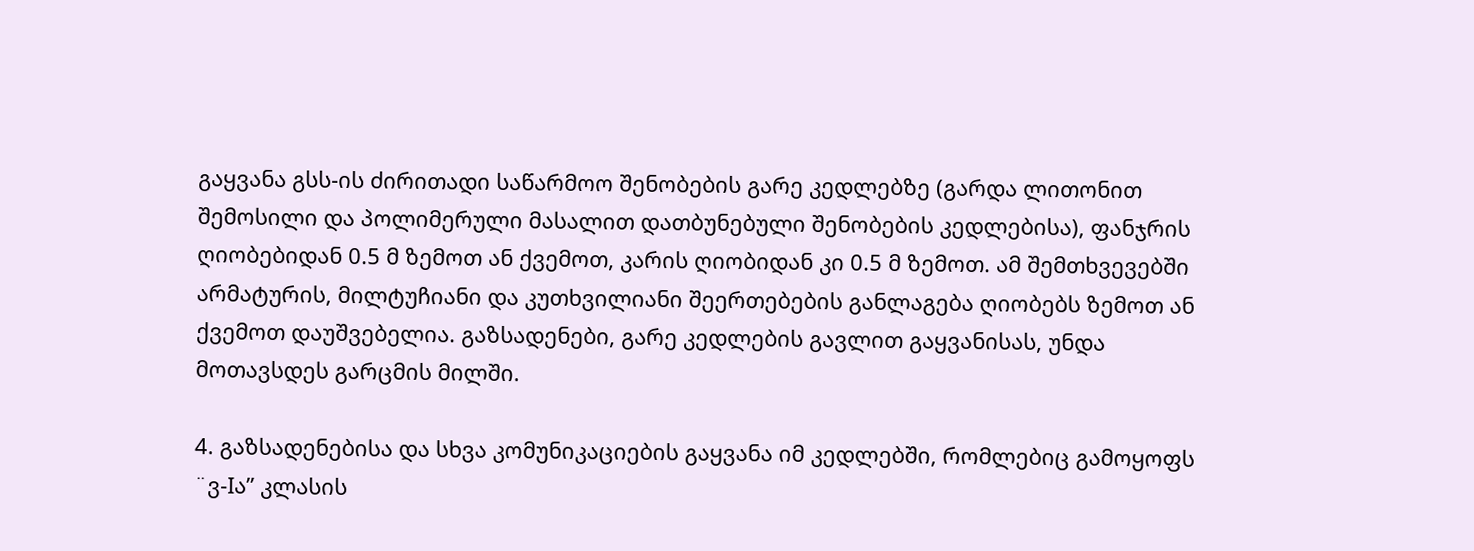გაყვანა გსს-ის ძირითადი საწარმოო შენობების გარე კედლებზე (გარდა ლითონით შემოსილი და პოლიმერული მასალით დათბუნებული შენობების კედლებისა), ფანჯრის ღიობებიდან 0.5 მ ზემოთ ან ქვემოთ, კარის ღიობიდან კი 0.5 მ ზემოთ. ამ შემთხვევებში არმატურის, მილტუჩიანი და კუთხვილიანი შეერთებების განლაგება ღიობებს ზემოთ ან ქვემოთ დაუშვებელია. გაზსადენები, გარე კედლების გავლით გაყვანისას, უნდა მოთავსდეს გარცმის მილში.

4. გაზსადენებისა და სხვა კომუნიკაციების გაყვანა იმ კედლებში, რომლებიც გამოყოფს ¨ვ-Iა” კლასის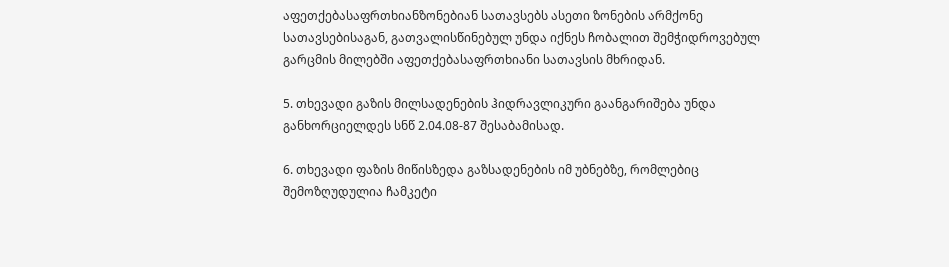აფეთქებასაფრთხიანზონებიან სათავსებს ასეთი ზონების არმქონე სათავსებისაგან, გათვალისწინებულ უნდა იქნეს ჩობალით შემჭიდროვებულ გარცმის მილებში აფეთქებასაფრთხიანი სათავსის მხრიდან.

5. თხევადი გაზის მილსადენების ჰიდრავლიკური გაანგარიშება უნდა განხორციელდეს სნწ 2.04.08-87 შესაბამისად.

6. თხევადი ფაზის მიწისზედა გაზსადენების იმ უბნებზე, რომლებიც შემოზღუდულია ჩამკეტი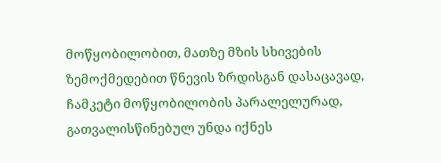მოწყობილობით, მათზე მზის სხივების ზემოქმედებით წნევის ზრდისგან დასაცავად, ჩამკეტი მოწყობილობის პარალელურად, გათვალისწინებულ უნდა იქნეს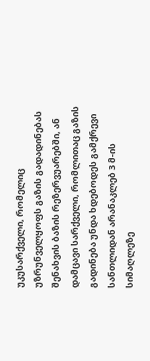უკუსარქველი, რომელიც უზრუნველყოფს გაზის გადადინებას შენახვის ბაზის რეზერვუარებში, ან დამცავი სარქველი, რომლითაც გაზის გადინება უნდა ხდებოდეს გამქრევი სანთლიდან არანაკლებ 3 მ-ის სიმაღლეზე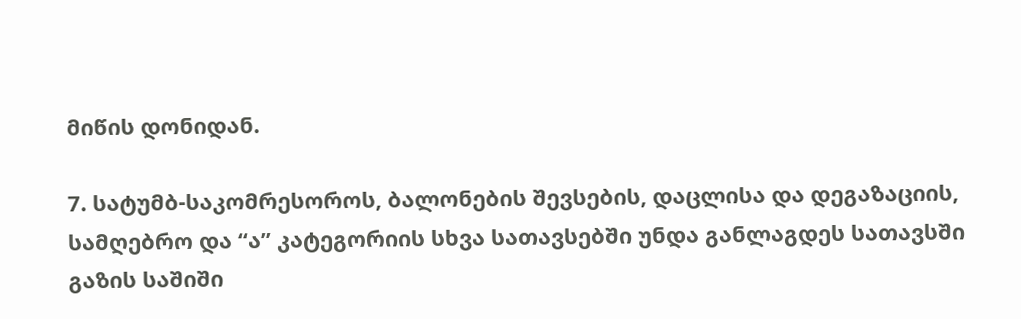მიწის დონიდან.

7. სატუმბ-საკომრესოროს, ბალონების შევსების, დაცლისა და დეგაზაციის, სამღებრო და “ა” კატეგორიის სხვა სათავსებში უნდა განლაგდეს სათავსში გაზის საშიში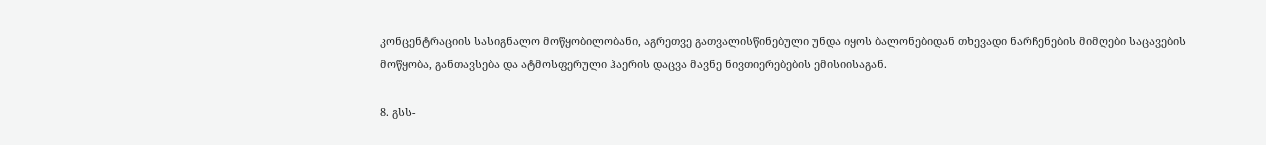კონცენტრაციის სასიგნალო მოწყობილობანი, აგრეთვე გათვალისწინებული უნდა იყოს ბალონებიდან თხევადი ნარჩენების მიმღები საცავების მოწყობა, განთავსება და ატმოსფერული ჰაერის დაცვა მავნე ნივთიერებების ემისიისაგან.

8. გსს-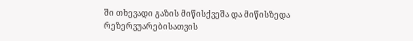ში თხევადი გაზის მიწისქვეშა და მიწისზედა რეზერვუარებისათვის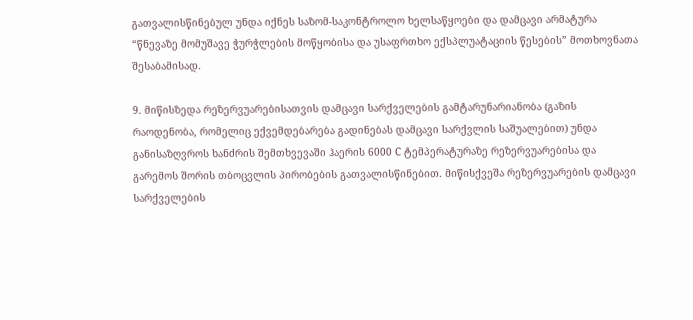გათვალისწინებულ უნდა იქნეს საზომ-საკონტროლო ხელსაწყოები და დამცავი არმატურა “წნევაზე მომუშავე ჭურჭლების მოწყობისა და უსაფრთხო ექსპლუატაციის წესების” მოთხოვნათა შესაბამისად.

9. მიწისზედა რეზერვუარებისათვის დამცავი სარქველების გამტარუნარიანობა (გაზის რაოდენობა, რომელიც ექვემდებარება გადინებას დამცავი სარქვლის საშუალებით) უნდა განისაზღვროს ხანძრის შემთხვევაში ჰაერის 6000 C ტემპერატურაზე რეზერვუარებისა და გარემოს შორის თბოცვლის პირობების გათვალისწინებით. მიწისქვეშა რეზერვუარების დამცავი სარქველების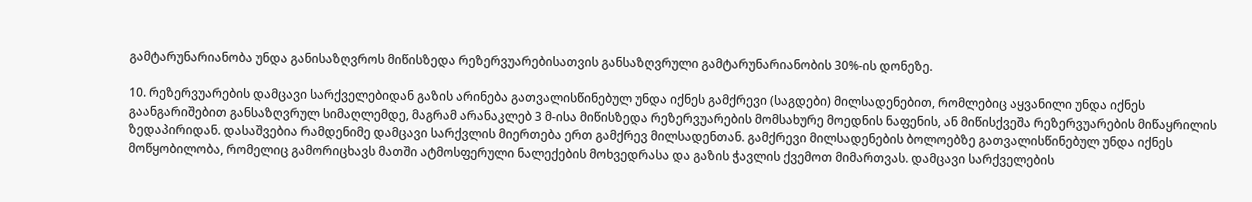გამტარუნარიანობა უნდა განისაზღვროს მიწისზედა რეზერვუარებისათვის განსაზღვრული გამტარუნარიანობის 30%-ის დონეზე.

10. რეზერვუარების დამცავი სარქველებიდან გაზის არინება გათვალისწინებულ უნდა იქნეს გამქრევი (საგდები) მილსადენებით, რომლებიც აყვანილი უნდა იქნეს გაანგარიშებით განსაზღვრულ სიმაღლემდე, მაგრამ არანაკლებ 3 მ-ისა მიწისზედა რეზერვუარების მომსახურე მოედნის ნაფენის, ან მიწისქვეშა რეზერვუარების მიწაყრილის ზედაპირიდან. დასაშვებია რამდენიმე დამცავი სარქვლის მიერთება ერთ გამქრევ მილსადენთან. გამქრევი მილსადენების ბოლოებზე გათვალისწინებულ უნდა იქნეს მოწყობილობა, რომელიც გამორიცხავს მათში ატმოსფერული ნალექების მოხვედრასა და გაზის ჭავლის ქვემოთ მიმართვას. დამცავი სარქველების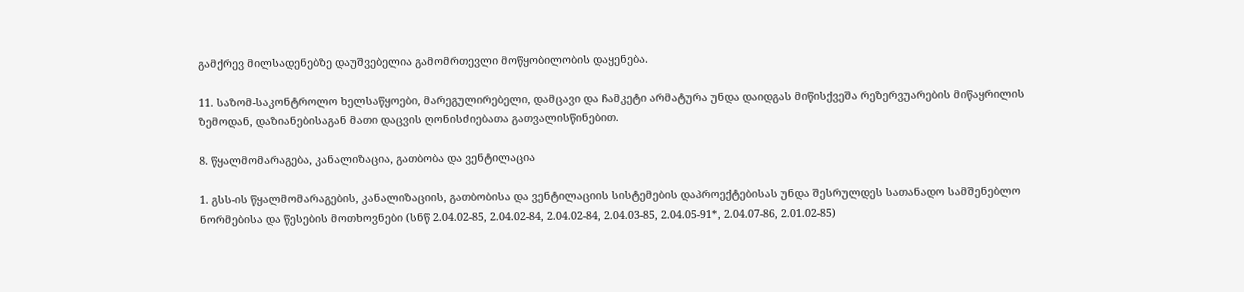გამქრევ მილსადენებზე დაუშვებელია გამომრთევლი მოწყობილობის დაყენება.

11. საზომ-საკონტროლო ხელსაწყოები, მარეგულირებელი, დამცავი და ჩამკეტი არმატურა უნდა დაიდგას მიწისქვეშა რეზერვუარების მიწაყრილის ზემოდან, დაზიანებისაგან მათი დაცვის ღონისძიებათა გათვალისწინებით.

8. წყალმომარაგება, კანალიზაცია, გათბობა და ვენტილაცია

1. გსს-ის წყალმომარაგების, კანალიზაციის, გათბობისა და ვენტილაციის სისტემების დაპროექტებისას უნდა შესრულდეს სათანადო სამშენებლო ნორმებისა და წესების მოთხოვნები (სნწ 2.04.02-85, 2.04.02-84, 2.04.02-84, 2.04.03-85, 2.04.05-91*, 2.04.07-86, 2.01.02-85)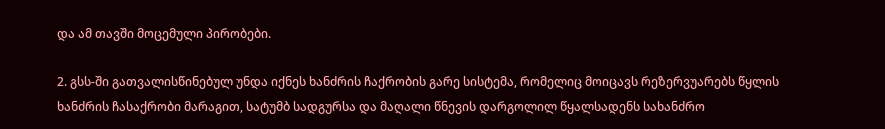და ამ თავში მოცემული პირობები.

2. გსს-ში გათვალისწინებულ უნდა იქნეს ხანძრის ჩაქრობის გარე სისტემა, რომელიც მოიცავს რეზერვუარებს წყლის ხანძრის ჩასაქრობი მარაგით, სატუმბ სადგურსა და მაღალი წნევის დარგოლილ წყალსადენს სახანძრო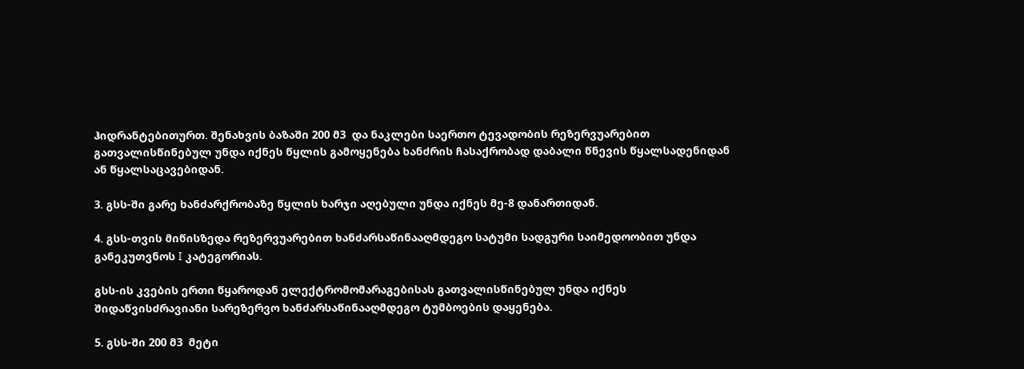ჰიდრანტებითურთ. შენახვის ბაზაში 200 მ3  და ნაკლები საერთო ტევადობის რეზერვუარებით გათვალისწინებულ უნდა იქნეს წყლის გამოყენება ხანძრის ჩასაქრობად დაბალი წნევის წყალსადენიდან ან წყალსაცავებიდან.

3. გსს-ში გარე ხანძარქრობაზე წყლის ხარჯი აღებული უნდა იქნეს მე-8 დანართიდან.

4. გსს-თვის მიწისზედა რეზერვუარებით ხანძარსაწინააღმდეგო სატუმი სადგური საიმედოობით უნდა განეკუთვნოს I კატეგორიას.

გსს-ის კვების ერთი წყაროდან ელექტრომომარაგებისას გათვალისწინებულ უნდა იქნეს შიდაწვისძრავიანი სარეზერვო ხანძარსაწინააღმდეგო ტუმბოების დაყენება.

5. გსს-ში 200 მ3  მეტი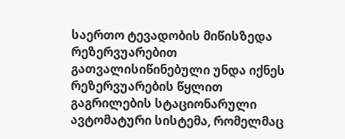საერთო ტევადობის მიწისზედა რეზერვუარებით გათვალისიწინებული უნდა იქნეს რეზერვუარების წყლით გაგრილების სტაციონარული ავტომატური სისტემა, რომელმაც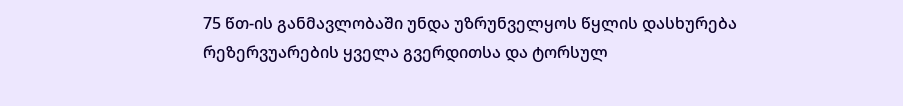75 წთ-ის განმავლობაში უნდა უზრუნველყოს წყლის დასხურება რეზერვუარების ყველა გვერდითსა და ტორსულ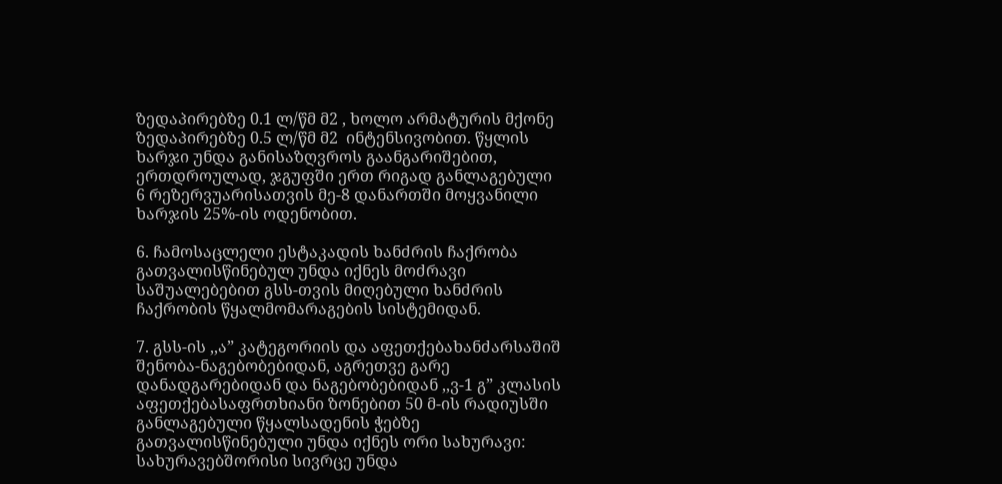ზედაპირებზე 0.1 ლ/წმ მ2 , ხოლო არმატურის მქონე ზედაპირებზე 0.5 ლ/წმ მ2  ინტენსივობით. წყლის ხარჯი უნდა განისაზღვროს გაანგარიშებით, ერთდროულად, ჯგუფში ერთ რიგად განლაგებული 6 რეზერვუარისათვის მე-8 დანართში მოყვანილი ხარჯის 25%-ის ოდენობით.

6. ჩამოსაცლელი ესტაკადის ხანძრის ჩაქრობა გათვალისწინებულ უნდა იქნეს მოძრავი საშუალებებით გსს-თვის მიღებული ხანძრის ჩაქრობის წყალმომარაგების სისტემიდან.

7. გსს-ის ,,ა” კატეგორიის და აფეთქებახანძარსაშიშ შენობა-ნაგებობებიდან, აგრეთვე გარე დანადგარებიდან და ნაგებობებიდან ,,ვ-1 გ” კლასის აფეთქებასაფრთხიანი ზონებით 50 მ-ის რადიუსში განლაგებული წყალსადენის ჭებზე გათვალისწინებული უნდა იქნეს ორი სახურავი: სახურავებშორისი სივრცე უნდა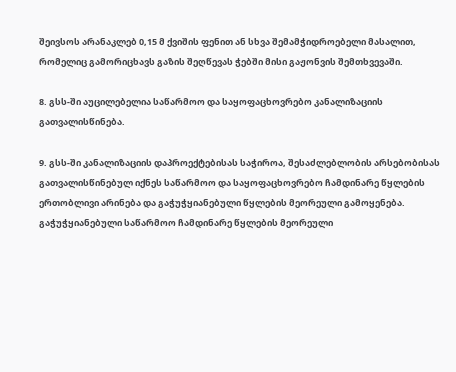შეივსოს არანაკლებ 0,15 მ ქვიშის ფენით ან სხვა შემამჭიდროებელი მასალით, რომელიც გამორიცხავს გაზის შეღწევას ჭებში მისი გაჟონვის შემთხვევაში.

8. გსს-ში აუცილებელია საწარმოო და საყოფაცხოვრებო კანალიზაციის გათვალისწინება.

9. გსს-ში კანალიზაციის დაპროექტებისას საჭიროა, შესაძლებლობის არსებობისას გათვალისწინებულ იქნეს საწარმოო და საყოფაცხოვრებო ჩამდინარე წყლების ერთობლივი არინება და გაჭუჭყიანებული წყლების მეორეული გამოყენება. გაჭუჭყიანებული საწარმოო ჩამდინარე წყლების მეორეული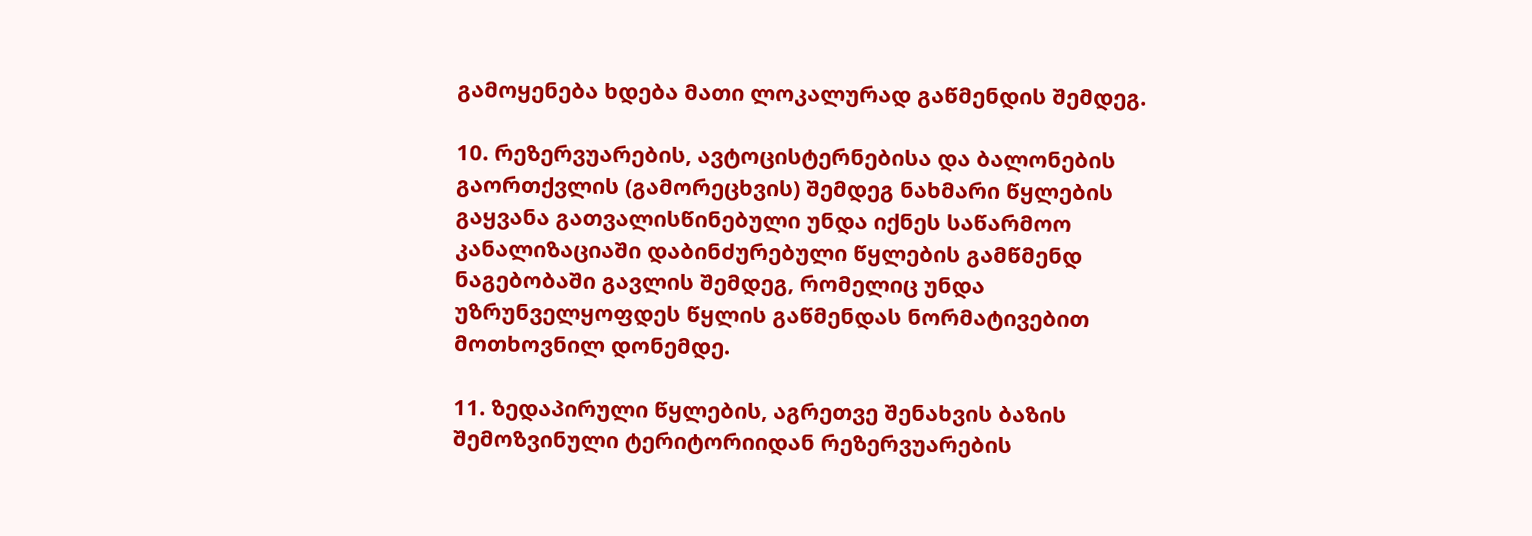გამოყენება ხდება მათი ლოკალურად გაწმენდის შემდეგ.

10. რეზერვუარების, ავტოცისტერნებისა და ბალონების გაორთქვლის (გამორეცხვის) შემდეგ ნახმარი წყლების გაყვანა გათვალისწინებული უნდა იქნეს საწარმოო კანალიზაციაში დაბინძურებული წყლების გამწმენდ ნაგებობაში გავლის შემდეგ, რომელიც უნდა უზრუნველყოფდეს წყლის გაწმენდას ნორმატივებით მოთხოვნილ დონემდე.

11. ზედაპირული წყლების, აგრეთვე შენახვის ბაზის შემოზვინული ტერიტორიიდან რეზერვუარების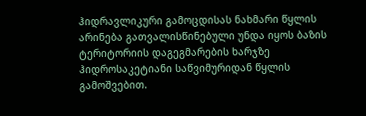ჰიდრავლიკური გამოცდისას ნახმარი წყლის არინება გათვალისწინებული უნდა იყოს ბაზის ტერიტორიის დაგეგმარების ხარჯზე ჰიდროსაკეტიანი საწვიმურიდან წყლის გამოშვებით.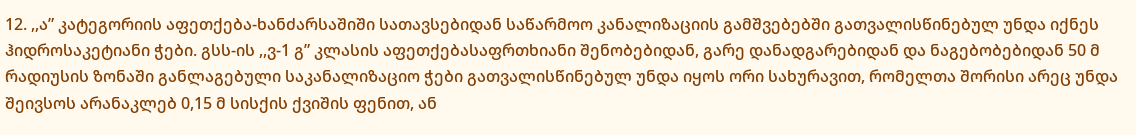12. ,,ა” კატეგორიის აფეთქება-ხანძარსაშიში სათავსებიდან საწარმოო კანალიზაციის გამშვებებში გათვალისწინებულ უნდა იქნეს ჰიდროსაკეტიანი ჭები. გსს-ის ,,ვ-1 გ” კლასის აფეთქებასაფრთხიანი შენობებიდან, გარე დანადგარებიდან და ნაგებობებიდან 50 მ რადიუსის ზონაში განლაგებული საკანალიზაციო ჭები გათვალისწინებულ უნდა იყოს ორი სახურავით, რომელთა შორისი არეც უნდა შეივსოს არანაკლებ 0,15 მ სისქის ქვიშის ფენით, ან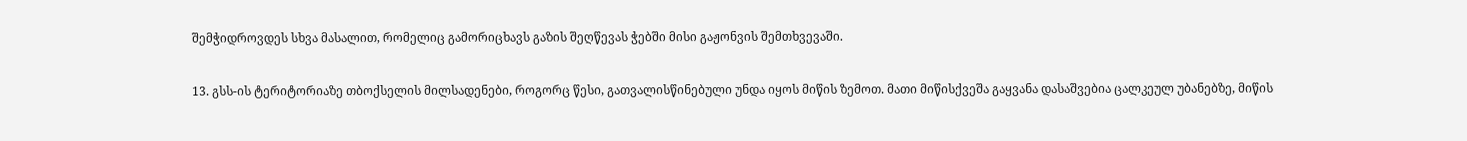შემჭიდროვდეს სხვა მასალით, რომელიც გამორიცხავს გაზის შეღწევას ჭებში მისი გაჟონვის შემთხვევაში.

13. გსს-ის ტერიტორიაზე თბოქსელის მილსადენები, როგორც წესი, გათვალისწინებული უნდა იყოს მიწის ზემოთ. მათი მიწისქვეშა გაყვანა დასაშვებია ცალკეულ უბანებზე, მიწის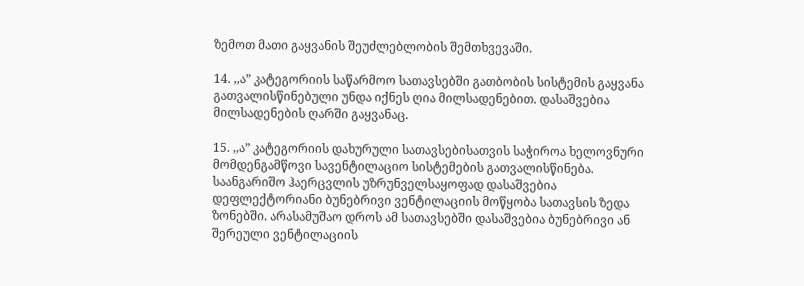ზემოთ მათი გაყვანის შეუძლებლობის შემთხვევაში.

14. ,,ა” კატეგორიის საწარმოო სათავსებში გათბობის სისტემის გაყვანა გათვალისწინებული უნდა იქნეს ღია მილსადენებით. დასაშვებია მილსადენების ღარში გაყვანაც.

15. ,,ა” კატეგორიის დახურული სათავსებისათვის საჭიროა ხელოვნური მომდენგამწოვი სავენტილაციო სისტემების გათვალისწინება. საანგარიშო ჰაერცვლის უზრუნველსაყოფად დასაშვებია დეფლექტორიანი ბუნებრივი ვენტილაციის მოწყობა სათავსის ზედა ზონებში. არასამუშაო დროს ამ სათავსებში დასაშვებია ბუნებრივი ან შერეული ვენტილაციის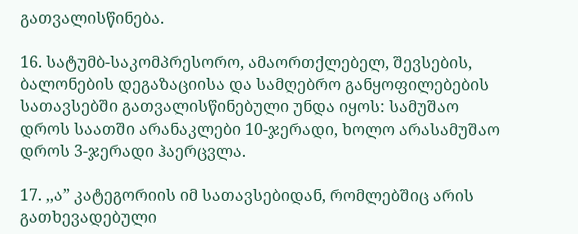გათვალისწინება.

16. სატუმბ-საკომპრესორო, ამაორთქლებელ, შევსების, ბალონების დეგაზაციისა და სამღებრო განყოფილებების სათავსებში გათვალისწინებული უნდა იყოს: სამუშაო დროს საათში არანაკლები 10-ჯერადი, ხოლო არასამუშაო დროს 3-ჯერადი ჰაერცვლა.

17. ,,ა” კატეგორიის იმ სათავსებიდან, რომლებშიც არის გათხევადებული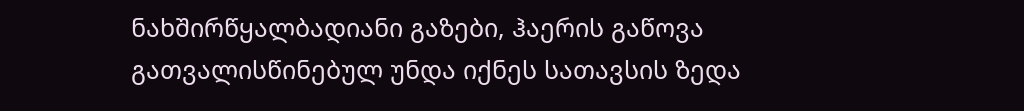ნახშირწყალბადიანი გაზები, ჰაერის გაწოვა გათვალისწინებულ უნდა იქნეს სათავსის ზედა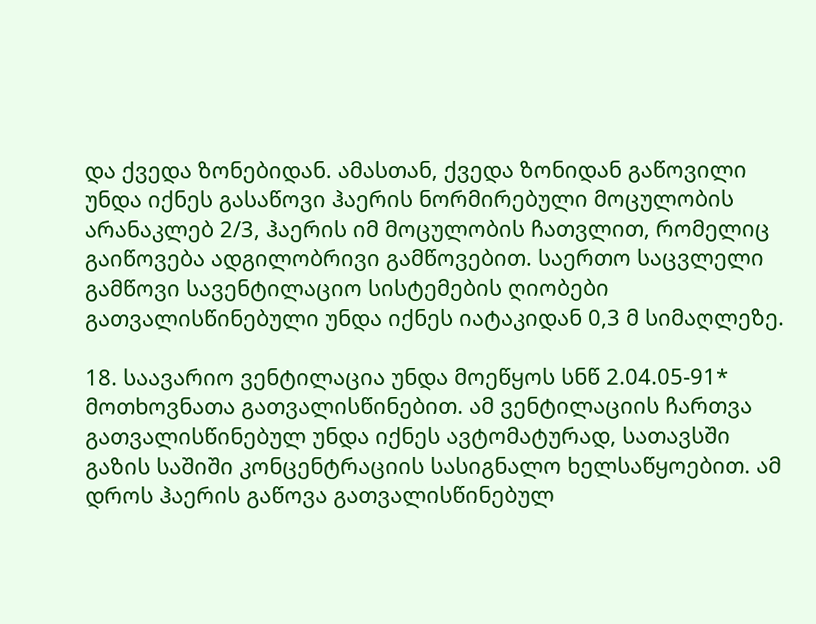და ქვედა ზონებიდან. ამასთან, ქვედა ზონიდან გაწოვილი უნდა იქნეს გასაწოვი ჰაერის ნორმირებული მოცულობის არანაკლებ 2/3, ჰაერის იმ მოცულობის ჩათვლით, რომელიც გაიწოვება ადგილობრივი გამწოვებით. საერთო საცვლელი გამწოვი სავენტილაციო სისტემების ღიობები გათვალისწინებული უნდა იქნეს იატაკიდან 0,3 მ სიმაღლეზე.

18. საავარიო ვენტილაცია უნდა მოეწყოს სნწ 2.04.05-91* მოთხოვნათა გათვალისწინებით. ამ ვენტილაციის ჩართვა გათვალისწინებულ უნდა იქნეს ავტომატურად, სათავსში გაზის საშიში კონცენტრაციის სასიგნალო ხელსაწყოებით. ამ დროს ჰაერის გაწოვა გათვალისწინებულ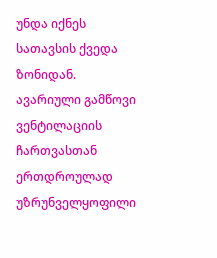უნდა იქნეს სათავსის ქვედა ზონიდან. ავარიული გამწოვი ვენტილაციის ჩართვასთან ერთდროულად უზრუნველყოფილი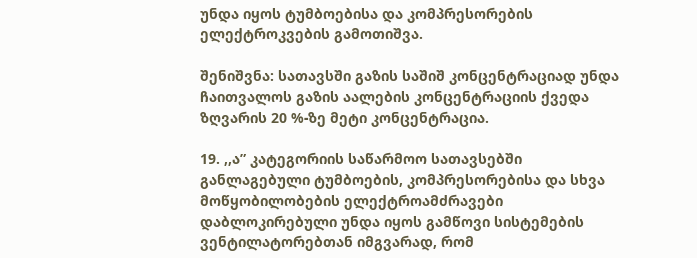უნდა იყოს ტუმბოებისა და კომპრესორების ელექტროკვების გამოთიშვა.

შენიშვნა: სათავსში გაზის საშიშ კონცენტრაციად უნდა ჩაითვალოს გაზის აალების კონცენტრაციის ქვედა ზღვარის 20 %-ზე მეტი კონცენტრაცია.

19. ,,ა” კატეგორიის საწარმოო სათავსებში განლაგებული ტუმბოების, კომპრესორებისა და სხვა მოწყობილობების ელექტროამძრავები დაბლოკირებული უნდა იყოს გამწოვი სისტემების ვენტილატორებთან იმგვარად, რომ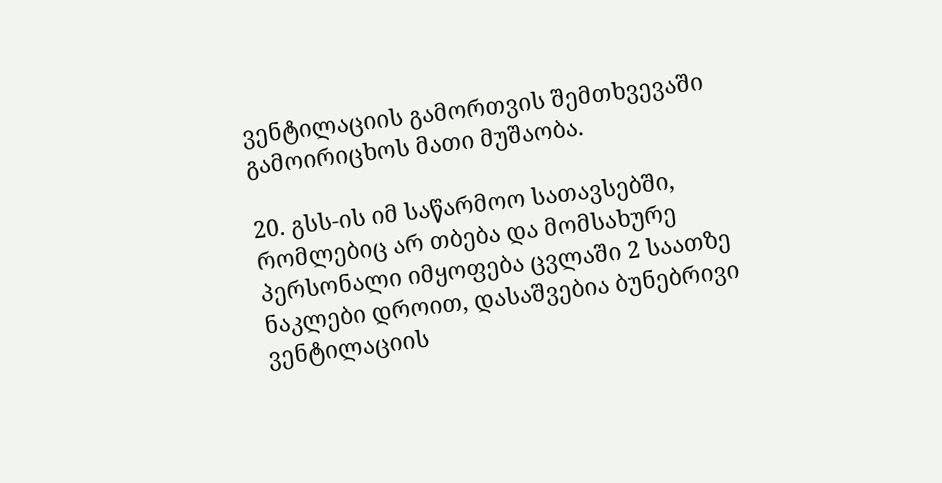ვენტილაციის გამორთვის შემთხვევაში გამოირიცხოს მათი მუშაობა.

20. გსს-ის იმ საწარმოო სათავსებში, რომლებიც არ თბება და მომსახურე პერსონალი იმყოფება ცვლაში 2 საათზე ნაკლები დროით, დასაშვებია ბუნებრივი ვენტილაციის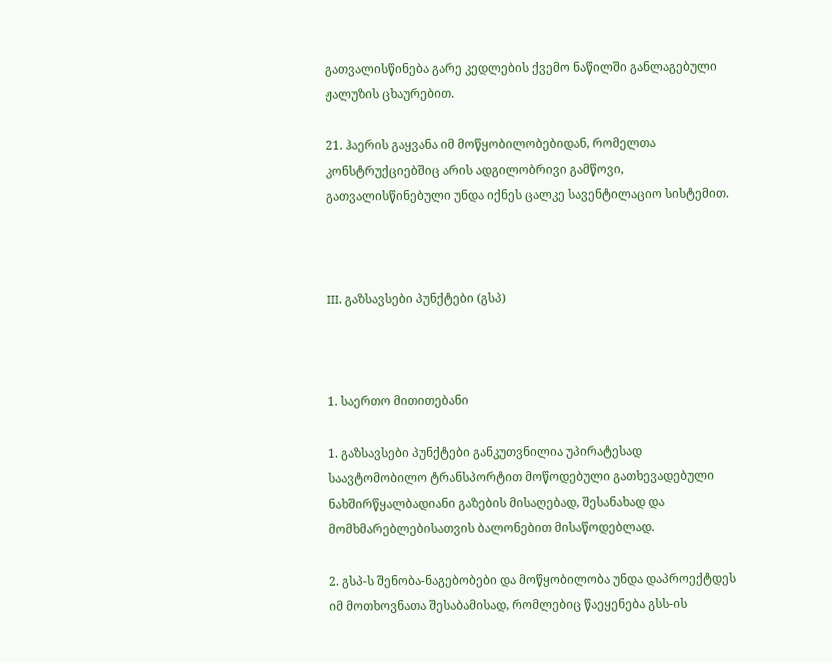გათვალისწინება გარე კედლების ქვემო ნაწილში განლაგებული ჟალუზის ცხაურებით.

21. ჰაერის გაყვანა იმ მოწყობილობებიდან, რომელთა კონსტრუქციებშიც არის ადგილობრივი გამწოვი, გათვალისწინებული უნდა იქნეს ცალკე სავენტილაციო სისტემით.



III. გაზსავსები პუნქტები (გსპ)



1. საერთო მითითებანი

1. გაზსავსები პუნქტები განკუთვნილია უპირატესად საავტომობილო ტრანსპორტით მოწოდებული გათხევადებული ნახშირწყალბადიანი გაზების მისაღებად, შესანახად და მომხმარებლებისათვის ბალონებით მისაწოდებლად.

2. გსპ-ს შენობა-ნაგებობები და მოწყობილობა უნდა დაპროექტდეს იმ მოთხოვნათა შესაბამისად, რომლებიც წაეყენება გსს-ის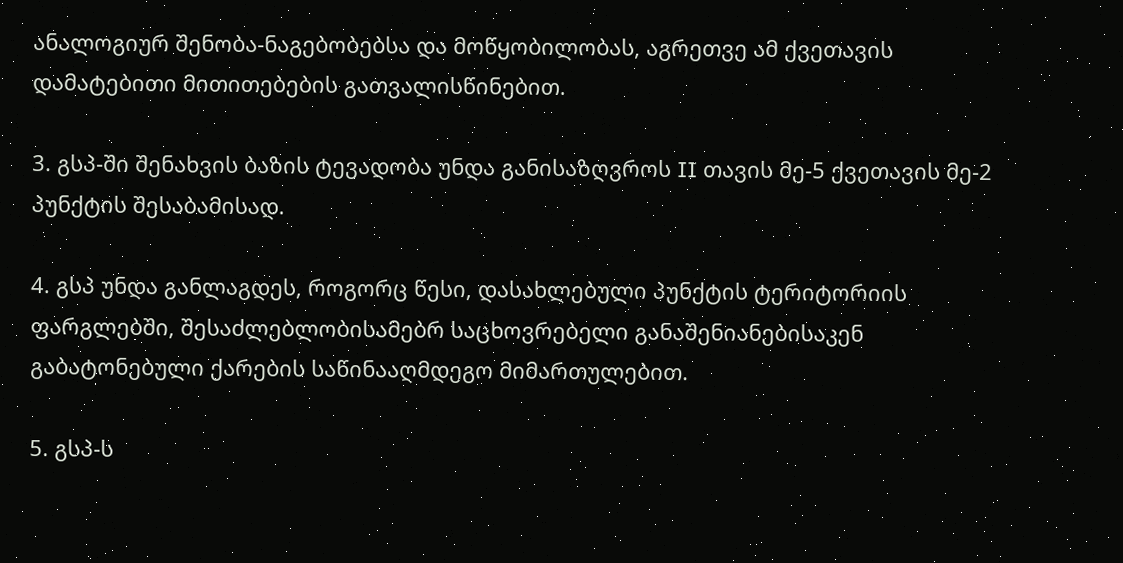ანალოგიურ შენობა-ნაგებობებსა და მოწყობილობას, აგრეთვე ამ ქვეთავის დამატებითი მითითებების გათვალისწინებით.

3. გსპ-ში შენახვის ბაზის ტევადობა უნდა განისაზღვროს II თავის მე-5 ქვეთავის მე-2 პუნქტის შესაბამისად.

4. გსპ უნდა განლაგდეს, როგორც წესი, დასახლებული პუნქტის ტერიტორიის ფარგლებში, შესაძლებლობისამებრ საცხოვრებელი განაშენიანებისაკენ გაბატონებული ქარების საწინააღმდეგო მიმართულებით.

5. გსპ-ს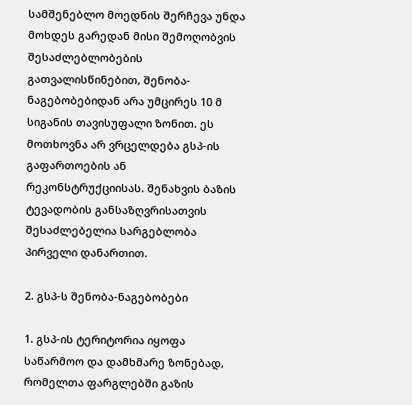სამშენებლო მოედნის შერჩევა უნდა მოხდეს გარედან მისი შემოღობვის შესაძლებლობების გათვალისწინებით, შენობა-ნაგებობებიდან არა უმცირეს 10 მ სიგანის თავისუფალი ზონით. ეს მოთხოვნა არ ვრცელდება გსპ-ის გაფართოების ან რეკონსტრუქციისას. შენახვის ბაზის ტევადობის განსაზღვრისათვის შესაძლებელია სარგებლობა პირველი დანართით.

2. გსპ-ს შენობა-ნაგებობები

1. გსპ-ის ტერიტორია იყოფა საწარმოო და დამხმარე ზონებად, რომელთა ფარგლებში გაზის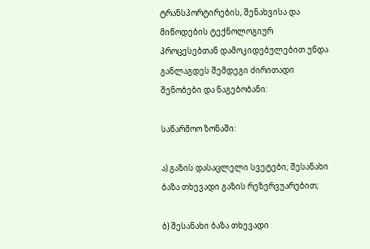ტრანსპორტირების, შენახვისა და მიწოდების ტექნოლოგიურ პროცესებთან დამოკიდებულებით უნდა განლაგდეს შემდეგი ძირითადი შენობები და ნაგებობანი:

საწარმოო ზონაში:

ა) გაზის დასაცლელი სვეტები; შესანახი ბაზა თხევადი გაზის რეზერვუარებით;

ბ) შესანახი ბაზა თხევადი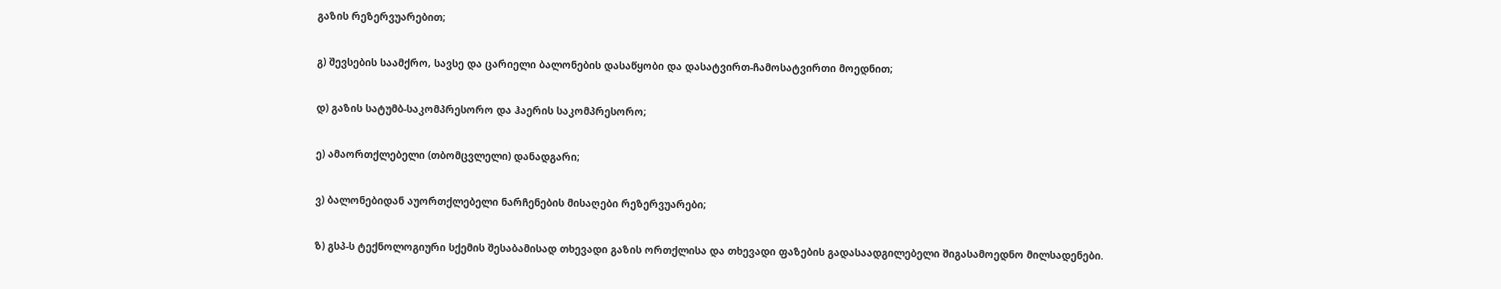გაზის რეზერვუარებით;

გ) შევსების საამქრო, სავსე და ცარიელი ბალონების დასაწყობი და დასატვირთ-ჩამოსატვირთი მოედნით;

დ) გაზის სატუმბ-საკომპრესორო და ჰაერის საკომპრესორო;

ე) ამაორთქლებელი (თბომცვლელი) დანადგარი;

ვ) ბალონებიდან აუორთქლებელი ნარჩენების მისაღები რეზერვუარები;

ზ) გსპ-ს ტექნოლოგიური სქემის შესაბამისად თხევადი გაზის ორთქლისა და თხევადი ფაზების გადასაადგილებელი შიგასამოედნო მილსადენები.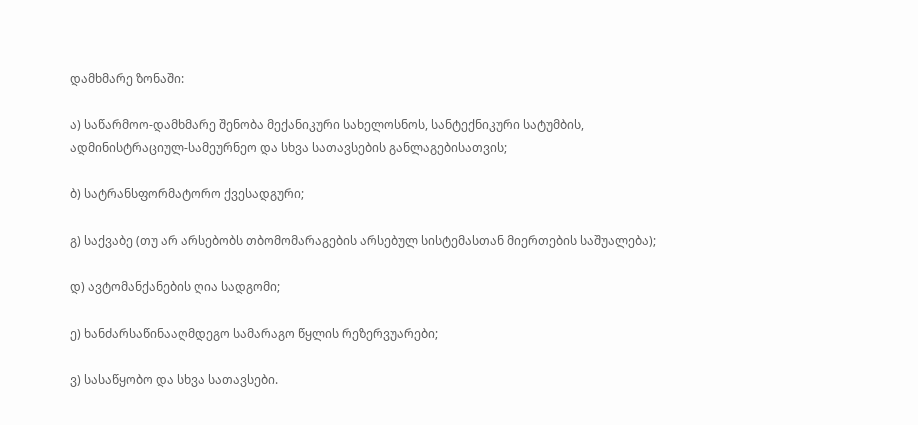დამხმარე ზონაში:

ა) საწარმოო-დამხმარე შენობა მექანიკური სახელოსნოს, სანტექნიკური სატუმბის, ადმინისტრაციულ-სამეურნეო და სხვა სათავსების განლაგებისათვის;

ბ) სატრანსფორმატორო ქვესადგური;

გ) საქვაბე (თუ არ არსებობს თბომომარაგების არსებულ სისტემასთან მიერთების საშუალება);

დ) ავტომანქანების ღია სადგომი;

ე) ხანძარსაწინააღმდეგო სამარაგო წყლის რეზერვუარები;

ვ) სასაწყობო და სხვა სათავსები.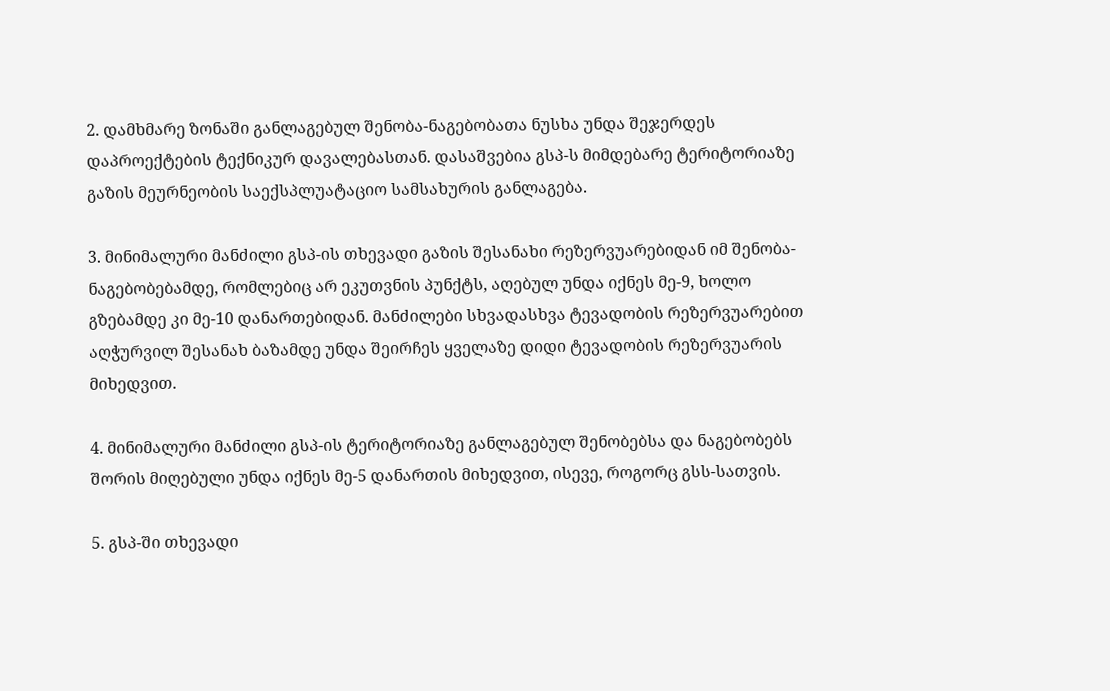2. დამხმარე ზონაში განლაგებულ შენობა-ნაგებობათა ნუსხა უნდა შეჯერდეს დაპროექტების ტექნიკურ დავალებასთან. დასაშვებია გსპ-ს მიმდებარე ტერიტორიაზე გაზის მეურნეობის საექსპლუატაციო სამსახურის განლაგება.

3. მინიმალური მანძილი გსპ-ის თხევადი გაზის შესანახი რეზერვუარებიდან იმ შენობა-ნაგებობებამდე, რომლებიც არ ეკუთვნის პუნქტს, აღებულ უნდა იქნეს მე-9, ხოლო გზებამდე კი მე-10 დანართებიდან. მანძილები სხვადასხვა ტევადობის რეზერვუარებით აღჭურვილ შესანახ ბაზამდე უნდა შეირჩეს ყველაზე დიდი ტევადობის რეზერვუარის მიხედვით.

4. მინიმალური მანძილი გსპ-ის ტერიტორიაზე განლაგებულ შენობებსა და ნაგებობებს შორის მიღებული უნდა იქნეს მე-5 დანართის მიხედვით, ისევე, როგორც გსს-სათვის.

5. გსპ-ში თხევადი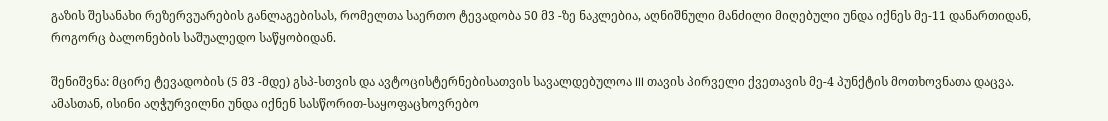გაზის შესანახი რეზერვუარების განლაგებისას, რომელთა საერთო ტევადობა 50 მ3 -ზე ნაკლებია, აღნიშნული მანძილი მიღებული უნდა იქნეს მე-11 დანართიდან, როგორც ბალონების საშუალედო საწყობიდან.

შენიშვნა: მცირე ტევადობის (5 მ3 -მდე) გსპ-სთვის და ავტოცისტერნებისათვის სავალდებულოა III თავის პირველი ქვეთავის მე-4 პუნქტის მოთხოვნათა დაცვა. ამასთან, ისინი აღჭურვილნი უნდა იქნენ სასწორით-საყოფაცხოვრებო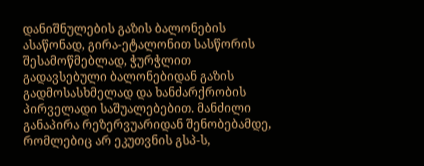დანიშნულების გაზის ბალონების ასაწონად, გირა-ეტალონით სასწორის შესამოწმებლად, ჭურჭლით გადავსებული ბალონებიდან გაზის გადმოსასხმელად და ხანძარქრობის პირველადი საშუალებებით. მანძილი განაპირა რეზერვუარიდან შენობებამდე, რომლებიც არ ეკუთვნის გსპ-ს,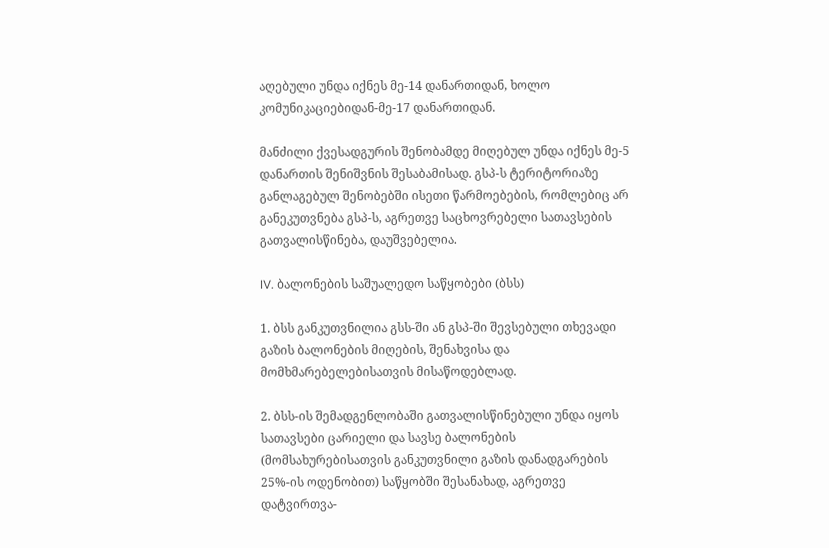აღებული უნდა იქნეს მე-14 დანართიდან, ხოლო კომუნიკაციებიდან-მე-17 დანართიდან.

მანძილი ქვესადგურის შენობამდე მიღებულ უნდა იქნეს მე-5 დანართის შენიშვნის შესაბამისად. გსპ-ს ტერიტორიაზე განლაგებულ შენობებში ისეთი წარმოებების, რომლებიც არ განეკუთვნება გსპ-ს, აგრეთვე საცხოვრებელი სათავსების გათვალისწინება, დაუშვებელია.

IV. ბალონების საშუალედო საწყობები (ბსს)

1. ბსს განკუთვნილია გსს-ში ან გსპ-ში შევსებული თხევადი გაზის ბალონების მიღების, შენახვისა და მომხმარებელებისათვის მისაწოდებლად.

2. ბსს-ის შემადგენლობაში გათვალისწინებული უნდა იყოს სათავსები ცარიელი და სავსე ბალონების (მომსახურებისათვის განკუთვნილი გაზის დანადგარების 25%-ის ოდენობით) საწყობში შესანახად, აგრეთვე დატვირთვა-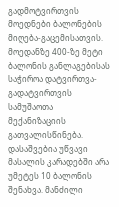გადმოტვირთვის მოედნები ბალონების მიღება-გაცემისათვის. მოედანზე 400-ზე მეტი ბალონის განლაგებისას საჭიროა დატვირთვა-გადატვირთვის სამუშაოთა მექანიზაციის გათვალისწინება. დასაშვებია უწვავი მასალის კარადებში არა უმეტეს 10 ბალონის შენახვა. მანძილი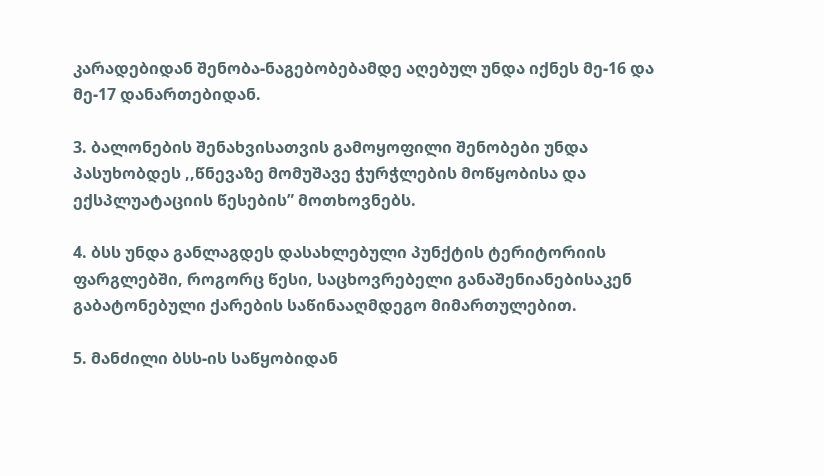კარადებიდან შენობა-ნაგებობებამდე აღებულ უნდა იქნეს მე-16 და მე-17 დანართებიდან.

3. ბალონების შენახვისათვის გამოყოფილი შენობები უნდა პასუხობდეს ,,წნევაზე მომუშავე ჭურჭლების მოწყობისა და ექსპლუატაციის წესების” მოთხოვნებს.

4. ბსს უნდა განლაგდეს დასახლებული პუნქტის ტერიტორიის ფარგლებში, როგორც წესი, საცხოვრებელი განაშენიანებისაკენ გაბატონებული ქარების საწინააღმდეგო მიმართულებით.

5. მანძილი ბსს-ის საწყობიდან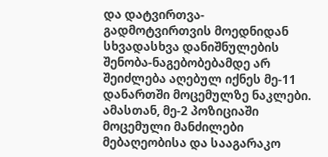და დატვირთვა-გადმოტვირთვის მოედნიდან სხვადასხვა დანიშნულების შენობა-ნაგებობებამდე არ შეიძლება აღებულ იქნეს მე-11 დანართში მოცემულზე ნაკლები. ამასთან, მე-2 პოზიციაში მოცემული მანძილები მებაღეობისა და სააგარაკო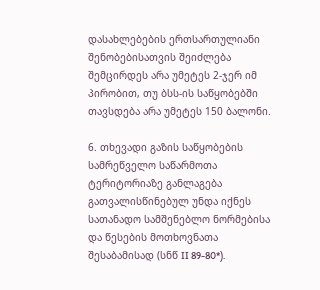დასახლებების ერთსართულიანი შენობებისათვის შეიძლება შემცირდეს არა უმეტეს 2-ჯერ იმ პირობით, თუ ბსს-ის საწყობებში თავსდება არა უმეტეს 150 ბალონი.

6. თხევადი გაზის საწყობების სამრეწველო საწარმოთა ტერიტორიაზე განლაგება გათვალისწინებულ უნდა იქნეს სათანადო სამშენებლო ნორმებისა და წესების მოთხოვნათა შესაბამისად (სნწ II 89-80*).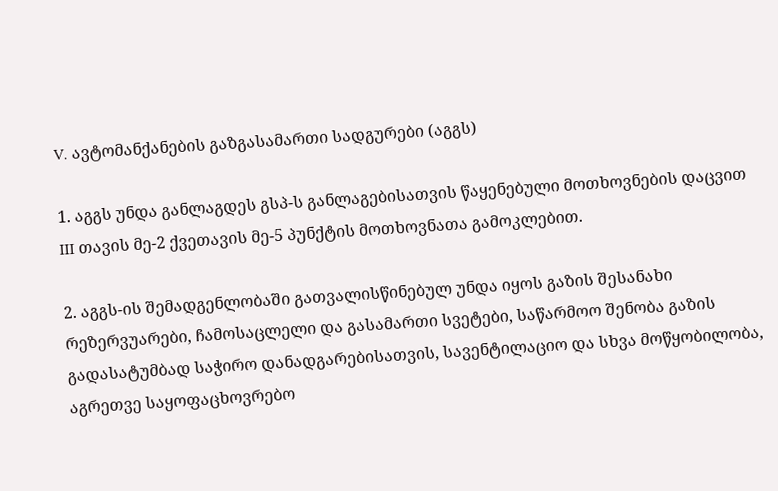V. ავტომანქანების გაზგასამართი სადგურები (აგგს)

1. აგგს უნდა განლაგდეს გსპ-ს განლაგებისათვის წაყენებული მოთხოვნების დაცვით III თავის მე-2 ქვეთავის მე-5 პუნქტის მოთხოვნათა გამოკლებით.

2. აგგს-ის შემადგენლობაში გათვალისწინებულ უნდა იყოს გაზის შესანახი რეზერვუარები, ჩამოსაცლელი და გასამართი სვეტები, საწარმოო შენობა გაზის გადასატუმბად საჭირო დანადგარებისათვის, სავენტილაციო და სხვა მოწყობილობა, აგრეთვე საყოფაცხოვრებო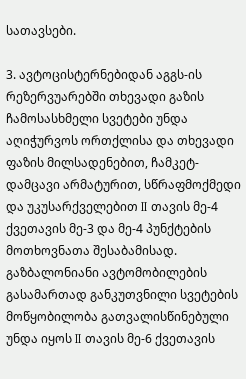სათავსები.

3. ავტოცისტერნებიდან აგგს-ის რეზერვუარებში თხევადი გაზის ჩამოსასხმელი სვეტები უნდა აღიჭურვოს ორთქლისა და თხევადი ფაზის მილსადენებით, ჩამკეტ-დამცავი არმატურით, სწრაფმოქმედი და უკუსარქველებით II თავის მე-4 ქვეთავის მე-3 და მე-4 პუნქტების მოთხოვნათა შესაბამისად. გაზბალონიანი ავტომობილების გასამართად განკუთვნილი სვეტების მოწყობილობა გათვალისწინებული უნდა იყოს II თავის მე-6 ქვეთავის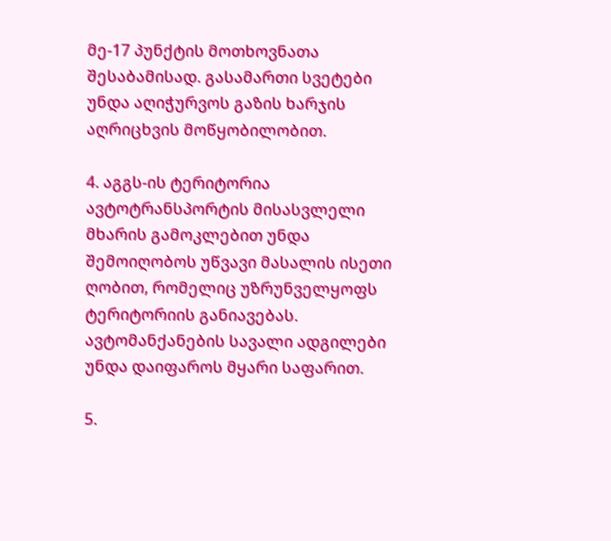მე-17 პუნქტის მოთხოვნათა შესაბამისად. გასამართი სვეტები უნდა აღიჭურვოს გაზის ხარჯის აღრიცხვის მოწყობილობით.

4. აგგს-ის ტერიტორია ავტოტრანსპორტის მისასვლელი მხარის გამოკლებით უნდა შემოიღობოს უწვავი მასალის ისეთი ღობით, რომელიც უზრუნველყოფს ტერიტორიის განიავებას. ავტომანქანების სავალი ადგილები უნდა დაიფაროს მყარი საფარით.

5.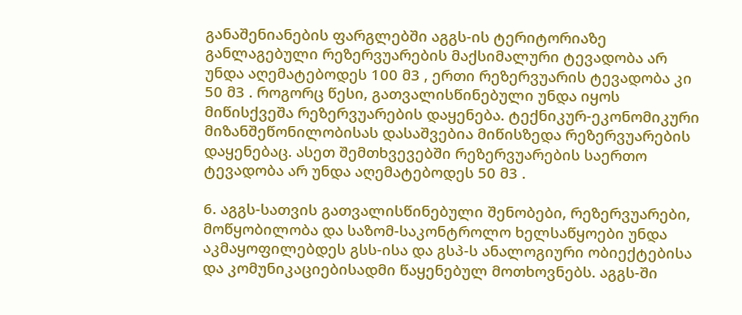განაშენიანების ფარგლებში აგგს-ის ტერიტორიაზე განლაგებული რეზერვუარების მაქსიმალური ტევადობა არ უნდა აღემატებოდეს 100 მ3 , ერთი რეზერვუარის ტევადობა კი 50 მ3 . როგორც წესი, გათვალისწინებული უნდა იყოს მიწისქვეშა რეზერვუარების დაყენება. ტექნიკურ-ეკონომიკური მიზანშეწონილობისას დასაშვებია მიწისზედა რეზერვუარების დაყენებაც. ასეთ შემთხვევებში რეზერვუარების საერთო ტევადობა არ უნდა აღემატებოდეს 50 მ3 .

6. აგგს-სათვის გათვალისწინებული შენობები, რეზერვუარები, მოწყობილობა და საზომ-საკონტროლო ხელსაწყოები უნდა აკმაყოფილებდეს გსს-ისა და გსპ-ს ანალოგიური ობიექტებისა და კომუნიკაციებისადმი წაყენებულ მოთხოვნებს. აგგს-ში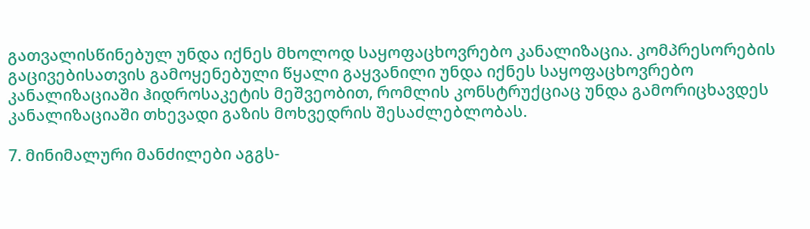გათვალისწინებულ უნდა იქნეს მხოლოდ საყოფაცხოვრებო კანალიზაცია. კომპრესორების გაცივებისათვის გამოყენებული წყალი გაყვანილი უნდა იქნეს საყოფაცხოვრებო კანალიზაციაში ჰიდროსაკეტის მეშვეობით, რომლის კონსტრუქციაც უნდა გამორიცხავდეს კანალიზაციაში თხევადი გაზის მოხვედრის შესაძლებლობას.

7. მინიმალური მანძილები აგგს-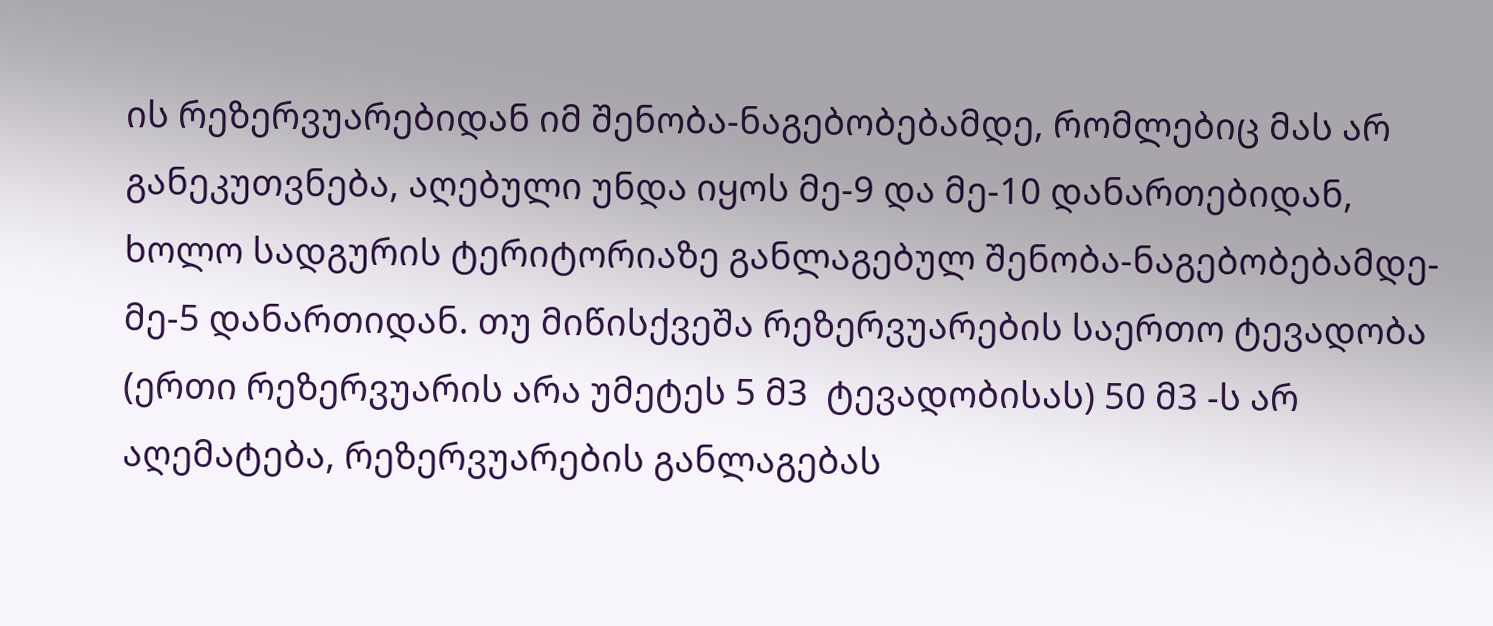ის რეზერვუარებიდან იმ შენობა-ნაგებობებამდე, რომლებიც მას არ განეკუთვნება, აღებული უნდა იყოს მე-9 და მე-10 დანართებიდან, ხოლო სადგურის ტერიტორიაზე განლაგებულ შენობა-ნაგებობებამდე-მე-5 დანართიდან. თუ მიწისქვეშა რეზერვუარების საერთო ტევადობა (ერთი რეზერვუარის არა უმეტეს 5 მ3  ტევადობისას) 50 მ3 -ს არ აღემატება, რეზერვუარების განლაგებას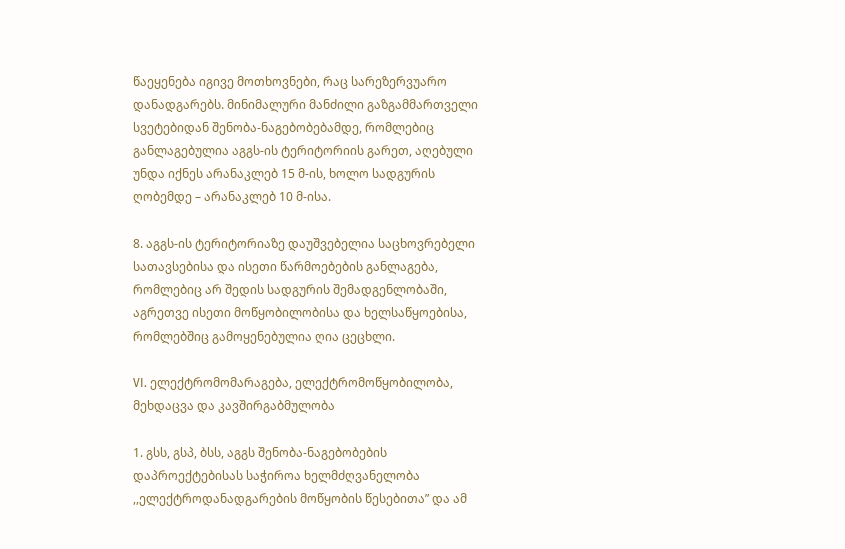წაეყენება იგივე მოთხოვნები, რაც სარეზერვუარო დანადგარებს. მინიმალური მანძილი გაზგამმართველი სვეტებიდან შენობა-ნაგებობებამდე, რომლებიც განლაგებულია აგგს-ის ტერიტორიის გარეთ, აღებული უნდა იქნეს არანაკლებ 15 მ-ის, ხოლო სადგურის ღობემდე – არანაკლებ 10 მ-ისა.

8. აგგს-ის ტერიტორიაზე დაუშვებელია საცხოვრებელი სათავსებისა და ისეთი წარმოებების განლაგება, რომლებიც არ შედის სადგურის შემადგენლობაში, აგრეთვე ისეთი მოწყობილობისა და ხელსაწყოებისა, რომლებშიც გამოყენებულია ღია ცეცხლი.

VI. ელექტრომომარაგება, ელექტრომოწყობილობა, მეხდაცვა და კავშირგაბმულობა

1. გსს, გსპ, ბსს, აგგს შენობა-ნაგებობების დაპროექტებისას საჭიროა ხელმძღვანელობა ,,ელექტროდანადგარების მოწყობის წესებითა” და ამ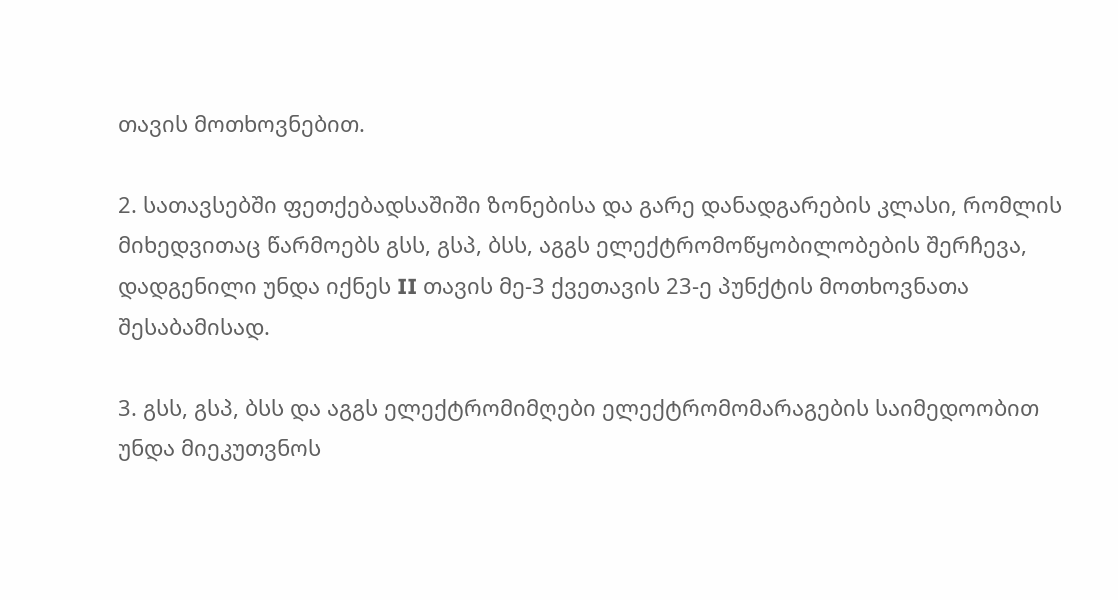თავის მოთხოვნებით.

2. სათავსებში ფეთქებადსაშიში ზონებისა და გარე დანადგარების კლასი, რომლის მიხედვითაც წარმოებს გსს, გსპ, ბსს, აგგს ელექტრომოწყობილობების შერჩევა, დადგენილი უნდა იქნეს II თავის მე-3 ქვეთავის 23-ე პუნქტის მოთხოვნათა შესაბამისად.

3. გსს, გსპ, ბსს და აგგს ელექტრომიმღები ელექტრომომარაგების საიმედოობით უნდა მიეკუთვნოს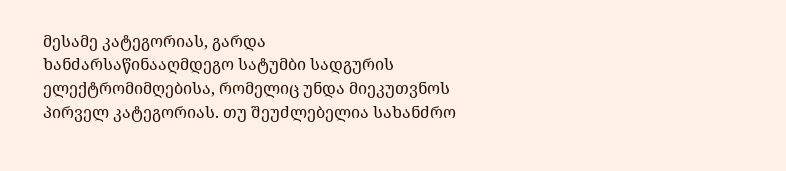მესამე კატეგორიას, გარდა ხანძარსაწინააღმდეგო სატუმბი სადგურის ელექტრომიმღებისა, რომელიც უნდა მიეკუთვნოს პირველ კატეგორიას. თუ შეუძლებელია სახანძრო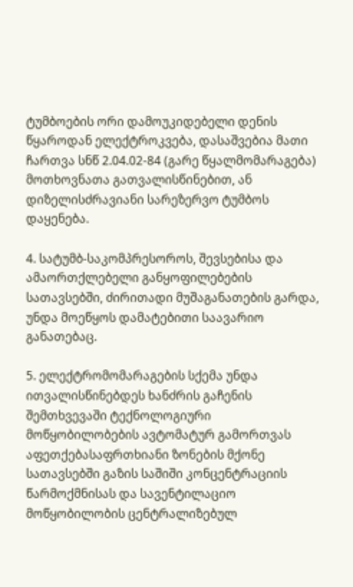ტუმბოების ორი დამოუკიდებელი დენის წყაროდან ელექტროკვება, დასაშვებია მათი ჩართვა სნწ 2.04.02-84 (გარე წყალმომარაგება) მოთხოვნათა გათვალისწინებით, ან დიზელისძრავიანი სარეზერვო ტუმბოს დაყენება.

4. სატუმბ-საკომპრესოროს, შევსებისა და ამაორთქლებელი განყოფილებების სათავსებში, ძირითადი მუშაგანათების გარდა, უნდა მოეწყოს დამატებითი საავარიო განათებაც.

5. ელექტრომომარაგების სქემა უნდა ითვალისწინებდეს ხანძრის გაჩენის შემთხვევაში ტექნოლოგიური მოწყობილობების ავტომატურ გამორთვას აფეთქებასაფრთხიანი ზონების მქონე სათავსებში გაზის საშიში კონცენტრაციის წარმოქმნისას და სავენტილაციო მოწყობილობის ცენტრალიზებულ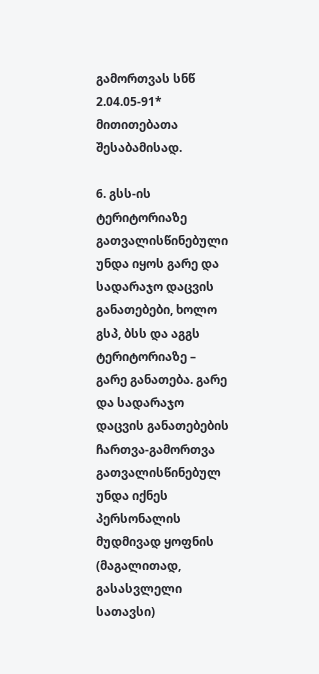გამორთვას სნწ 2.04.05-91* მითითებათა შესაბამისად.

6. გსს-ის ტერიტორიაზე გათვალისწინებული უნდა იყოს გარე და სადარაჯო დაცვის განათებები, ხოლო გსპ, ბსს და აგგს ტერიტორიაზე – გარე განათება. გარე და სადარაჯო დაცვის განათებების ჩართვა-გამორთვა გათვალისწინებულ უნდა იქნეს პერსონალის მუდმივად ყოფნის (მაგალითად, გასასვლელი სათავსი)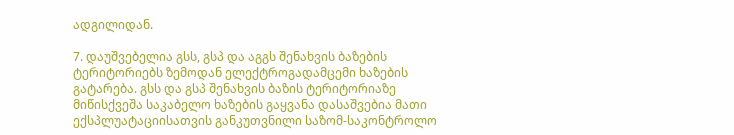ადგილიდან.

7. დაუშვებელია გსს, გსპ და აგგს შენახვის ბაზების ტერიტორიებს ზემოდან ელექტროგადამცემი ხაზების გატარება. გსს და გსპ შენახვის ბაზის ტერიტორიაზე მიწისქვეშა საკაბელო ხაზების გაყვანა დასაშვებია მათი ექსპლუატაციისათვის განკუთვნილი საზომ-საკონტროლო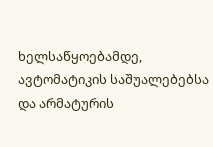ხელსაწყოებამდე, ავტომატიკის საშუალებებსა და არმატურის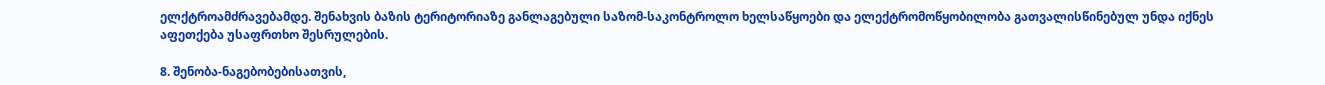ელქტროამძრავებამდე. შენახვის ბაზის ტერიტორიაზე განლაგებული საზომ-საკონტროლო ხელსაწყოები და ელექტრომოწყობილობა გათვალისწინებულ უნდა იქნეს აფეთქება უსაფრთხო შესრულების.

8. შენობა-ნაგებობებისათვის,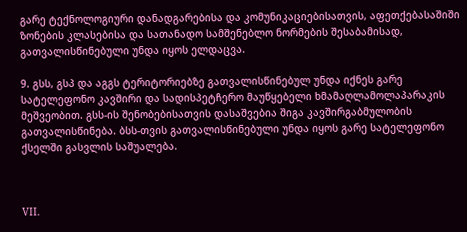გარე ტექნოლოგიური დანადგარებისა და კომუნიკაციებისათვის, აფეთქებასაშიში ზონების კლასებისა და სათანადო სამშენებლო ნორმების შესაბამისად, გათვალისწინებული უნდა იყოს ელდაცვა.

9. გსს, გსპ და აგგს ტერიტორიებზე გათვალისწინებულ უნდა იქნეს გარე სატელეფონო კავშირი და სადისპეტჩერო მაუწყებელი ხმამაღლამოლაპარაკის მეშვეობით. გსს-ის შენობებისათვის დასაშვებია შიგა კავშირგაბმულობის გათვალისწინება. ბსს-თვის გათვალისწინებული უნდა იყოს გარე სატელეფონო ქსელში გასვლის საშუალება.



VII.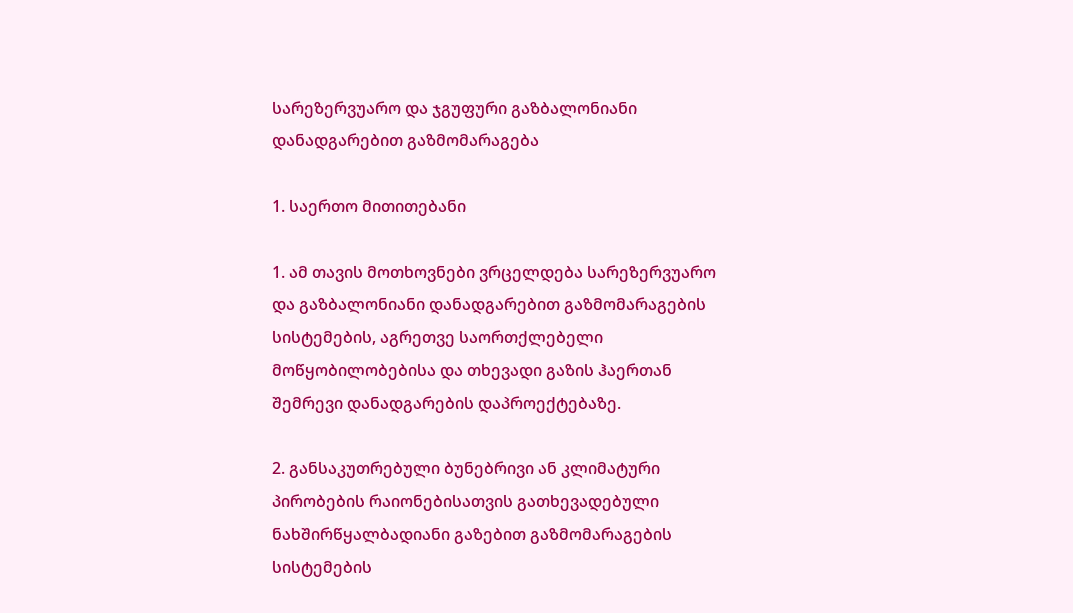სარეზერვუარო და ჯგუფური გაზბალონიანი დანადგარებით გაზმომარაგება

1. საერთო მითითებანი

1. ამ თავის მოთხოვნები ვრცელდება სარეზერვუარო და გაზბალონიანი დანადგარებით გაზმომარაგების სისტემების, აგრეთვე საორთქლებელი მოწყობილობებისა და თხევადი გაზის ჰაერთან შემრევი დანადგარების დაპროექტებაზე.

2. განსაკუთრებული ბუნებრივი ან კლიმატური პირობების რაიონებისათვის გათხევადებული ნახშირწყალბადიანი გაზებით გაზმომარაგების სისტემების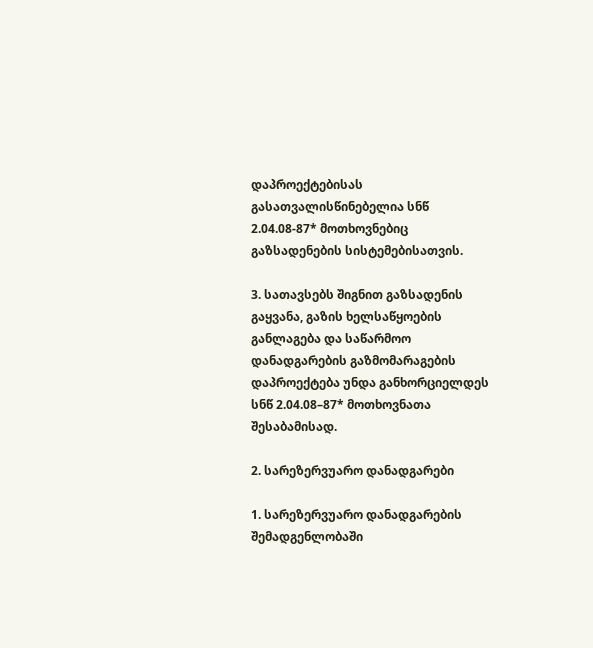დაპროექტებისას გასათვალისწინებელია სნწ 2.04.08-87* მოთხოვნებიც გაზსადენების სისტემებისათვის.

3. სათავსებს შიგნით გაზსადენის გაყვანა, გაზის ხელსაწყოების განლაგება და საწარმოო დანადგარების გაზმომარაგების დაპროექტება უნდა განხორციელდეს სნწ 2.04.08–87* მოთხოვნათა შესაბამისად.

2. სარეზერვუარო დანადგარები

1. სარეზერვუარო დანადგარების შემადგენლობაში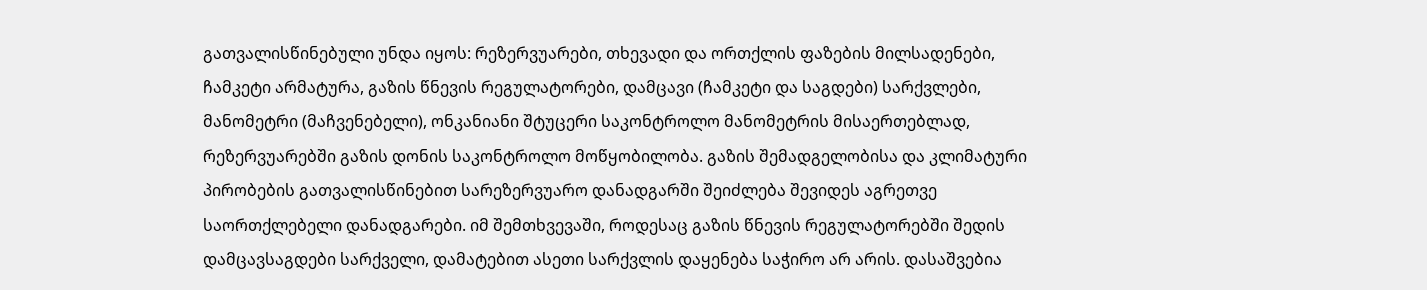გათვალისწინებული უნდა იყოს: რეზერვუარები, თხევადი და ორთქლის ფაზების მილსადენები, ჩამკეტი არმატურა, გაზის წნევის რეგულატორები, დამცავი (ჩამკეტი და საგდები) სარქვლები, მანომეტრი (მაჩვენებელი), ონკანიანი შტუცერი საკონტროლო მანომეტრის მისაერთებლად, რეზერვუარებში გაზის დონის საკონტროლო მოწყობილობა. გაზის შემადგელობისა და კლიმატური პირობების გათვალისწინებით სარეზერვუარო დანადგარში შეიძლება შევიდეს აგრეთვე საორთქლებელი დანადგარები. იმ შემთხვევაში, როდესაც გაზის წნევის რეგულატორებში შედის დამცავსაგდები სარქველი, დამატებით ასეთი სარქვლის დაყენება საჭირო არ არის. დასაშვებია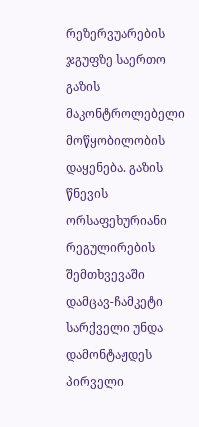რეზერვუარების ჯგუფზე საერთო გაზის მაკონტროლებელი მოწყობილობის დაყენება. გაზის წნევის ორსაფეხურიანი რეგულირების შემთხვევაში დამცავ-ჩამკეტი სარქველი უნდა დამონტაჟდეს პირველი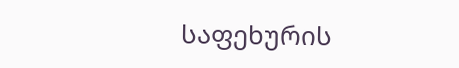საფეხურის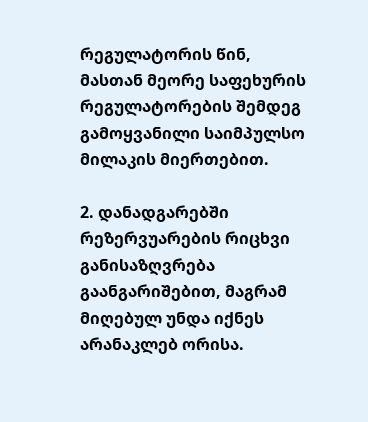რეგულატორის წინ, მასთან მეორე საფეხურის რეგულატორების შემდეგ გამოყვანილი საიმპულსო მილაკის მიერთებით.

2. დანადგარებში რეზერვუარების რიცხვი განისაზღვრება გაანგარიშებით, მაგრამ მიღებულ უნდა იქნეს არანაკლებ ორისა.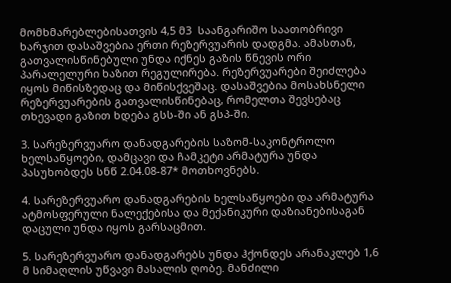მომხმარებლებისათვის 4,5 მ3  საანგარიშო საათობრივი ხარჯით დასაშვებია ერთი რეზერვუარის დადგმა. ამასთან, გათვალისწინებული უნდა იქნეს გაზის წნევის ორი პარალელური ხაზით რეგულირება. რეზერვუარები შეიძლება იყოს მიწისზედაც და მიწისქვეშაც. დასაშვებია მოსახსნელი რეზერვუარების გათვალისწინებაც, რომელთა შევსებაც თხევადი გაზით ხდება გსს-ში ან გსპ-ში.

3. სარეზერვუარო დანადგარების საზომ-საკონტროლო ხელსაწყოები, დამცავი და ჩამკეტი არმატურა უნდა პასუხობდეს სნწ 2.04.08-87* მოთხოვნებს.

4. სარეზერვუარო დანადგარების ხელსაწყოები და არმატურა ატმოსფერული ნალექებისა და მექანიკური დაზიანებისაგან დაცული უნდა იყოს გარსაცმით.

5. სარეზერვუარო დანადგარებს უნდა ჰქონდეს არანაკლებ 1,6 მ სიმაღლის უწვავი მასალის ღობე. მანძილი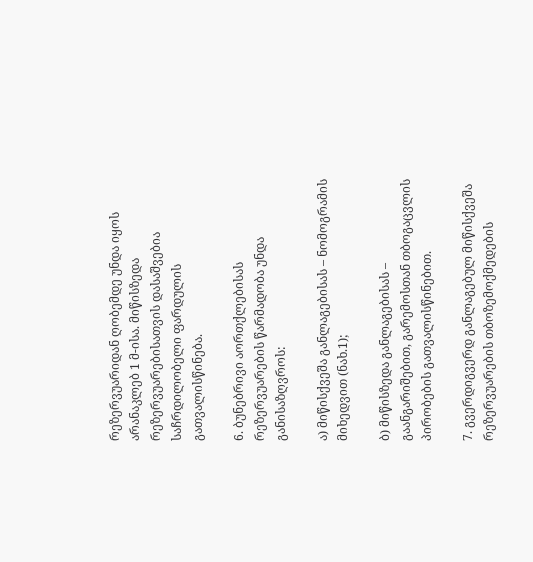რეზერვუარიდან ღობემდე უნდა იყოს არანაკლებ 1 მ-ისა. მიწისზედა რეზერვუარებისათვის დასაშვებია საჩრდილობელი ფარდულის გათვალისწინება.

6. ბუნებრივი აორთქლებისას რეზერვუარების წარმადობა უნდა განისაზღვროს:

ა) მიწისქვეშა განლაგებისას – ნომოგრამის მიხედვით (ნახ.1);

ბ) მიწისზედა განლაგებისას – გაანგარიშებით, გარემოსთან თბოგაცვლის პირობების გათვალისწინებით.

7. გვერდიგვერდ განლაგებულ მიწისქვეშა რეზერვუარების თბოზემოქმედების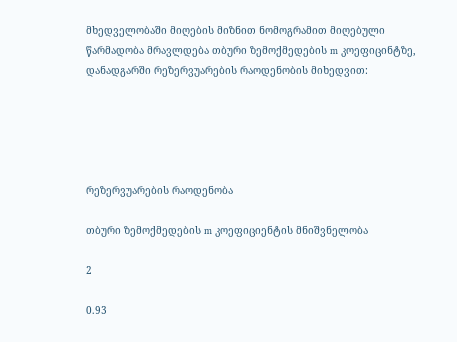მხედველობაში მიღების მიზნით ნომოგრამით მიღებული წარმადობა მრავლდება თბური ზემოქმედების m კოეფიცინტზე, დანადგარში რეზერვუარების რაოდენობის მიხედვით:





რეზერვუარების რაოდენობა

თბური ზემოქმედების m კოეფიციენტის მნიშვნელობა

2

0.93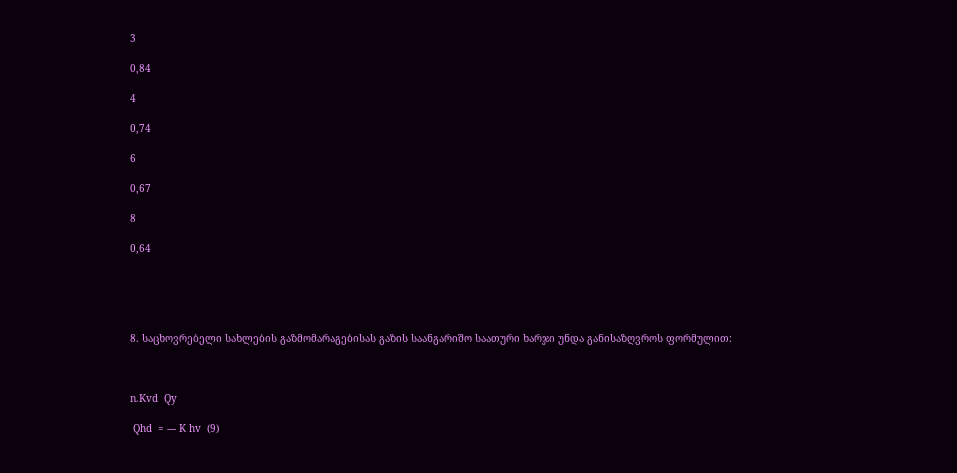3

0,84

4

0,74

6

0,67

8

0,64





8. საცხოვრებელი სახლების გაზმომარაგებისას გაზის საანგარიშო საათური ხარჯი უნდა განისაზღვროს ფორმულით:



n.Kvd  Qy

 Qhd  = --- K hv  (9)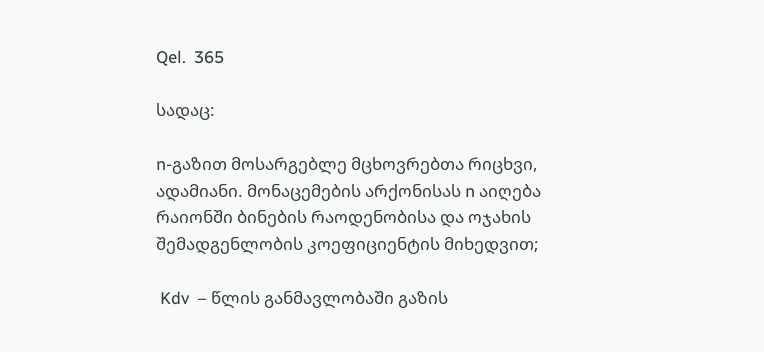Qel.  365

სადაც:

n-გაზით მოსარგებლე მცხოვრებთა რიცხვი, ადამიანი. მონაცემების არქონისას n აიღება რაიონში ბინების რაოდენობისა და ოჯახის შემადგენლობის კოეფიციენტის მიხედვით;

 Kdv  – წლის განმავლობაში გაზის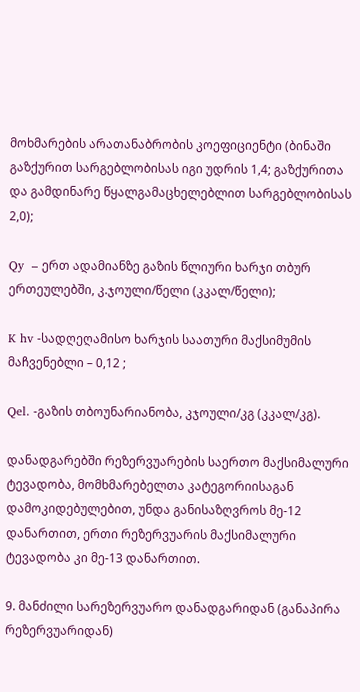მოხმარების არათანაბრობის კოეფიციენტი (ბინაში გაზქურით სარგებლობისას იგი უდრის 1,4; გაზქურითა და გამდინარე წყალგამაცხელებლით სარგებლობისას 2,0);

Qy  – ერთ ადამიანზე გაზის წლიური ხარჯი თბურ ერთეულებში, კ.ჯოული/წელი (კკალ/წელი);

K hv -სადღეღამისო ხარჯის საათური მაქსიმუმის მაჩვენებლი – 0,12 ;

Qel. -გაზის თბოუნარიანობა, კჯოული/კგ (კკალ/კგ).

დანადგარებში რეზერვუარების საერთო მაქსიმალური ტევადობა, მომხმარებელთა კატეგორიისაგან დამოკიდებულებით, უნდა განისაზღვროს მე-12 დანართით, ერთი რეზერვუარის მაქსიმალური ტევადობა კი მე-13 დანართით.

9. მანძილი სარეზერვუარო დანადგარიდან (განაპირა რეზერვუარიდან)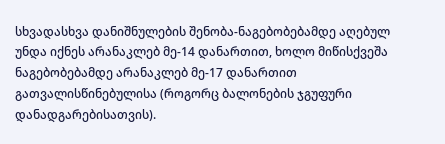სხვადასხვა დანიშნულების შენობა-ნაგებობებამდე აღებულ უნდა იქნეს არანაკლებ მე-14 დანართით, ხოლო მიწისქვეშა ნაგებობებამდე არანაკლებ მე-17 დანართით გათვალისწინებულისა (როგორც ბალონების ჯგუფური დანადგარებისათვის).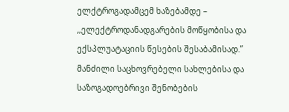ელქტროგადამცემ ხაზებამდე – ,,ელექტროდანადგარების მოწყობისა და ექსპლუატაციის წესების შესაბამისად.” მანძილი საცხოვრებელი სახლებისა და საზოგადოებრივი შენობების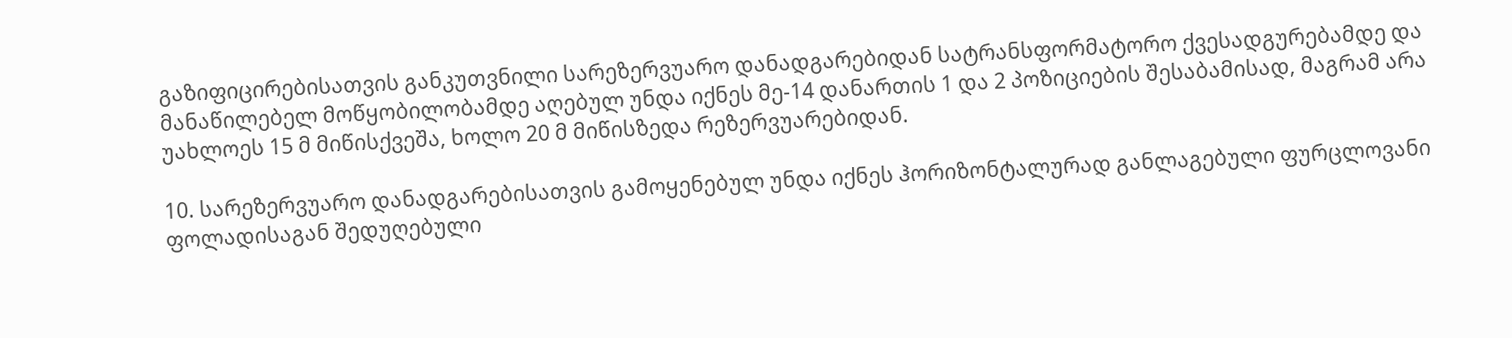გაზიფიცირებისათვის განკუთვნილი სარეზერვუარო დანადგარებიდან სატრანსფორმატორო ქვესადგურებამდე და მანაწილებელ მოწყობილობამდე აღებულ უნდა იქნეს მე-14 დანართის 1 და 2 პოზიციების შესაბამისად, მაგრამ არა უახლოეს 15 მ მიწისქვეშა, ხოლო 20 მ მიწისზედა რეზერვუარებიდან.

10. სარეზერვუარო დანადგარებისათვის გამოყენებულ უნდა იქნეს ჰორიზონტალურად განლაგებული ფურცლოვანი ფოლადისაგან შედუღებული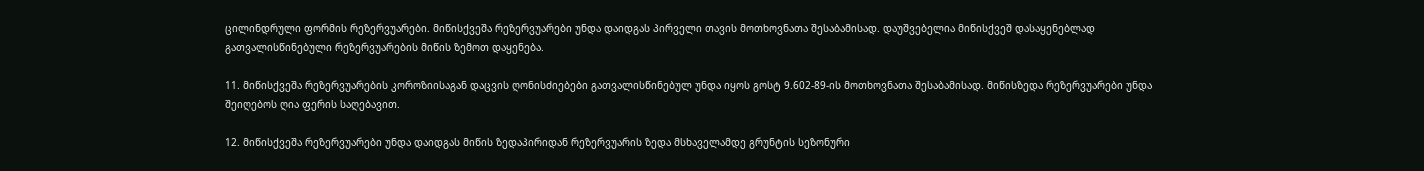ცილინდრული ფორმის რეზერვუარები. მიწისქვეშა რეზერვუარები უნდა დაიდგას პირველი თავის მოთხოვნათა შესაბამისად. დაუშვებელია მიწისქვეშ დასაყენებლად გათვალისწინებული რეზერვუარების მიწის ზემოთ დაყენება.

11. მიწისქვეშა რეზერვუარების კოროზიისაგან დაცვის ღონისძიებები გათვალისწინებულ უნდა იყოს გოსტ 9.602-89-ის მოთხოვნათა შესაბამისად. მიწისზედა რეზერვუარები უნდა შეიღებოს ღია ფერის საღებავით.

12. მიწისქვეშა რეზერვუარები უნდა დაიდგას მიწის ზედაპირიდან რეზერვუარის ზედა მსხაველამდე გრუნტის სეზონური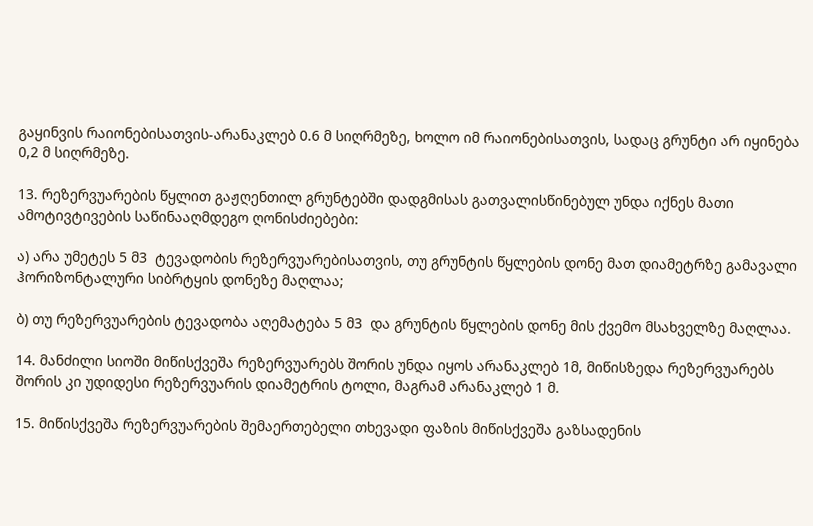გაყინვის რაიონებისათვის-არანაკლებ 0.6 მ სიღრმეზე, ხოლო იმ რაიონებისათვის, სადაც გრუნტი არ იყინება 0,2 მ სიღრმეზე.

13. რეზერვუარების წყლით გაჟღენთილ გრუნტებში დადგმისას გათვალისწინებულ უნდა იქნეს მათი ამოტივტივების საწინააღმდეგო ღონისძიებები:

ა) არა უმეტეს 5 მ3  ტევადობის რეზერვუარებისათვის, თუ გრუნტის წყლების დონე მათ დიამეტრზე გამავალი ჰორიზონტალური სიბრტყის დონეზე მაღლაა;

ბ) თუ რეზერვუარების ტევადობა აღემატება 5 მ3  და გრუნტის წყლების დონე მის ქვემო მსახველზე მაღლაა.

14. მანძილი სიოში მიწისქვეშა რეზერვუარებს შორის უნდა იყოს არანაკლებ 1მ, მიწისზედა რეზერვუარებს შორის კი უდიდესი რეზერვუარის დიამეტრის ტოლი, მაგრამ არანაკლებ 1 მ.

15. მიწისქვეშა რეზერვუარების შემაერთებელი თხევადი ფაზის მიწისქვეშა გაზსადენის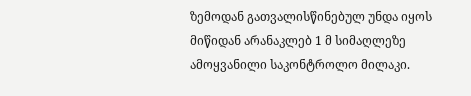ზემოდან გათვალისწინებულ უნდა იყოს მიწიდან არანაკლებ 1 მ სიმაღლეზე ამოყვანილი საკონტროლო მილაკი.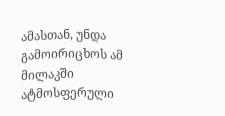ამასთან, უნდა გამოირიცხოს ამ მილაკში ატმოსფერული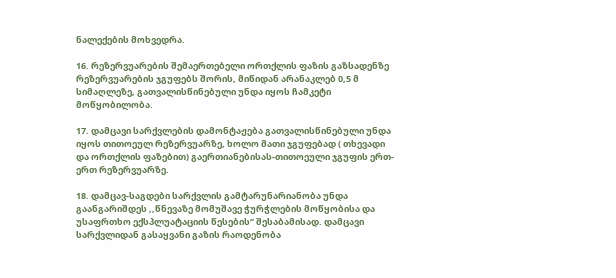ნალექების მოხვედრა.

16. რეზერვუარების შემაერთებელი ორთქლის ფაზის გაზსადენზე რეზერვუარების ჯგუფებს შორის, მიწიდან არანაკლებ 0,5 მ სიმაღლეზე, გათვალისწინებული უნდა იყოს ჩამკეტი მოწყობილობა.

17. დამცავი სარქვლების დამონტაჟება გათვალისწინებული უნდა იყოს თითოეულ რეზერვუარზე, ხოლო მათი ჯგუფებად ( თხევადი და ორთქლის ფაზებით) გაერთიანებისას-თითოეული ჯგუფის ერთ-ერთ რეზერვუარზე.

18. დამცავ-საგდები სარქვლის გამტარუნარიანობა უნდა გაანგარიშდეს ,,წნევაზე მომუშავე ჭურჭლების მოწყობისა და უსაფრთხო ექსპლუატაციის წესების” შესაბამისად. დამცავი სარქვლიდან გასაყვანი გაზის რაოდენობა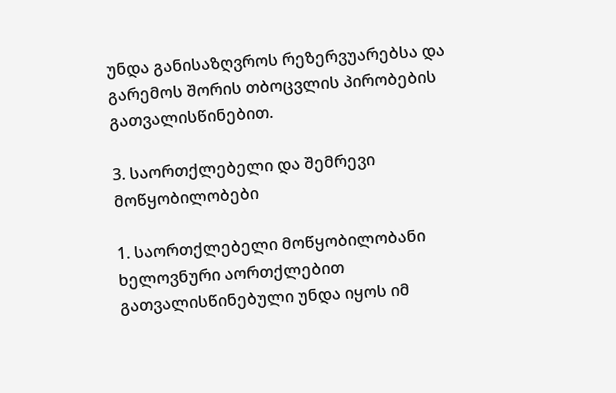უნდა განისაზღვროს რეზერვუარებსა და გარემოს შორის თბოცვლის პირობების გათვალისწინებით.

3. საორთქლებელი და შემრევი მოწყობილობები

1. საორთქლებელი მოწყობილობანი ხელოვნური აორთქლებით გათვალისწინებული უნდა იყოს იმ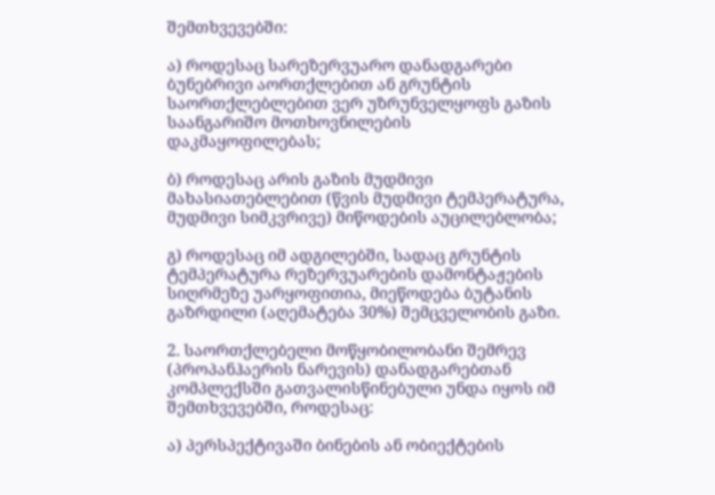შემთხვევებში:

ა) როდესაც სარეზერვუარო დანადგარები ბუნებრივი აორთქლებით ან გრუნტის საორთქლებლებით ვერ უზრუნველყოფს გაზის საანგარიშო მოთხოვნილების დაკმაყოფილებას;

ბ) როდესაც არის გაზის მუდმივი მახასიათებლებით (წვის მუდმივი ტემპერატურა, მუდმივი სიმკვრივე) მიწოდების აუცილებლობა;

გ) როდესაც იმ ადგილებში, სადაც გრუნტის ტემპერატურა რეზერვუარების დამონტაჟების სიღრმეზე უარყოფითია, მიეწოდება ბუტანის გაზრდილი (აღემატება 30%) შემცველობის გაზი.

2. საორთქლებელი მოწყობილობანი შემრევ (პროპანჰაერის ნარევის) დანადგარებთან კომპლექსში გათვალისწინებული უნდა იყოს იმ შემთხვევებში, როდესაც:

ა) პერსპექტივაში ბინების ან ობიექტების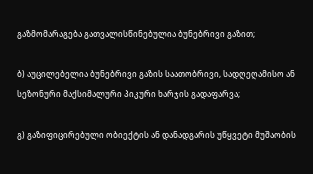გაზმომარაგება გათვალისწინებულია ბუნებრივი გაზით;

ბ) აუცილებელია ბუნებრივი გაზის საათობრივი, სადღეღამისო ან სეზონური მაქსიმალური პიკური ხარჯის გადაფარვა;

გ) გაზიფიცირებული ობიექტის ან დანადგარის უწყვეტი მუშაობის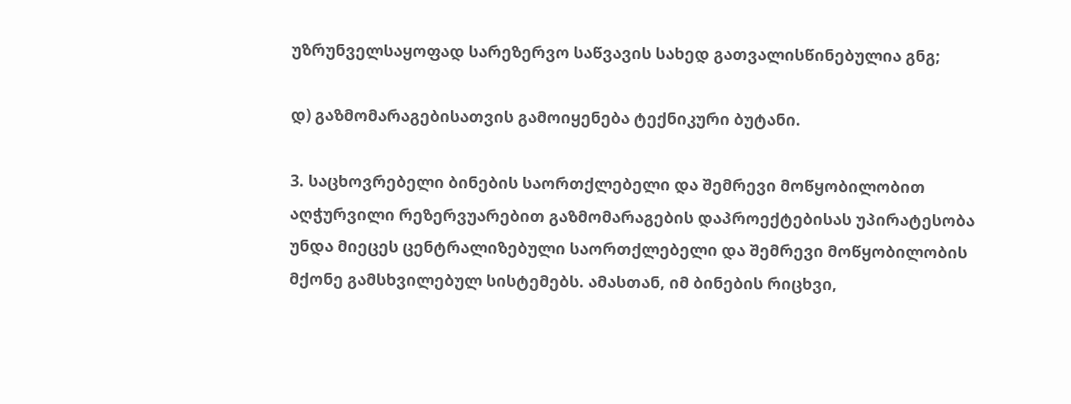უზრუნველსაყოფად სარეზერვო საწვავის სახედ გათვალისწინებულია გნგ;

დ) გაზმომარაგებისათვის გამოიყენება ტექნიკური ბუტანი.

3. საცხოვრებელი ბინების საორთქლებელი და შემრევი მოწყობილობით აღჭურვილი რეზერვუარებით გაზმომარაგების დაპროექტებისას უპირატესობა უნდა მიეცეს ცენტრალიზებული საორთქლებელი და შემრევი მოწყობილობის მქონე გამსხვილებულ სისტემებს. ამასთან, იმ ბინების რიცხვი,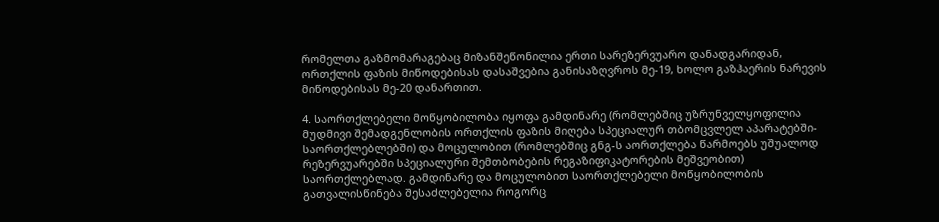რომელთა გაზმომარაგებაც მიზანშეწონილია ერთი სარეზერვუარო დანადგარიდან, ორთქლის ფაზის მიწოდებისას დასაშვებია განისაზღვროს მე-19, ხოლო გაზჰაერის ნარევის მიწოდებისას მე-20 დანართით.

4. საორთქლებელი მოწყობილობა იყოფა გამდინარე (რომლებშიც უზრუნველყოფილია მუდმივი შემადგენლობის ორთქლის ფაზის მიღება სპეციალურ თბომცვლელ აპარატებში-საორთქლებლებში) და მოცულობით (რომლებშიც გნგ-ს აორთქლება წარმოებს უშუალოდ რეზერვუარებში სპეციალური შემთბობების რეგაზიფიკატორების მეშვეობით) საორთქლებლად. გამდინარე და მოცულობით საორთქლებელი მოწყობილობის გათვალისწინება შესაძლებელია როგორც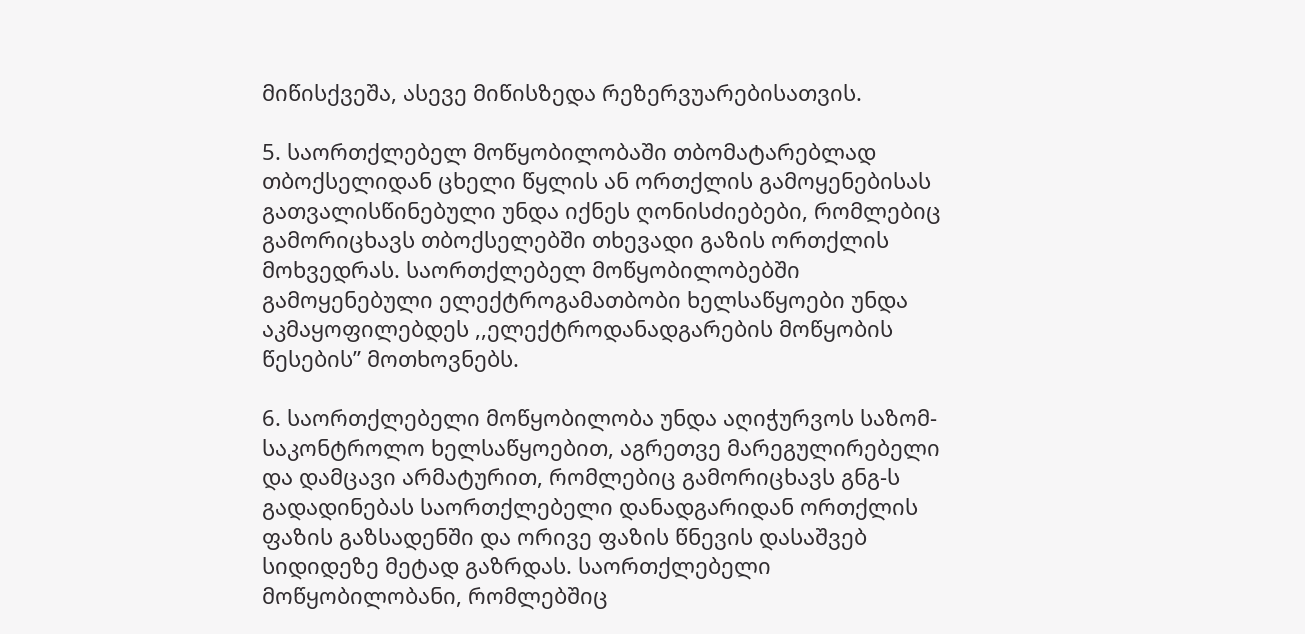მიწისქვეშა, ასევე მიწისზედა რეზერვუარებისათვის.

5. საორთქლებელ მოწყობილობაში თბომატარებლად თბოქსელიდან ცხელი წყლის ან ორთქლის გამოყენებისას გათვალისწინებული უნდა იქნეს ღონისძიებები, რომლებიც გამორიცხავს თბოქსელებში თხევადი გაზის ორთქლის მოხვედრას. საორთქლებელ მოწყობილობებში გამოყენებული ელექტროგამათბობი ხელსაწყოები უნდა აკმაყოფილებდეს ,,ელექტროდანადგარების მოწყობის წესების” მოთხოვნებს.

6. საორთქლებელი მოწყობილობა უნდა აღიჭურვოს საზომ-საკონტროლო ხელსაწყოებით, აგრეთვე მარეგულირებელი და დამცავი არმატურით, რომლებიც გამორიცხავს გნგ-ს გადადინებას საორთქლებელი დანადგარიდან ორთქლის ფაზის გაზსადენში და ორივე ფაზის წნევის დასაშვებ სიდიდეზე მეტად გაზრდას. საორთქლებელი მოწყობილობანი, რომლებშიც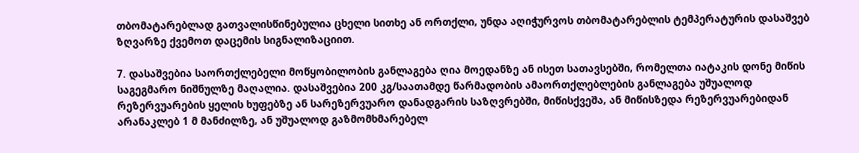თბომატარებლად გათვალისწინებულია ცხელი სითხე ან ორთქლი, უნდა აღიჭურვოს თბომატარებლის ტემპერატურის დასაშვებ ზღვარზე ქვემოთ დაცემის სიგნალიზაციით.

7. დასაშვებია საორთქლებელი მოწყობილობის განლაგება ღია მოედანზე ან ისეთ სათავსებში, რომელთა იატაკის დონე მიწის საგეგმარო ნიშნულზე მაღალია. დასაშვებია 200 კგ/საათამდე წარმადობის ამაორთქლებლების განლაგება უშუალოდ რეზერვუარების ყელის ხუფებზე ან სარეზერვუარო დანადგარის საზღვრებში, მიწისქვეშა, ან მიწისზედა რეზერვუარებიდან არანაკლებ 1 მ მანძილზე, ან უშუალოდ გაზმომხმარებელ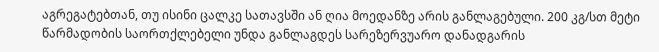აგრეგატებთან, თუ ისინი ცალკე სათავსში ან ღია მოედანზე არის განლაგებული. 200 კგ/სთ მეტი წარმადობის საორთქლებელი უნდა განლაგდეს სარეზერვუარო დანადგარის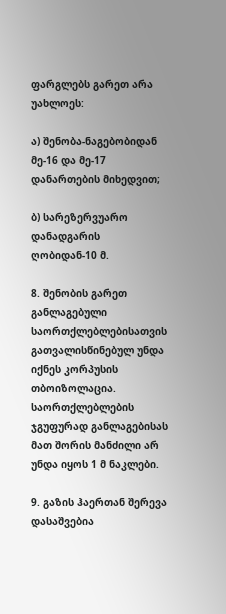ფარგლებს გარეთ არა უახლოეს:

ა) შენობა-ნაგებობიდან მე-16 და მე-17 დანართების მიხედვით;

ბ) სარეზერვუარო დანადგარის ღობიდან-10 მ.

8. შენობის გარეთ განლაგებული საორთქლებლებისათვის გათვალისწინებულ უნდა იქნეს კორპუსის თბოიზოლაცია. საორთქლებლების ჯგუფურად განლაგებისას მათ შორის მანძილი არ უნდა იყოს 1 მ ნაკლები.

9. გაზის ჰაერთან შერევა დასაშვებია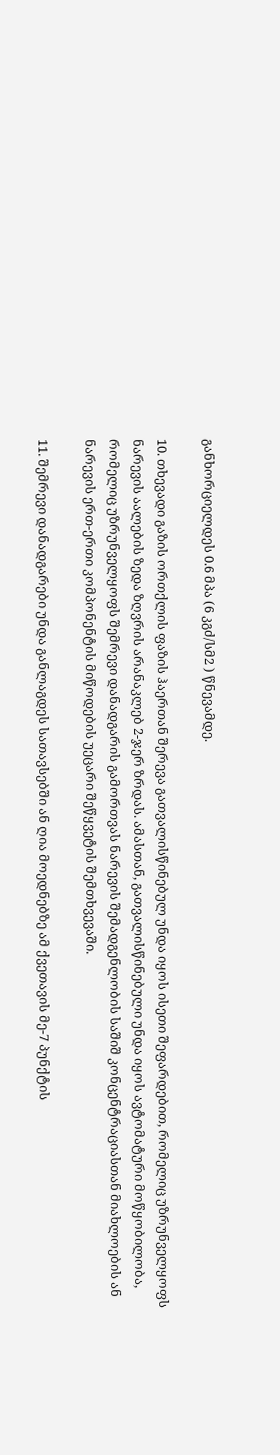განხორციელდეს 0.6 მპა (6 კგძ/სმ2 ) წნევამდე.

10. თხევადი გაზის ორთქლის ფაზის ჰაერთან შერევა გათვალისწინებულ უნდა იყოს ისეთი შეფარდებით, რომელიც უზრუნველყოფს ნარევის აალების ზედა ზღვრის არანაკლებ 2-ჯერ ზრდას. ამასთან, გათვალისწინებული უნდა იყოს ავტომატური მოწყობილობა, რომელიც უზრუნველყოფს შემრევი დანადგარის გამორთვას ნარევის შემადგენლობის საშიშ კონცენტრაციასთან მიახლოების ან ნარევის ერთ-ერთი კომპონენტის მიწოდების უეცარი შეწყვეტის შემთხვევაში.

11. შემრევი დანადგარები უნდა განლაგდეს სათავსებში ან ღია მოედნებზე ამ ქვეთავის მე-7 პუნქტის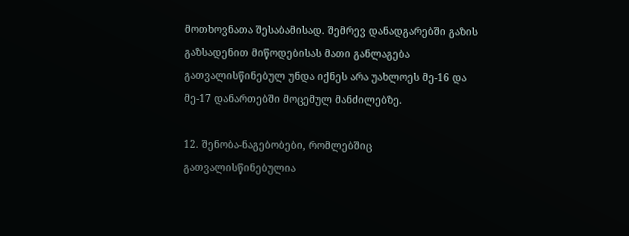მოთხოვნათა შესაბამისად. შემრევ დანადგარებში გაზის გაზსადენით მიწოდებისას მათი განლაგება გათვალისწინებულ უნდა იქნეს არა უახლოეს მე-16 და მე-17 დანართებში მოცემულ მანძილებზე.

12. შენობა-ნაგებობები, რომლებშიც გათვალისწინებულია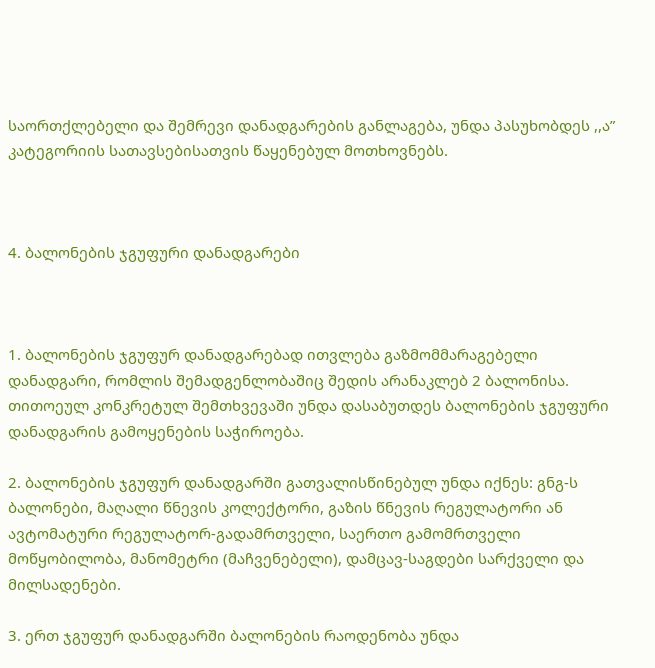საორთქლებელი და შემრევი დანადგარების განლაგება, უნდა პასუხობდეს ,,ა” კატეგორიის სათავსებისათვის წაყენებულ მოთხოვნებს.



4. ბალონების ჯგუფური დანადგარები



1. ბალონების ჯგუფურ დანადგარებად ითვლება გაზმომმარაგებელი დანადგარი, რომლის შემადგენლობაშიც შედის არანაკლებ 2 ბალონისა. თითოეულ კონკრეტულ შემთხვევაში უნდა დასაბუთდეს ბალონების ჯგუფური დანადგარის გამოყენების საჭიროება.

2. ბალონების ჯგუფურ დანადგარში გათვალისწინებულ უნდა იქნეს: გნგ-ს ბალონები, მაღალი წნევის კოლექტორი, გაზის წნევის რეგულატორი ან ავტომატური რეგულატორ-გადამრთველი, საერთო გამომრთველი მოწყობილობა, მანომეტრი (მაჩვენებელი), დამცავ-საგდები სარქველი და მილსადენები.

3. ერთ ჯგუფურ დანადგარში ბალონების რაოდენობა უნდა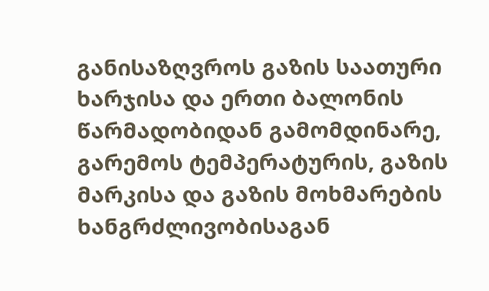განისაზღვროს გაზის საათური ხარჯისა და ერთი ბალონის წარმადობიდან გამომდინარე, გარემოს ტემპერატურის, გაზის მარკისა და გაზის მოხმარების ხანგრძლივობისაგან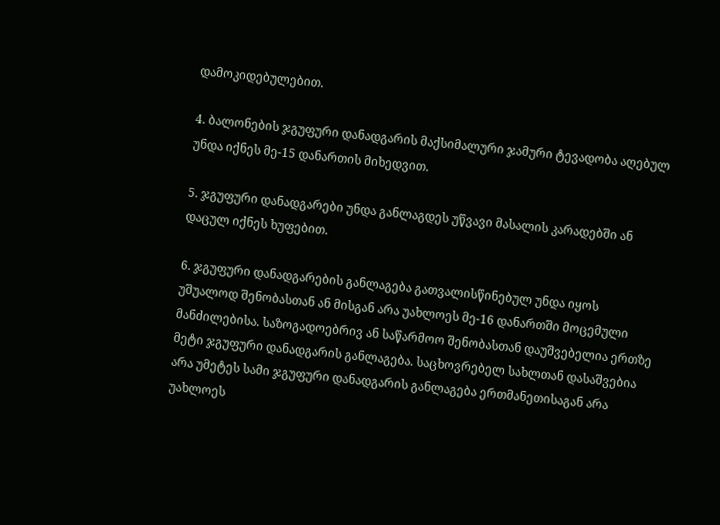დამოკიდებულებით.

4. ბალონების ჯგუფური დანადგარის მაქსიმალური ჯამური ტევადობა აღებულ უნდა იქნეს მე-15 დანართის მიხედვით.

5. ჯგუფური დანადგარები უნდა განლაგდეს უწვავი მასალის კარადებში ან დაცულ იქნეს ხუფებით.

6. ჯგუფური დანადგარების განლაგება გათვალისწინებულ უნდა იყოს უშუალოდ შენობასთან ან მისგან არა უახლოეს მე-16 დანართში მოცემული მანძილებისა. საზოგადოებრივ ან საწარმოო შენობასთან დაუშვებელია ერთზე მეტი ჯგუფური დანადგარის განლაგება. საცხოვრებელ სახლთან დასაშვებია არა უმეტეს სამი ჯგუფური დანადგარის განლაგება ერთმანეთისაგან არა უახლოეს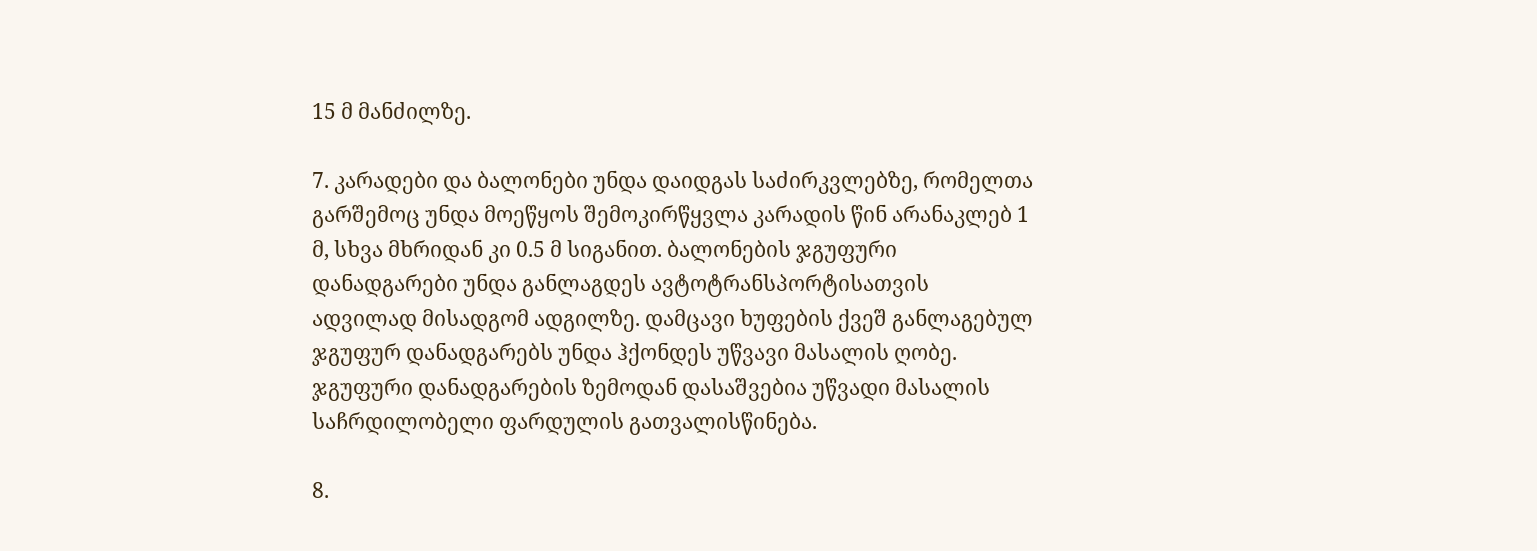15 მ მანძილზე.

7. კარადები და ბალონები უნდა დაიდგას საძირკვლებზე, რომელთა გარშემოც უნდა მოეწყოს შემოკირწყვლა კარადის წინ არანაკლებ 1 მ, სხვა მხრიდან კი 0.5 მ სიგანით. ბალონების ჯგუფური დანადგარები უნდა განლაგდეს ავტოტრანსპორტისათვის ადვილად მისადგომ ადგილზე. დამცავი ხუფების ქვეშ განლაგებულ ჯგუფურ დანადგარებს უნდა ჰქონდეს უწვავი მასალის ღობე. ჯგუფური დანადგარების ზემოდან დასაშვებია უწვადი მასალის საჩრდილობელი ფარდულის გათვალისწინება.

8.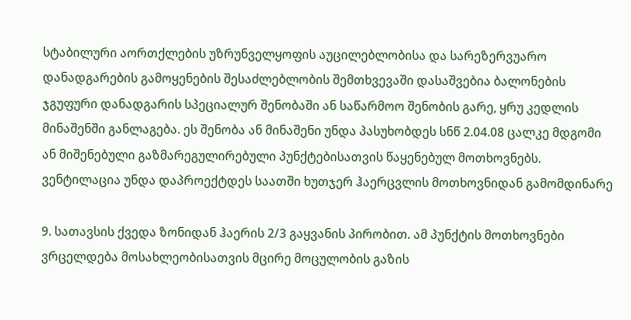სტაბილური აორთქლების უზრუნველყოფის აუცილებლობისა და სარეზერვუარო დანადგარების გამოყენების შესაძლებლობის შემთხვევაში დასაშვებია ბალონების ჯგუფური დანადგარის სპეციალურ შენობაში ან საწარმოო შენობის გარე, ყრუ კედლის მინაშენში განლაგება. ეს შენობა ან მინაშენი უნდა პასუხობდეს სნწ 2.04.08 ცალკე მდგომი ან მიშენებული გაზმარეგულირებული პუნქტებისათვის წაყენებულ მოთხოვნებს. ვენტილაცია უნდა დაპროექტდეს საათში ხუთჯერ ჰაერცვლის მოთხოვნიდან გამომდინარე

9. სათავსის ქვედა ზონიდან ჰაერის 2/3 გაყვანის პირობით. ამ პუნქტის მოთხოვნები ვრცელდება მოსახლეობისათვის მცირე მოცულობის გაზის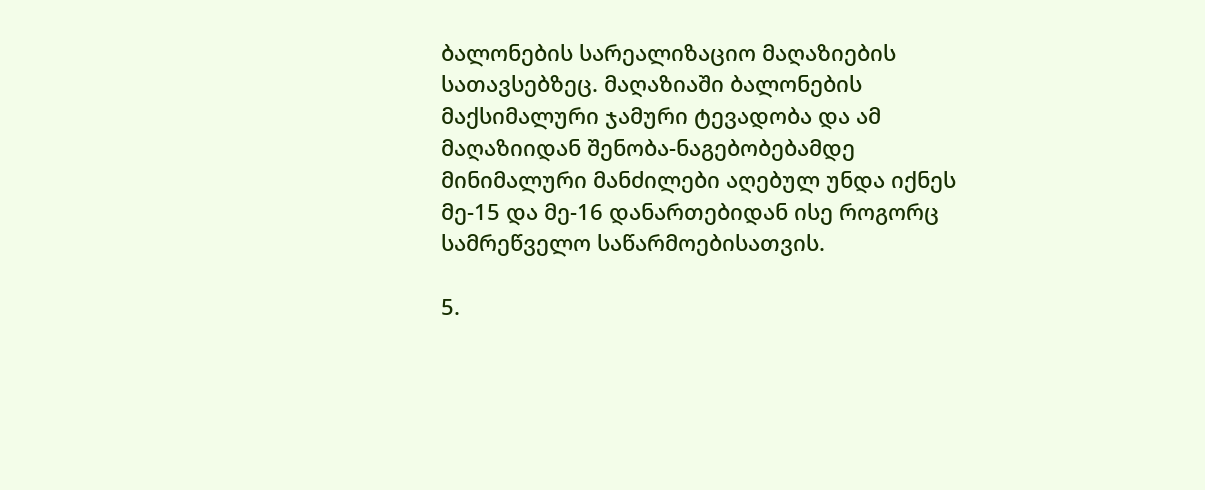ბალონების სარეალიზაციო მაღაზიების სათავსებზეც. მაღაზიაში ბალონების მაქსიმალური ჯამური ტევადობა და ამ მაღაზიიდან შენობა-ნაგებობებამდე მინიმალური მანძილები აღებულ უნდა იქნეს მე-15 და მე-16 დანართებიდან ისე როგორც სამრეწველო საწარმოებისათვის.

5.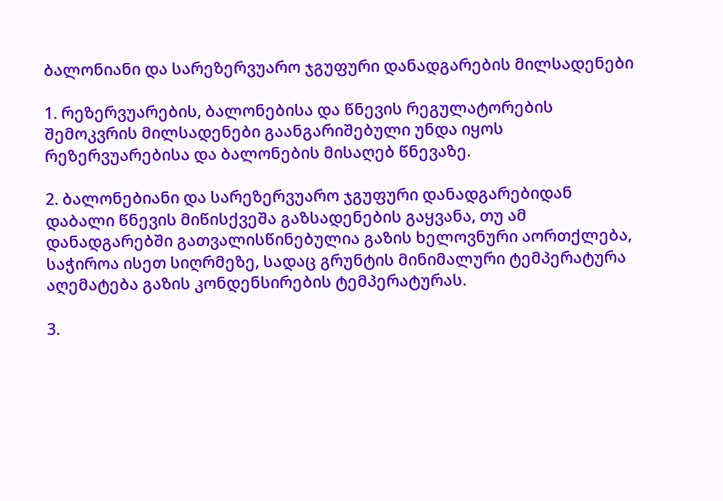ბალონიანი და სარეზერვუარო ჯგუფური დანადგარების მილსადენები

1. რეზერვუარების, ბალონებისა და წნევის რეგულატორების შემოკვრის მილსადენები გაანგარიშებული უნდა იყოს რეზერვუარებისა და ბალონების მისაღებ წნევაზე.

2. ბალონებიანი და სარეზერვუარო ჯგუფური დანადგარებიდან დაბალი წნევის მიწისქვეშა გაზსადენების გაყვანა, თუ ამ დანადგარებში გათვალისწინებულია გაზის ხელოვნური აორთქლება, საჭიროა ისეთ სიღრმეზე, სადაც გრუნტის მინიმალური ტემპერატურა აღემატება გაზის კონდენსირების ტემპერატურას.

3.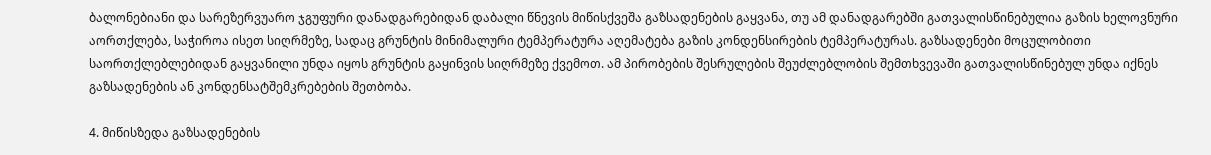ბალონებიანი და სარეზერვუარო ჯგუფური დანადგარებიდან დაბალი წნევის მიწისქვეშა გაზსადენების გაყვანა, თუ ამ დანადგარებში გათვალისწინებულია გაზის ხელოვნური აორთქლება, საჭიროა ისეთ სიღრმეზე, სადაც გრუნტის მინიმალური ტემპერატურა აღემატება გაზის კონდენსირების ტემპერატურას. გაზსადენები მოცულობითი საორთქლებლებიდან გაყვანილი უნდა იყოს გრუნტის გაყინვის სიღრმეზე ქვემოთ. ამ პირობების შესრულების შეუძლებლობის შემთხვევაში გათვალისწინებულ უნდა იქნეს გაზსადენების ან კონდენსატშემკრებების შეთბობა.

4. მიწისზედა გაზსადენების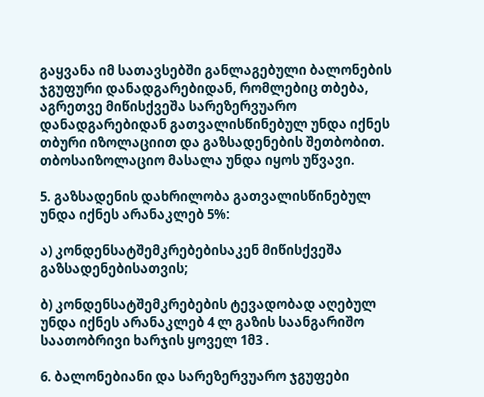გაყვანა იმ სათავსებში განლაგებული ბალონების ჯგუფური დანადგარებიდან, რომლებიც თბება, აგრეთვე მიწისქვეშა სარეზერვუარო დანადგარებიდან გათვალისწინებულ უნდა იქნეს თბური იზოლაციით და გაზსადენების შეთბობით. თბოსაიზოლაციო მასალა უნდა იყოს უწვავი.

5. გაზსადენის დახრილობა გათვალისწინებულ უნდა იქნეს არანაკლებ 5%:

ა) კონდენსატშემკრებებისაკენ მიწისქვეშა გაზსადენებისათვის;

ბ) კონდენსატშემკრებების ტევადობად აღებულ უნდა იქნეს არანაკლებ 4 ლ გაზის საანგარიშო საათობრივი ხარჯის ყოველ 1მ3 .

6. ბალონებიანი და სარეზერვუარო ჯგუფები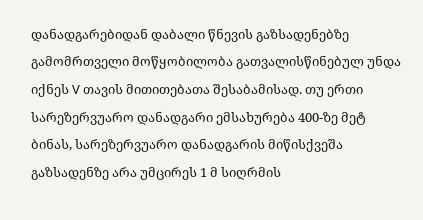დანადგარებიდან დაბალი წნევის გაზსადენებზე გამომრთველი მოწყობილობა გათვალისწინებულ უნდა იქნეს V თავის მითითებათა შესაბამისად. თუ ერთი სარეზერვუარო დანადგარი ემსახურება 400-ზე მეტ ბინას, სარეზერვუარო დანადგარის მიწისქვეშა გაზსადენზე არა უმცირეს 1 მ სიღრმის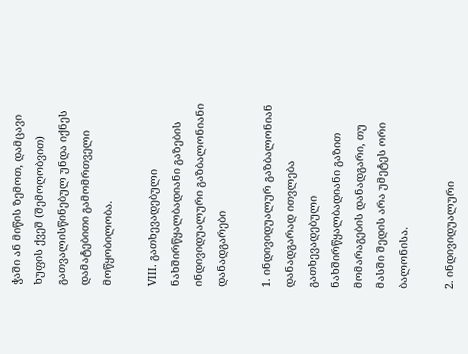ჭაში ან მიწის ზემოთ, დამცავი ხუფის ქვეშ (შემოღობვით) გათვალისწინებულ უნდა იქნეს დამატებითი გამომრთველი მოწყობილობა.

VIII. გათხევადებული ნახშირწყალბადიანი გაზების ინდივიდუალური გაზბალონიანი დანადგარები

1. ინდივიდუალურ გაზბალონიან დანადგარად ითვლება გათხევადებული ნახშირწყალბადიანი გაზით მომარაგების დანადგარი, თუ მასში შედის არა უმეტეს ორი ბალონისა.

2. ინდივიდუალური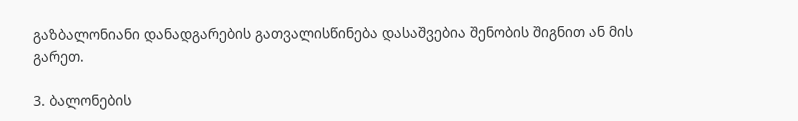გაზბალონიანი დანადგარების გათვალისწინება დასაშვებია შენობის შიგნით ან მის გარეთ.

3. ბალონების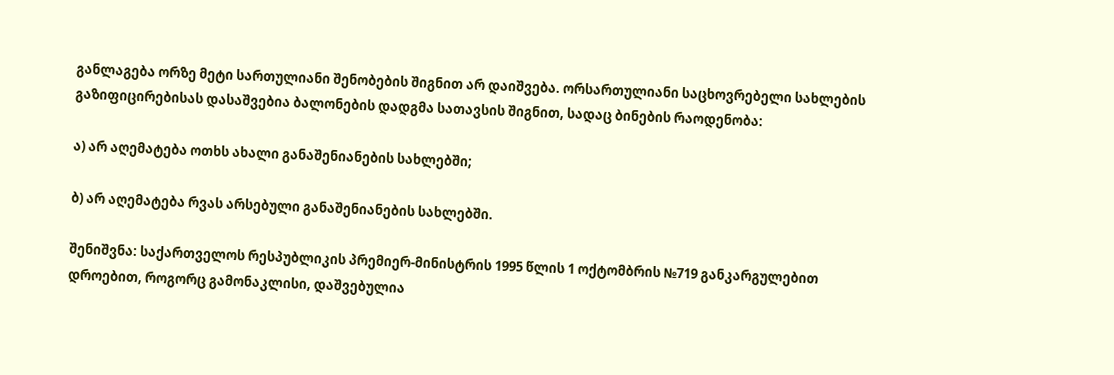განლაგება ორზე მეტი სართულიანი შენობების შიგნით არ დაიშვება. ორსართულიანი საცხოვრებელი სახლების გაზიფიცირებისას დასაშვებია ბალონების დადგმა სათავსის შიგნით, სადაც ბინების რაოდენობა:

ა) არ აღემატება ოთხს ახალი განაშენიანების სახლებში;

ბ) არ აღემატება რვას არსებული განაშენიანების სახლებში.

შენიშვნა: საქართველოს რესპუბლიკის პრემიერ-მინისტრის 1995 წლის 1 ოქტომბრის №719 განკარგულებით დროებით, როგორც გამონაკლისი, დაშვებულია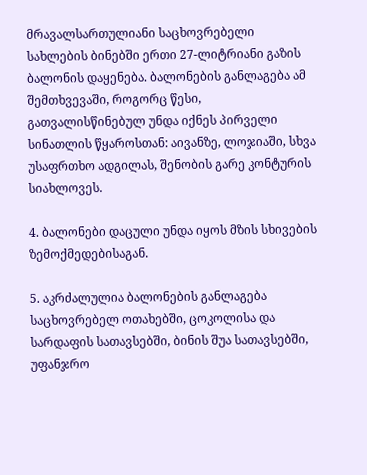მრავალსართულიანი საცხოვრებელი სახლების ბინებში ერთი 27-ლიტრიანი გაზის ბალონის დაყენება. ბალონების განლაგება ამ შემთხვევაში, როგორც წესი, გათვალისწინებულ უნდა იქნეს პირველი სინათლის წყაროსთან: აივანზე, ლოჯიაში, სხვა უსაფრთხო ადგილას, შენობის გარე კონტურის სიახლოვეს.

4. ბალონები დაცული უნდა იყოს მზის სხივების ზემოქმედებისაგან.

5. აკრძალულია ბალონების განლაგება საცხოვრებელ ოთახებში, ცოკოლისა და სარდაფის სათავსებში, ბინის შუა სათავსებში, უფანჯრო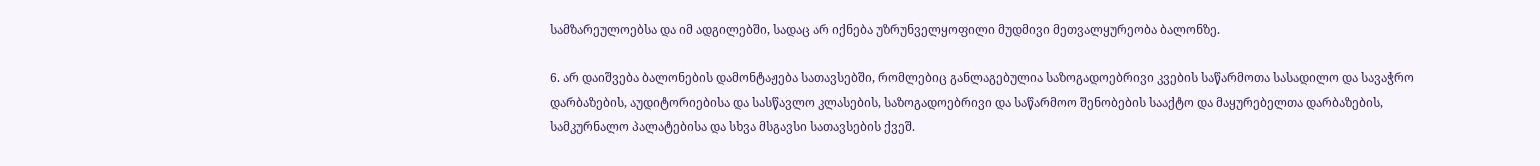სამზარეულოებსა და იმ ადგილებში, სადაც არ იქნება უზრუნველყოფილი მუდმივი მეთვალყურეობა ბალონზე.

6. არ დაიშვება ბალონების დამონტაჟება სათავსებში, რომლებიც განლაგებულია საზოგადოებრივი კვების საწარმოთა სასადილო და სავაჭრო დარბაზების, აუდიტორიებისა და სასწავლო კლასების, საზოგადოებრივი და საწარმოო შენობების სააქტო და მაყურებელთა დარბაზების, სამკურნალო პალატებისა და სხვა მსგავსი სათავსების ქვეშ.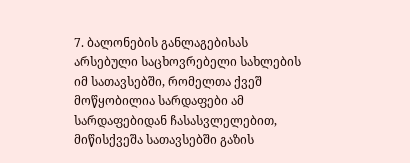7. ბალონების განლაგებისას არსებული საცხოვრებელი სახლების იმ სათავსებში, რომელთა ქვეშ მოწყობილია სარდაფები ამ სარდაფებიდან ჩასასვლელებით, მიწისქვეშა სათავსებში გაზის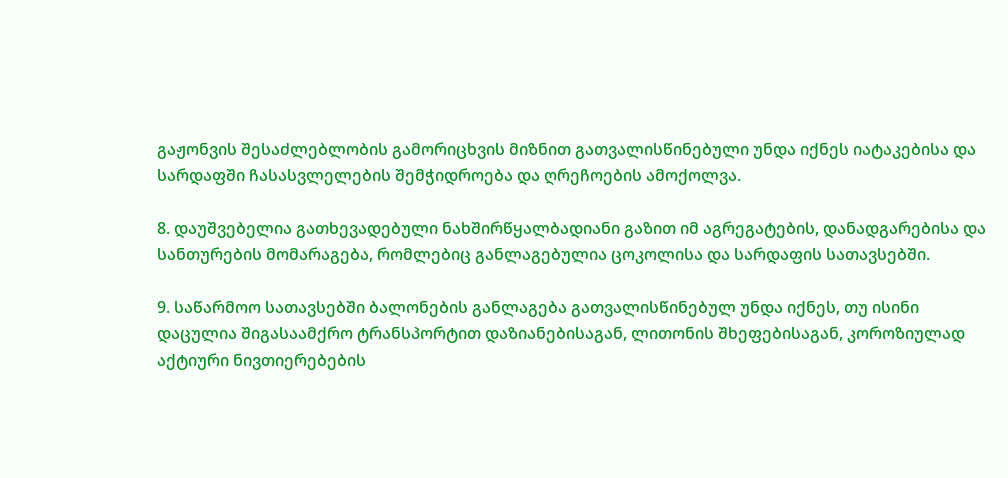გაჟონვის შესაძლებლობის გამორიცხვის მიზნით გათვალისწინებული უნდა იქნეს იატაკებისა და სარდაფში ჩასასვლელების შემჭიდროება და ღრეჩოების ამოქოლვა.

8. დაუშვებელია გათხევადებული ნახშირწყალბადიანი გაზით იმ აგრეგატების, დანადგარებისა და სანთურების მომარაგება, რომლებიც განლაგებულია ცოკოლისა და სარდაფის სათავსებში.

9. საწარმოო სათავსებში ბალონების განლაგება გათვალისწინებულ უნდა იქნეს, თუ ისინი დაცულია შიგასაამქრო ტრანსპორტით დაზიანებისაგან, ლითონის შხეფებისაგან, კოროზიულად აქტიური ნივთიერებების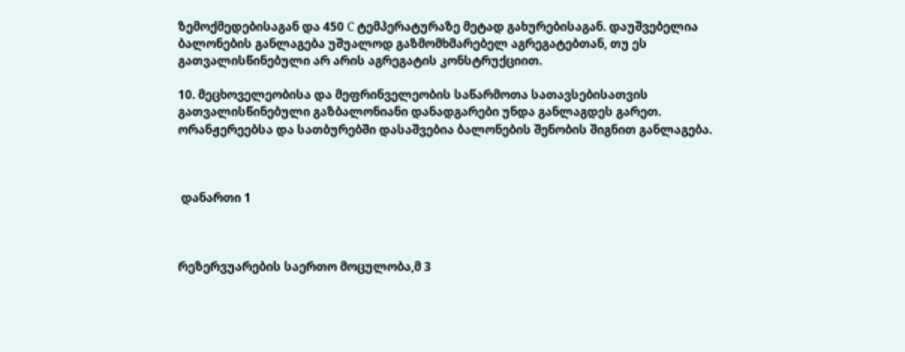ზემოქმედებისაგან და 450 C ტემპერატურაზე მეტად გახურებისაგან. დაუშვებელია ბალონების განლაგება უშუალოდ გაზმომხმარებელ აგრეგატებთან, თუ ეს გათვალისწინებული არ არის აგრეგატის კონსტრუქციით.

10. მეცხოველეობისა და მეფრინველეობის საწარმოთა სათავსებისათვის გათვალისწინებული გაზბალონიანი დანადგარები უნდა განლაგდეს გარეთ. ორანჟერეებსა და სათბურებში დასაშვებია ბალონების შენობის შიგნით განლაგება.



 დანართი 1



რეზერვუარების საერთო მოცულობა,მ 3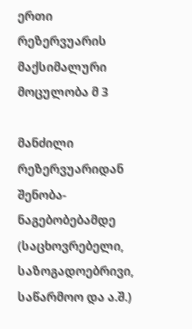ერთი რეზერვუარის მაქსიმალური მოცულობა მ 3

მანძილი რეზერვუარიდან შენობა-ნაგებობებამდე (საცხოვრებელი, საზოგადოებრივი, საწარმოო და ა.შ.)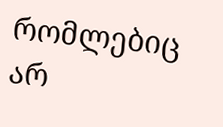რომლებიც არ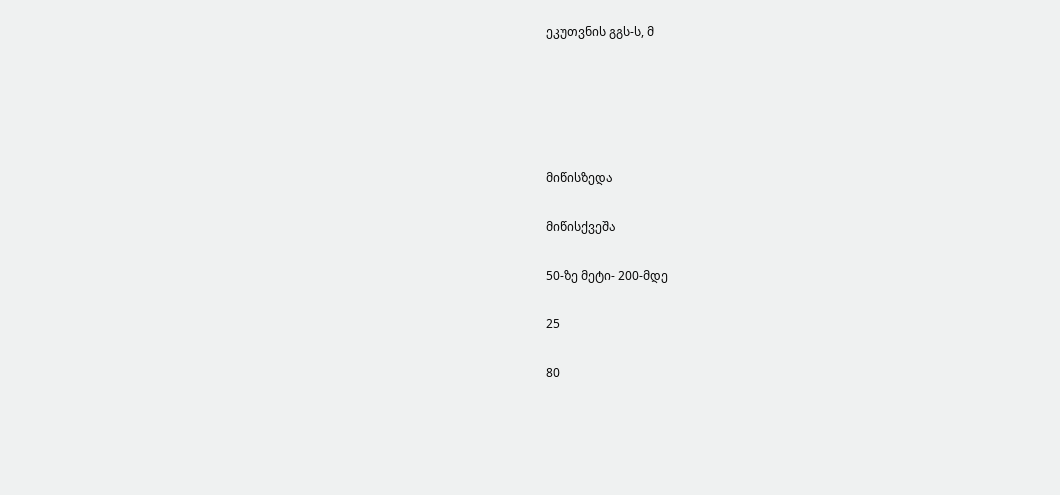ეკუთვნის გგს-ს, მ





მიწისზედა

მიწისქვეშა

50-ზე მეტი- 200-მდე

25

80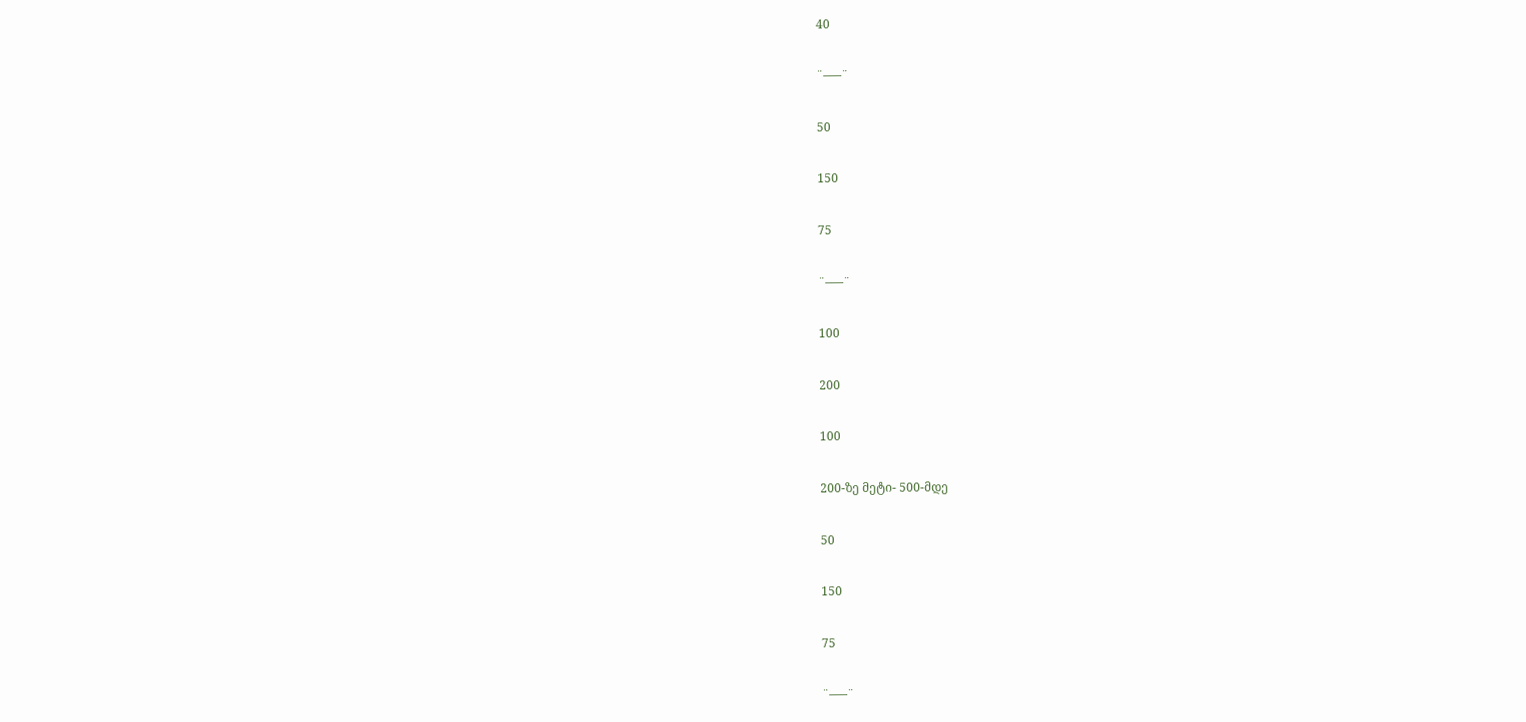40

¨–––¨

50

150

75

¨–––¨

100

200

100

200-ზე მეტი- 500-მდე

50

150

75

¨–––¨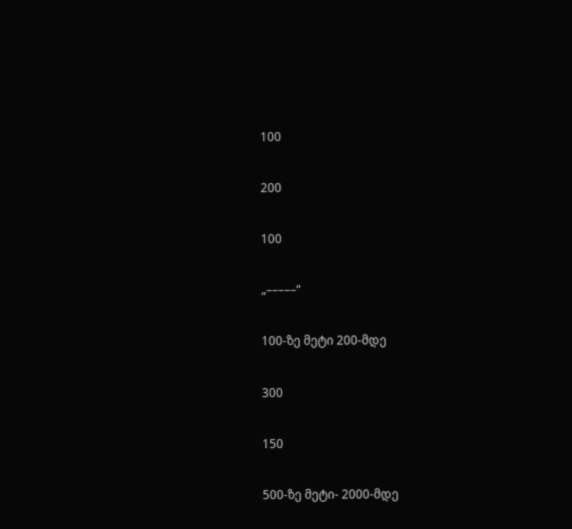100

200

100

„–––––“

100-ზე მეტი 200-მდე

300

150

500-ზე მეტი- 2000-მდე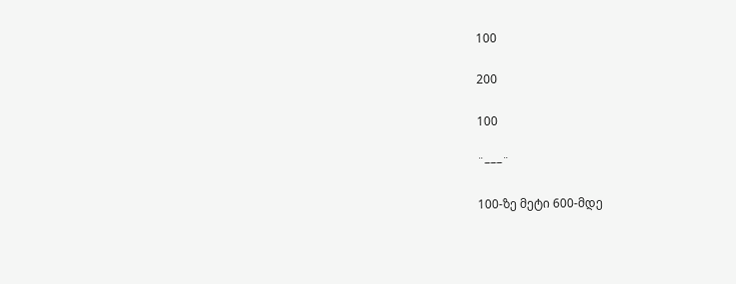100

200

100

¨–––¨

100-ზე მეტი 600-მდე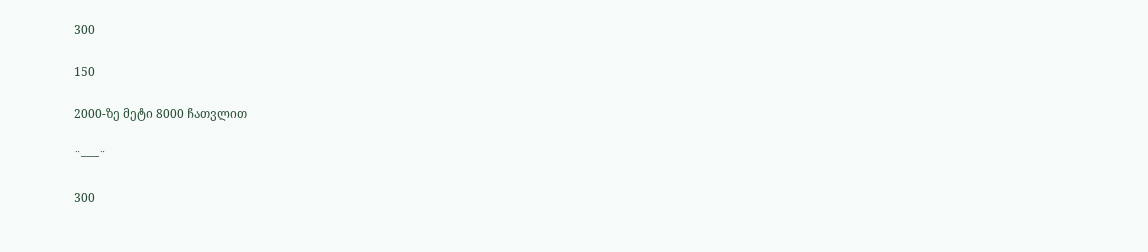300

150

2000-ზე მეტი 8000 ჩათვლით

¨–––¨

300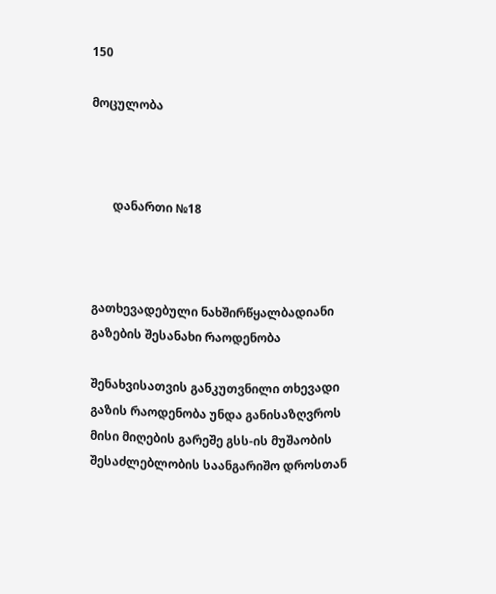150

მოცულობა



       დანართი №18



გათხევადებული ნახშირწყალბადიანი გაზების შესანახი რაოდენობა

შენახვისათვის განკუთვნილი თხევადი გაზის რაოდენობა უნდა განისაზღვროს მისი მიღების გარეშე გსს-ის მუშაობის შესაძლებლობის საანგარიშო დროსთან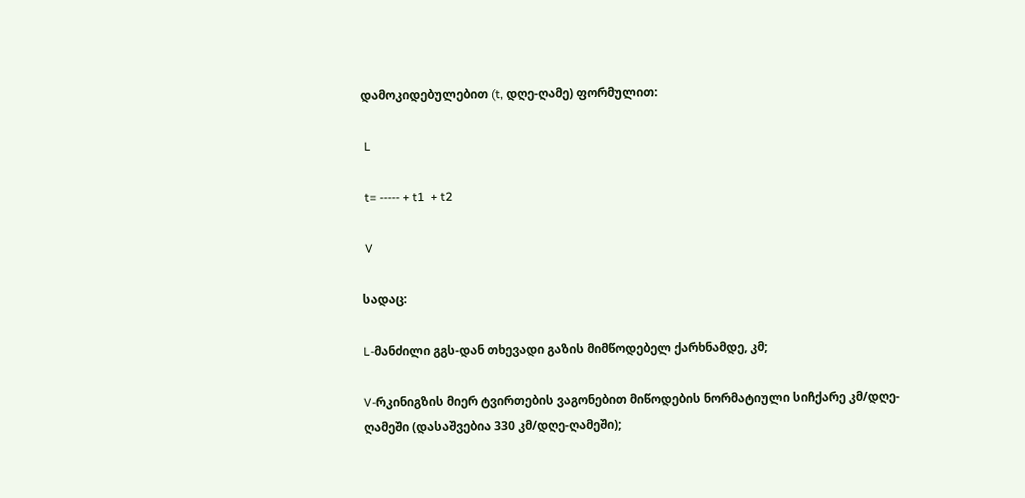დამოკიდებულებით (t, დღე-ღამე) ფორმულით:

 L

 t= ----- + t1  + t2

 V

სადაც:

L-მანძილი გგს-დან თხევადი გაზის მიმწოდებელ ქარხნამდე, კმ;

V-რკინიგზის მიერ ტვირთების ვაგონებით მიწოდების ნორმატიული სიჩქარე კმ/დღე-ღამეში (დასაშვებია 330 კმ/დღე-ღამეში);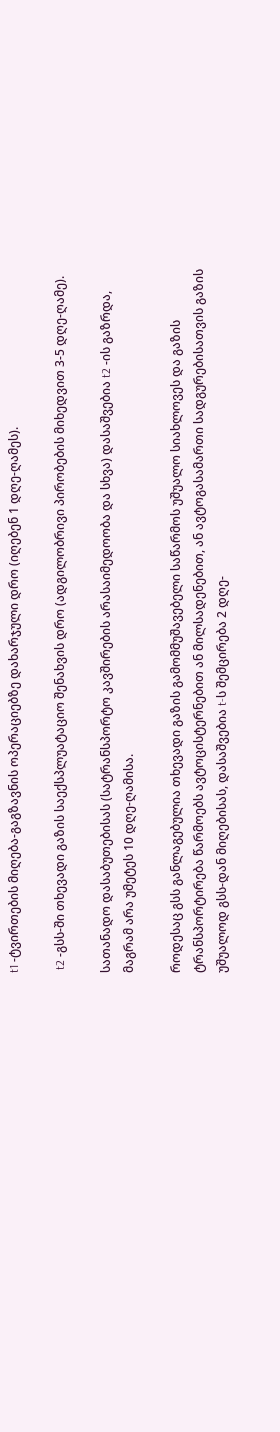t1 -ტვირთების მიღება-გაგზავნის ოპერაციებზე დახარჯული დრო (იღებენ 1 დღე-ღამეს).

 t2 -გსს-ში თხევადი გაზის საექსპლუატაციო შენახვის დრო (ადგილობრივი პირობების მიხედვით 3-5 დღე-ღამე).

სათანადო დასაბუთებისას (სატრანსპორტო კავშირების არასაიმედოობა და სხვა) დასაშვებია t2 -ის გაზრდა, მაგრამ არა უმეტეს 10 დღე-ღამისა.

როდესაც გსს განლაგებულია თხევადი გაზის გამომმუშავებელი საწარმოს უშუალო სიახლოვეს და გაზის ტრანსპორტირება წარმოებს ავტოცისტერნებით ან მილსადენებით, ან ავტოგასამართი სადგურებისათვის გაზის უშუალოდ გსს-დან მიღებისას, დასაშვებია t-ს შემცირება 2 დღე-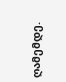ღამემდე.